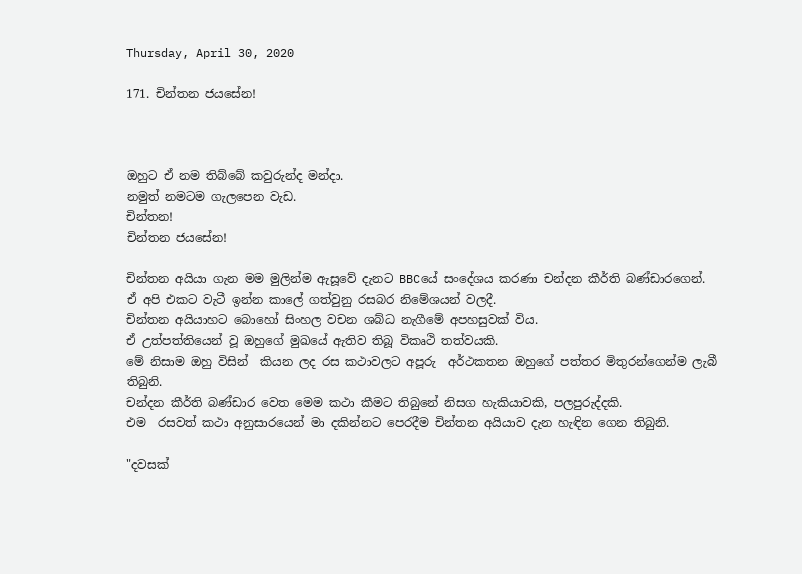Thursday, April 30, 2020

171. චින්තන ජයසේන!



ඔහුට ඒ නම තිබ්බේ කවුරුන්ද මන්දා.
නමුත් නමටම ගැලපෙන වැඩ.
චින්තන!
චින්තන ජයසේන!

චින්තන අයියා ගැන මම මුලින්ම ඇසූවේ දැනට BBCයේ සංදේශය කරණා චන්දන කීර්ති බණ්ඩාරගෙන්.
ඒ අපි එකට වැටී ඉන්න කාලේ ගත්වුනු රසබර නිමේශයන් වලදී.
චින්තන අයියාහට බොහෝ සිංහල වචන ශබ්ධ නැගීමේ අපහසුවක් විය.
ඒ උත්පත්තියෙන් වූ ඔහුගේ මුඛයේ ඇතිව තිබූ විකෘථි තත්වයකි.
මේ නිසාම ඔහු විසින්  කියන ලද රස කථාවලට අපූරු  අර්ථකතන ඔහුගේ පත්තර මිතුරන්ගෙන්ම ලැබී තිබුනි.
චන්දන කීර්ති බණ්ඩාර වෙත මෙම කථා කීමට තිබුනේ නිසග හැකියාවකි, පලපුරුද්දකි.
එම  රසවත් කථා අනුසාරයෙන් මා දකින්නට පෙරදීම චින්තන අයියාව දැන හැඳින ගෙන තිබුනි.

"දවසක්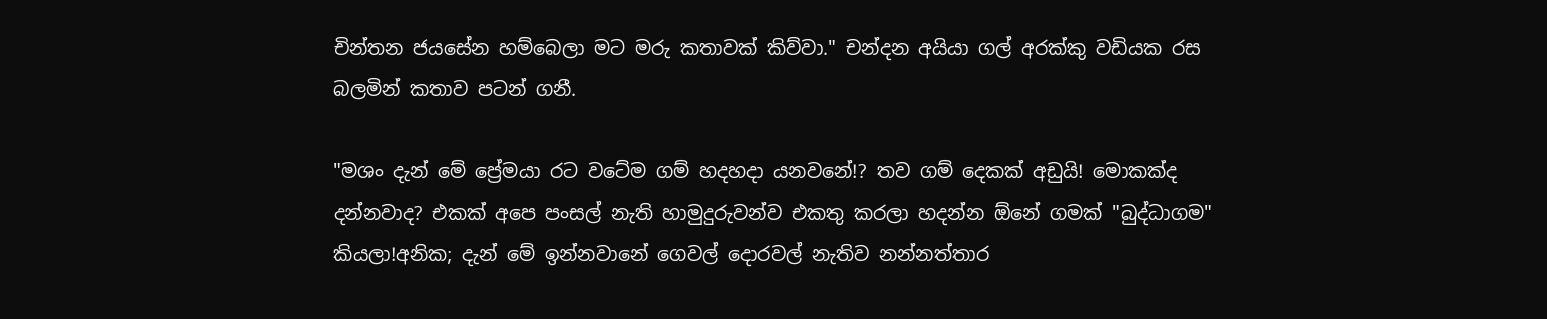චින්තන ජයසේන හම්බෙලා මට මරු කතාවක් කිව්වා." චන්දන අයියා ගල් අරක්කු වඩියක රස බලමින් කතාව පටන් ගනී.

"මශං දැන් මේ ප්‍රේමයා රට වටේම ගම් හදහදා යනවනේ!? තව ගම් දෙකක් අඩුයි! මොකක්ද දන්නවාද? එකක් අපෙ පංසල් නැති හාමුදුරුවන්ව එකතු කරලා හදන්න ඕනේ ගමක් "බුද්ධාගම" කියලා!අනික; දැන් මේ ඉන්නවානේ ගෙවල් දොරවල් නැතිව නන්නත්තාර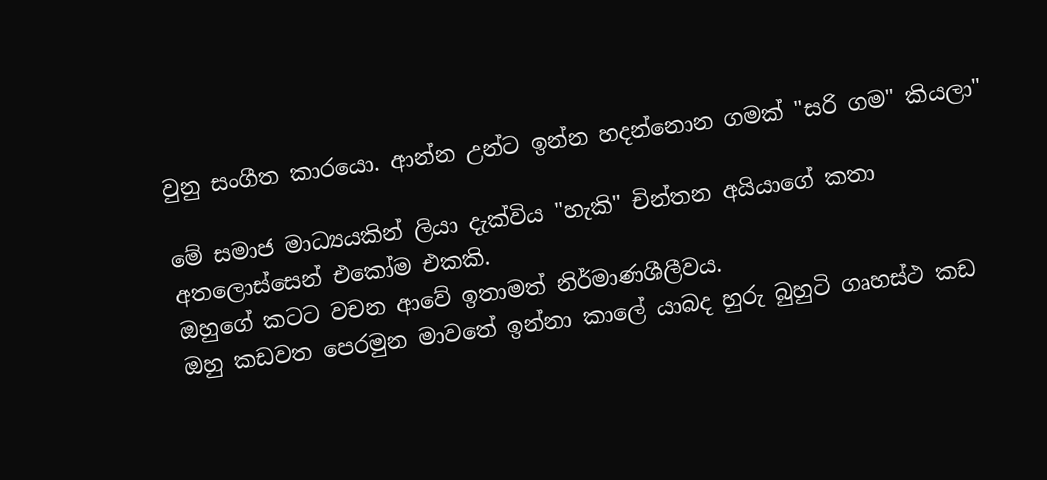වුනු සංගීත කාරයො. ආන්න උන්ට ඉන්න හදන්නොන ගමක් "සරි ගම" කියලා"

මේ සමාජ මාධ්‍යයකින් ලියා දැක්විය "හැකි" චින්තන අයියාගේ කතා  අතලොස්සෙන් එකෝම එකකි.
ඔහුගේ කටට වචන ආවේ ඉතාමත් නිර්මාණශීලීවය.
ඔහු කඩවත පෙරමුන මාවතේ ඉන්නා කාලේ යාබද හුරු බුහුටි ගෘහස්ථ කඩ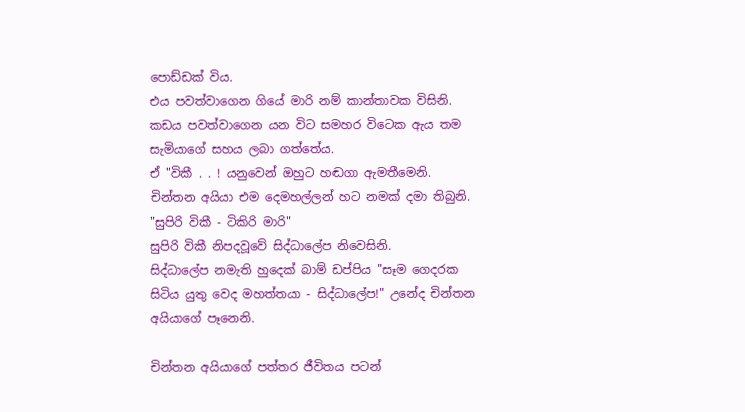පොඩ්ඩක් විය.
එය පවත්වාගෙන ගියේ මාරි නම් කාන්තාවක විසිනි.
කඩය පවත්වාගෙන යන විට සමහර විටෙක ඇය තම සැමියාගේ සහය ලබා ගත්තේය.
ඒ "විකී . . ! යනුවෙන් ඔහුට හඬගා ඇමතීමෙනි.
චින්තන අයියා එම දෙමහල්ලන් හට නමක් දමා තිබුනි.
"සුපිරි විකී - ටිකිරි මාරි"
සුපිරි විකී නිපදවූවේ සිද්ධාලේප නිවෙසිනි.
සිද්ධාලේප නමැති හුදෙක් බාම් ඩප්පිය "සෑම ගෙදරක සිටිය යුතු වෙද මහත්තයා - සිද්ධාලේප!" උනේද චින්තන අයියාගේ පෑනෙනි.

චින්තන අයියාගේ පත්තර ජීවිතය පටන්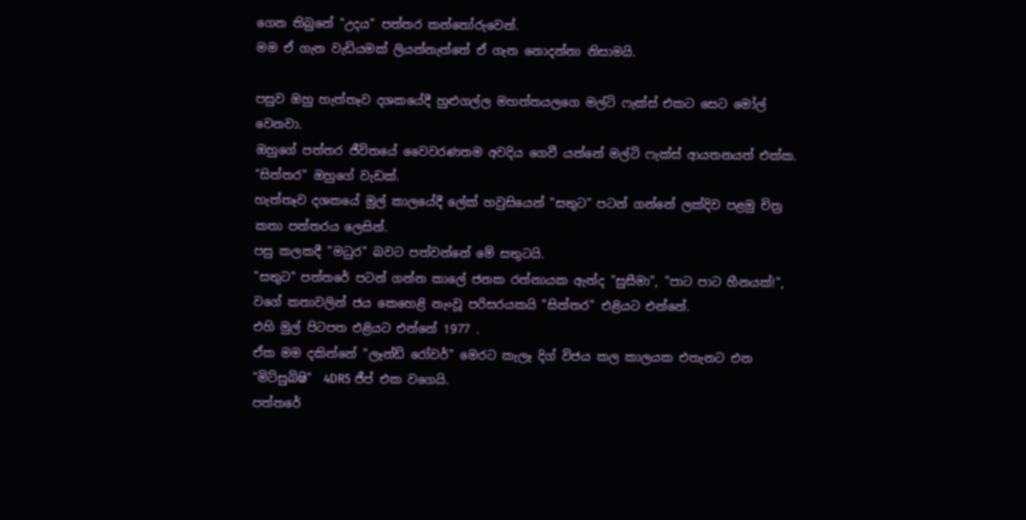ගෙන තිබුනේ "උදය" පත්තර කන්තෝරුවෙන්.
මම ඒ ගැන වැඩියමක් ලියන්නැත්තේ ඒ ගැන නොදන්නා නිසාමයි.

පසුව ඔහු හැත්තෑව දශකයේදී හුළුගල්ල මහත්තයලගෙ මල්ටි ෆැක්ස් එකට සෙට මෝල් වෙනවා.
ඔහුගේ පත්තර ජීවිතයේ වෛවරණතම අවදිය ගෙවී යන්නේ මල්ටි ෆැක්ස් ආයතනයත් එක්ක.
"සිත්තර" ඔහුගේ වැඩක්.
හැත්තෑව දශකයේ මුල් කාලයේදී ලේක් හවුසියෙන් "සතුට" පටන් ගන්නේ ලක්දිව පළමු චිත්‍ර කතා පත්තරය ලෙසින්.
පසු කලකදී "මධුර" බවට පත්වන්නේ මේ සතුටයි.
"සතුට" පත්තරේ පටන් ගන්න කාලේ ජනක රත්නායක ඇන්ද "සුසීමා", "පාට පාට හීනයක්!", වගේ කතාවලින් ජය කෙහෙළි නැංවූ පරිසරයකයි "සිත්තර" එළියට එන්නේ.
එහි මුල් පිටපත එළියට එන්නේ 1977 .
ඒක මම දකින්නේ "ලෑන්ඩ් රෝවර්" මෙරට කැලෑ දිග් විජය කල කාලයක එතැනට එන "මිට්සුබිෂි"  4DR5 ජීප් එක වගෙයි.
පත්තරේ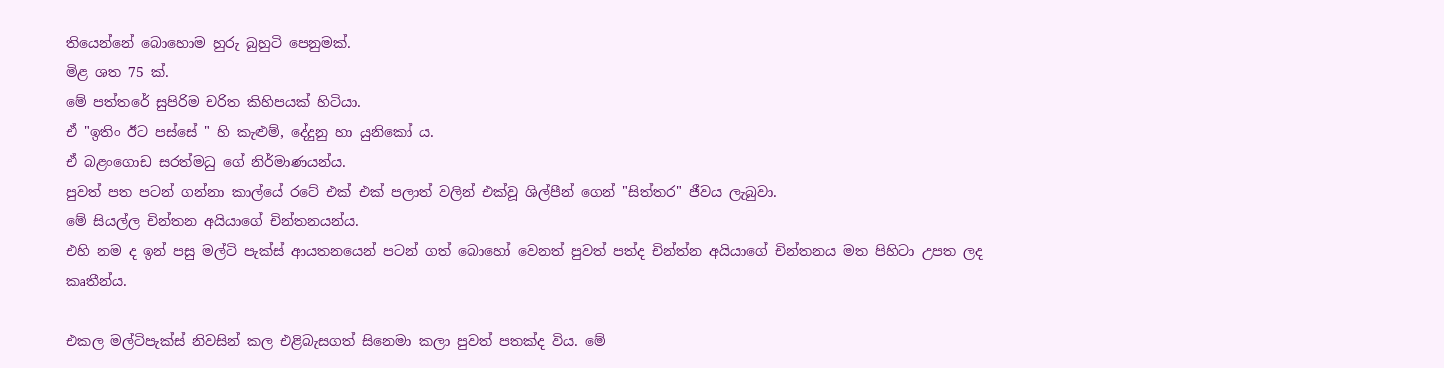තියෙන්නේ බොහොම හුරු බුහුටි පෙනුමක්.
මිළ ශත 75 ක්.
මේ පත්තරේ සුපිරිම චරිත කිහිපයක් හිටියා.
ඒ "ඉතිං ඊට පස්සේ " හි කැළුම්, දේදුනු හා යුනිකෝ ය.
ඒ බළංගොඩ සරත්මධු ගේ නිර්මාණයන්ය.
පුවත් පත පටන් ගන්නා කාල්යේ රටේ එක් එක් පලාත් වලින් එක්වූ ශිල්පීන් ගෙන් "සිත්තර" ජීවය ලැබුවා.
මේ සියල්ල චින්තන අයියාගේ චින්තනයන්ය.
එහි නම ද ඉන් පසු මල්ටි පැක්ස් ආයතනයෙන් පටන් ගත් බොහෝ වෙනත් පුවත් පත්ද චින්ත්න අයියාගේ චින්තනය මත පිහිටා උපත ලද කෘතීන්ය.

එකල මල්ටිපැක්ස් නිවසින් කල එළිබැසගත් සිනෙමා කලා පුවත් පතක්ද විය. මේ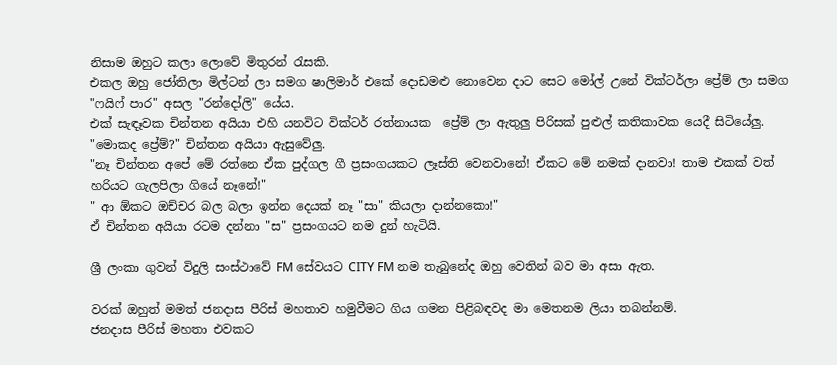නිසාම ඔහුට කලා ලොවේ මිතුරන් රැසකි.
එකල ඔහු ජෝතිලා මිල්ටන් ලා සමග ෂාලිමාර් එකේ දොඩමළු නොවෙන දාට සෙට මෝල් උනේ වික්ටර්ලා ප්‍රේම් ලා සමග "ෆයිෆ් පාර" අසල "රන්දෝලි" යේය.
එක් සැඳෑවක චින්තන අයියා එහි යනවිට වික්ටර් රත්නායක  ප්‍රේම් ලා ඇතුලු පිරිසක් පුළුල් කතිකාවක යෙදී සිටියේලු.
"මොකද ප්‍රේම්?" චින්තන අයියා ඇසුවේලු.
"නෑ චින්තන අපේ මේ රත්නෙ ඒක පුද්ගල ගී ප්‍රසංගයකට ලෑස්ති වෙනවානේ! ඒකට මේ නමක් දානවා! තාම එකක් වත් හරියට ගැලපිලා ගියේ නෑනේ!"
" ආ ඕකට ඔච්චර බල බලා ඉන්න දෙයක් නෑ "සා" කියලා දාන්නකො!"
ඒ චින්තන අයියා රටම දන්නා "ස" ප්‍රසංගයට නම දුන් හැටියි.

ශ්‍රී ලංකා ගුවන් විදුලි සංස්ථාවේ FM සේවයට CITY FM නම තැබුනේද ඔහු වෙතින් බව මා අසා ඇත.

වරක් ඔහුත් මමත් ජනදාස පීරිස් මහතාව හමුවීමට ගිය ගමන පිළිබඳවද මා මෙතනම ලියා තබන්නම්.
ජනදාස පීරිස් මහතා එවකට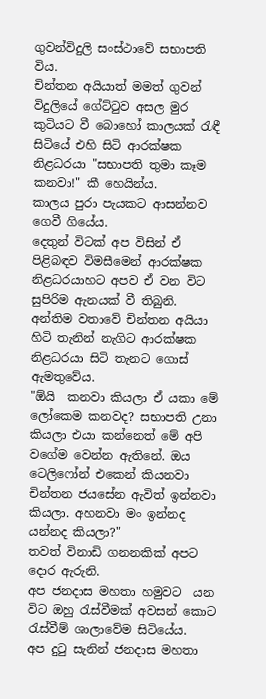ගුවන්විදුලි සංස්ථාවේ සභාපති විය.
චින්තන අයියාත් මමත් ගුවන් විදුලියේ ගේට්ටුව අසල මුර කුටියට වී බොහෝ කාලයක් රැඳී සිටියේ එහි සිටි ආරක්ෂක නිළධරයා "සභාපති තුමා කෑම කනවා!" කී හෙයින්ය.
කාලය පුරා පැයකට ආසන්නව ගෙවී ගියේය.
දෙතුන් විටක් අප විසින් ඒ පිළිබඳව විමසීමෙන් ආරක්ෂක නිළධරයාහට අපව ඒ වන විට සුපිරිම ඇනයක් වී තිබුනි.
අන්තිම වතාවේ චින්තන අයියා හිටි තැනින් නැගිට ආරක්ෂක නිළධරයා සිටි තැනට ගොස් ඇමතුවේය.
"ඕයි  කනවා කියලා ඒ යකා මේ ලෝකෙම කනවද? සභාපති උනා කියලා එයා කන්නෙත් මේ අපි වගේම වෙන්න ඇතිනේ. ඔය ටෙලිෆෝන් එකෙන් කියනවා චින්තන ජයසේන ඇවිත් ඉන්නවා කියලා. අහනවා මං ඉන්නද යන්නද කියලා?"
තවත් විනාඩි ගනනකික් අපට දොර ඇරුනි.
අප ජනදාස මහතා හමුවට  යන විට ඔහු රැස්වීමක් අවසන් කොට රැස්වීම් ශාලාවේම සිටියේය.
අප දුටු සැනින් ජනදාස මහතා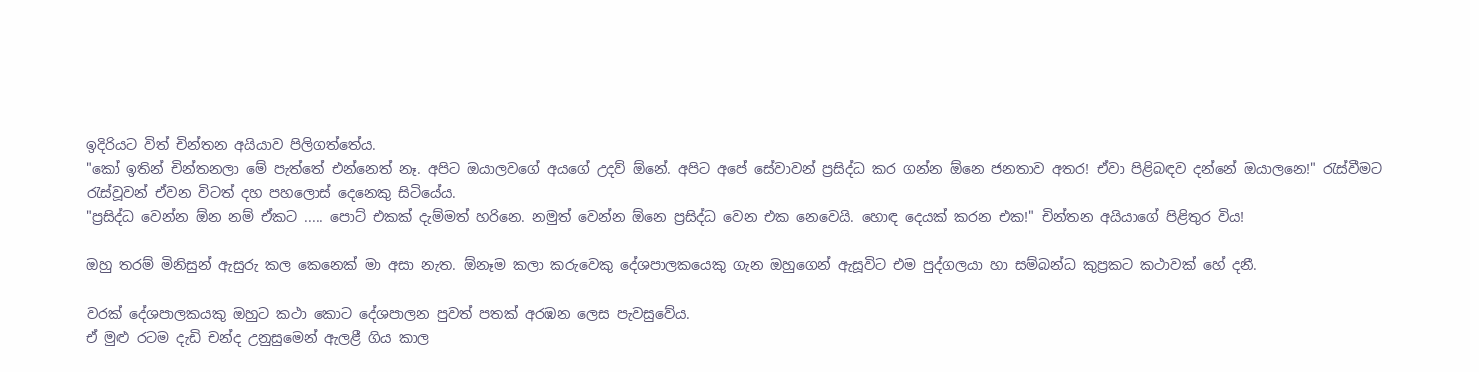ඉදිරියට විත් චින්තන අයියාව පිලිගත්තේය.
"කෝ ඉතින් චින්තනලා මේ පැත්තේ එන්නෙත් නෑ. අපිට ඔයාලවගේ අයගේ උදව් ඕනේ. අපිට අපේ සේවාවන් ප්‍රසිද්ධ කර ගන්න ඕනෙ ජනතාව අතර! ඒවා පිළිබඳව දන්නේ ඔයාලනෙ!" රැස්වීමට රැස්වූවන් ඒවන විටත් දහ පහලොස් දෙනෙකු සිටියේය.
"ප්‍රසිද්ධ වෙන්න ඕන නම් ඒකට ..... පොට් එකක් දැම්මත් හරිනෙ. නමුත් වෙන්න ඕනෙ ප්‍රසිද්ධ වෙන එක නෙවෙයි. හොඳ දෙයක් කරන එක!" චින්තන අයියාගේ පිළිතුර විය!

ඔහු තරම් මිනිසුන් ඇසුරු කල කෙනෙක් මා අසා නැත. ඕනෑම කලා කරුවෙකු දේශපාලකයෙකු ගැන ඔහුගෙන් ඇසූවිට එම පුද්ගලයා හා සම්බන්ධ කුප්‍රකට කථාවක් හේ දනී.

වරක් දේශපාලකයකු ඔහුට කථා කොට දේශපාලන පුවත් පතක් අරඹන ලෙස පැවසුවේය.
ඒ මුළු රටම දැඩි චන්ද උනුසුමෙන් ඇලළී ගිය කාල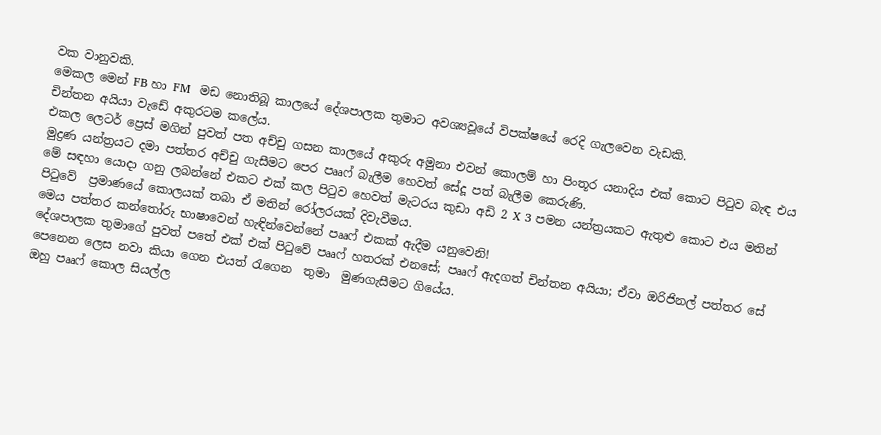වක වානුවකි.
මෙකල මෙන් FB හා FM  මඩ නොතිබූ කාලයේ දේශපාලක තුමාට අවශ්‍යවූයේ විපක්ෂයේ රෙදි ගැලවෙන වැඩකි.
චින්තන අයියා වැඩේ අකුරටම කලේය.
එකල ලෙටර් ප්‍රෙස් මගින් පුවත් පත අච්චු ගසන කාලයේ අකුරු අමුනා එවන් කොලම් හා පිංතූර යනාදිය එක් කොට පිටුව බැඳ එය මුද්‍රණ යන්ත්‍රයට දමා පත්තර අච්චු ගැසීමට පෙර පෲෆ් බැලීම හෙවත් සේදූ පත් බැලීම කෙරුණි.
මේ සඳහා යොදා ගනු ලබන්නේ එකට එක් කල පිටුව හෙවත් මැටරය කුඩා අඩි 2 X 3 පමන යන්ත්‍රයකට ඇතුළු කොට එය මතින් පිටුවේ  ප්‍රමාණයේ කොලයක් තබා ඒ මතින් රෝලරයක් දිවැවීමය.
මෙය පත්තර කන්තෝරු භාෂාවෙන් හැඳින්වෙන්නේ පෲෆ් එකක් ඇදීම යනුවෙනි!
දේශපාලක තුමාගේ පුවත් පතේ එක් එක් පිටුවේ පෲෆ් හතරක් එනසේ; පෲෆ් ඇදගත් චින්තන අයියා; ඒවා ඔරිජිනල් පත්තර සේ පෙනෙන ලෙස නවා කියා ගෙන එයත් රැගෙන  තුමා  මුණගැසීමට ගියේය.
ඔහු පෲෆ් කොල සියල්ල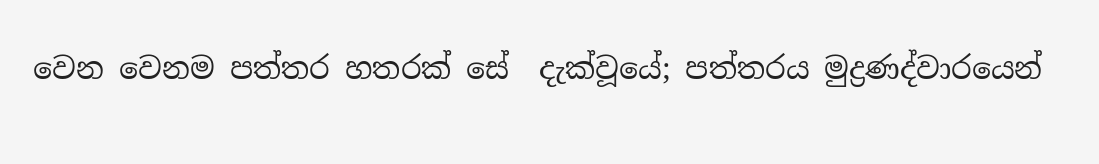වෙන වෙනම පත්තර හතරක් සේ  දැක්වූයේ; පත්තරය මුද්‍රණද්වාරයෙන්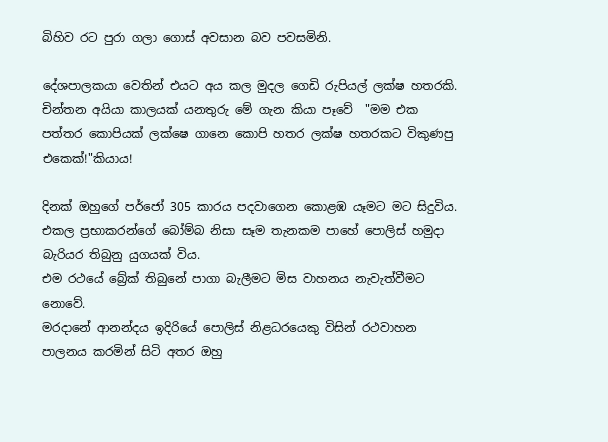බිහිව රට පුරා ගලා ගොස් අවසාන බව පවසමිනි.

දේශපාලකයා වෙතින් එයට අය කල මුදල ගෙඩි රුපියල් ලක්ෂ හතරකි.
චින්තන අයියා කාලයක් යනතුරු මේ ගැන කියා පෑවේ  "මම එක පත්තර කොපියක් ලක්ෂෙ ගානෙ කොපි හතර ලක්ෂ හතරකට විකුණපු එකෙක්!"කියාය!

දිනක් ඔහුගේ පර්ජෝ 305 කාරය පදවාගෙන කොළඹ යෑමට මට සිදුවිය.
එකල ප්‍රභාකරන්ගේ බෝම්බ නිසා සෑම තැනකම පාහේ පොලිස් හමුදා බැරියර තිබුනු යුගයක් විය.
එම රථයේ බ්‍රේක් තිබුනේ පාගා බැලීමට මිස වාහනය නැවැත්වීමට නොවේ.
මරදානේ ආනන්දය ඉදිරියේ පොලිස් නිළධරයෙකු විසින් රථවාහන පාලනය කරමින් සිටි අතර ඔහු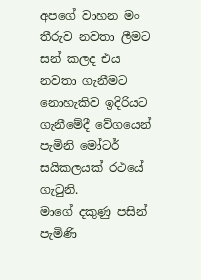අපගේ වාහන මං තීරුව නවතා ලීමට සන් කලද එය නවතා ගැනීමට නොහැකිව ඉදිරියට ගැනීමේදී වේගයෙන් පැමිනි මෝටර් සයිකලයක් රථයේ ගැටුනි.
මාගේ දකුණු පසින් පැමිණි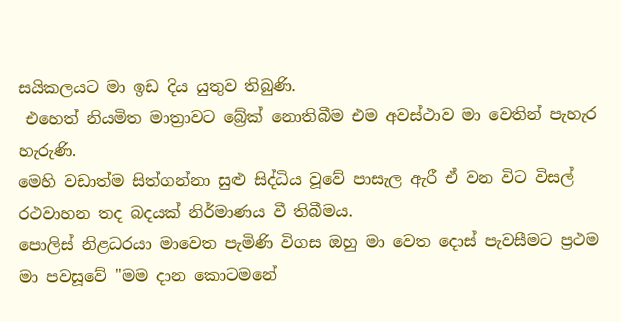සයිකලයට මා ඉඩ දිය යුතුව තිබුණි.
 එහෙත් නියමිත මාත්‍රාවට බ්‍රේක් නොතිබීම එම අවස්ථාව මා වෙතින් පැහැර හැරුණි.
මෙහි වඩාත්ම සිත්ගන්නා සුළු සිද්ධිය වූවේ පාසැල ඇරී ඒ වන විට විසල් රථවාහන තද බදයක් නිර්මාණය වී තිබීමය.
පොලිස් නිළධරයා මාවෙත පැමිණි විගස ඔහු මා වෙත දොස් පැවසීමට ප්‍රථම මා පවසූවේ "මම දාන කොටමනේ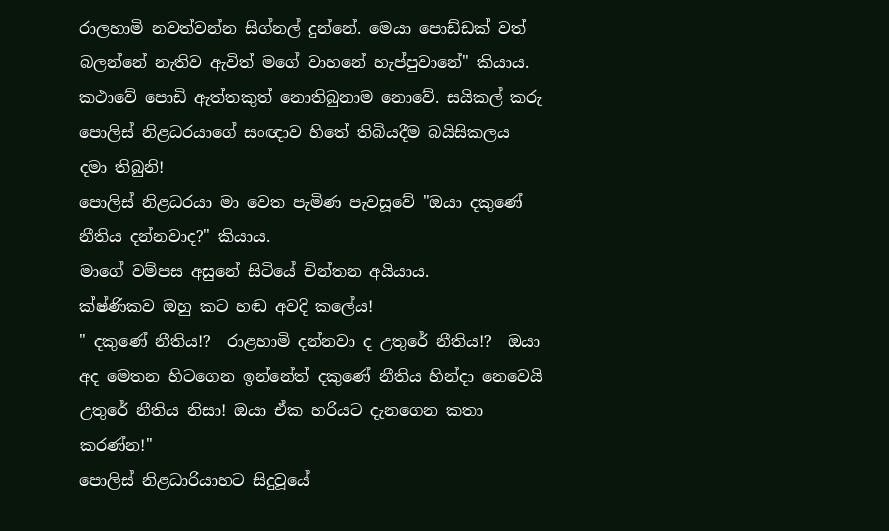රාලහාමි නවත්වන්න සිග්නල් දුන්නේ. මෙයා පොඩ්ඩක් වත් බලන්නේ නැතිව ඇවිත් මගේ වාහනේ හැප්පුවානේ" කියාය.
කථාවේ පොඩි ඇත්තකුත් නොතිබුනාම නොවේ. සයිකල් කරු පොලිස් නිළධරයාගේ සංඥාව හිතේ තිබියදීම බයිසිකලය දමා තිබුනි!
පොලිස් නිළධරයා මා වෙත පැමිණ පැවසූවේ "ඔයා දකුණේ නීතිය දන්නවාද?" කියාය.
මාගේ වම්පස අසුනේ සිටියේ චින්තන අයියාය.
ක්ෂ්ණිකව ඔහු කට හඬ අවදි කලේය!
" දකුණේ නීතිය!?  රාළහාමි දන්නවා ද උතුරේ නීතිය!?  ඔයා අද මෙතන හිටගෙන ඉන්නේත් දකුණේ නීතිය හින්දා නෙවෙයි උතුරේ නීතිය නිසා! ඔයා ඒක හරියට දැනගෙන කතා කරණ්න!"
පොලිස් නිළධාරියාහට සිදුවූයේ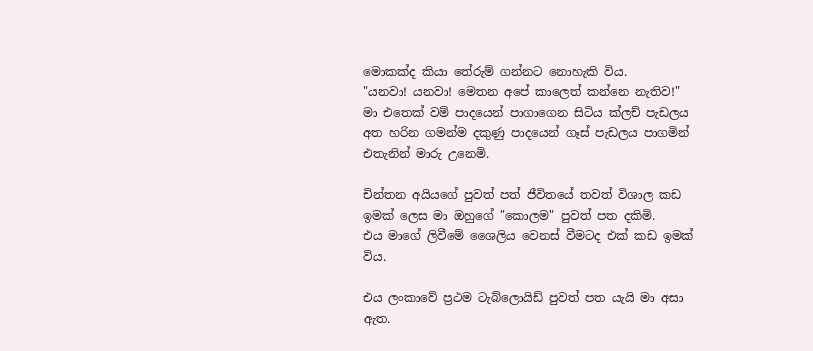මොකක්ද කියා තේරුම් ගන්නට නොහැකි විය.
"යනවා! යනවා! මෙතන අපේ කාලෙත් කන්නෙ නැතිව!"
මා එතෙක් වම් පාදයෙන් පාගාගෙන සිටිය ක්ලච් පැඩලය අත හරින ගමන්ම දකුණු පාදයෙන් ගෑස් පැඩලය පාගමින් එතැනින් මාරු උනෙමි.

චින්තන අයියගේ පුවත් පත් ජීවිතයේ තවත් විශාල කඩ ඉමක් ලෙස මා ඔහුගේ "කොලම" පුවත් පත දකිමි.
එය මාගේ ලිවීමේ ශෛලිය වෙනස් වීමටද එක් කඩ ඉමක් විය.

එය ලංකාවේ ප්‍රථම ටැබ්ලොයිඩ් පුවත් පත යැයි මා අසා ඇත.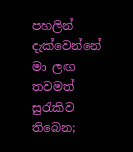පහලින් දැක්වෙන්නේ මා ලඟ තවමත් සුරැකිව තිබෙන;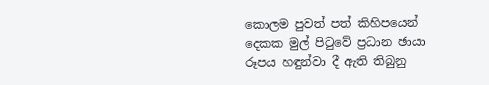කොලම පුවත් පත් කිහිපයෙන් දෙකක මුල් පිටුවේ ප්‍රධාන ඡායා රූපය හඳුන්වා දී ඇති තිබුනු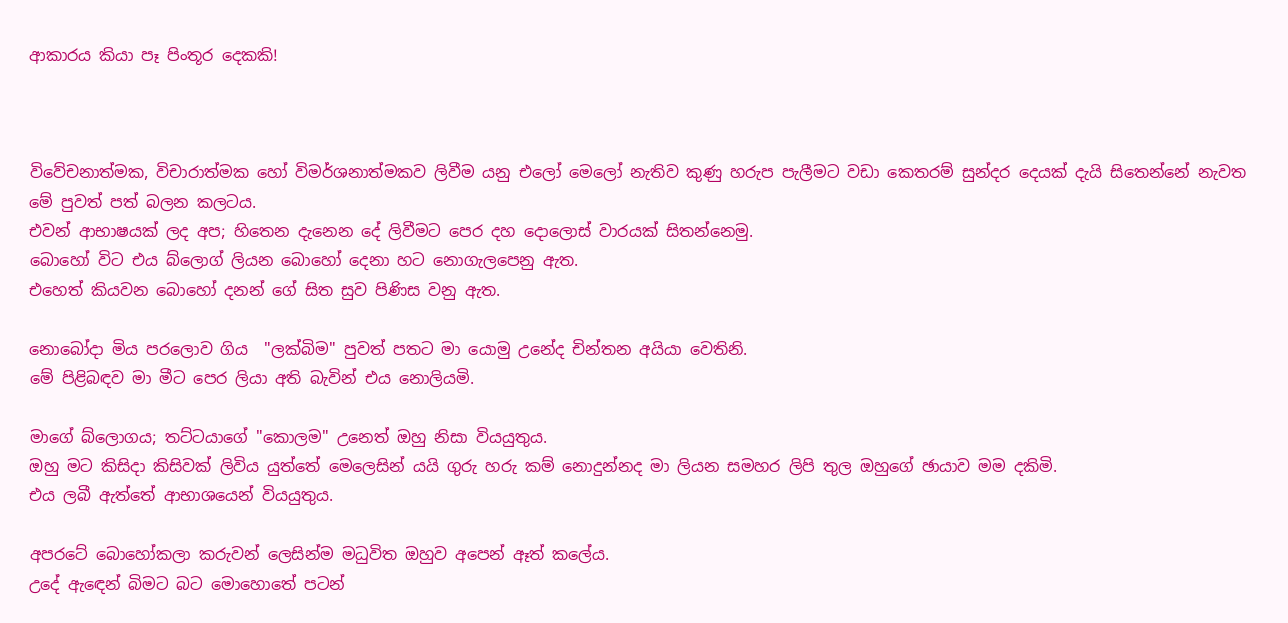ආකාරය කියා පෑ පිංතූර දෙකකි!



විවේචනාත්මක, විචාරාත්මක හෝ විමර්ශනාත්මකව ලිවීම යනු එලෝ මෙලෝ නැතිව කුණු හරුප පැලීමට වඩා කෙතරම් සුන්දර දෙයක් දැයි සිතෙන්නේ නැවත මේ පුවත් පත් බලන කලටය.
එවන් ආභාෂයක් ලද අප; හිතෙන දැනෙන දේ ලිවීමට පෙර දහ දොලොස් වාරයක් සිතන්නෙමු.
බොහෝ විට එය බ්ලොග් ලියන බොහෝ දෙනා හට නොගැලපෙනු ඇත.
එහෙත් කියවන බොහෝ දනන් ගේ සිත සුව පිණිස වනු ඇත.

නොබෝදා මිය පරලොව ගිය  "ලක්බිම" පුවත් පතට මා යොමු උනේද චින්තන අයියා වෙතිනි.
මේ පිළිබඳව මා මීට පෙර ලියා අති බැවින් එය නොලියමි.

මාගේ බ්ලොගය; තට්ටයාගේ "කොලම" උනෙත් ඔහු නිසා වියයුතුය.
ඔහු මට කිසිදා කිසිවක් ලිවිය යුත්තේ මෙලෙසින් යයි ගුරු හරු කම් නොදුන්නද මා ලියන සමහර ලිපි තුල ඔහුගේ ඡායාව මම දකිමි.
එය ලබී ඇත්තේ ආභාශයෙන් වියයුතුය.

අපරටේ බොහෝකලා කරුවන් ලෙසින්ම මධුවිත ඔහුව අපෙන් ඈත් කලේය.
උදේ ඇඳෙන් බිමට බට මොහොතේ පටන්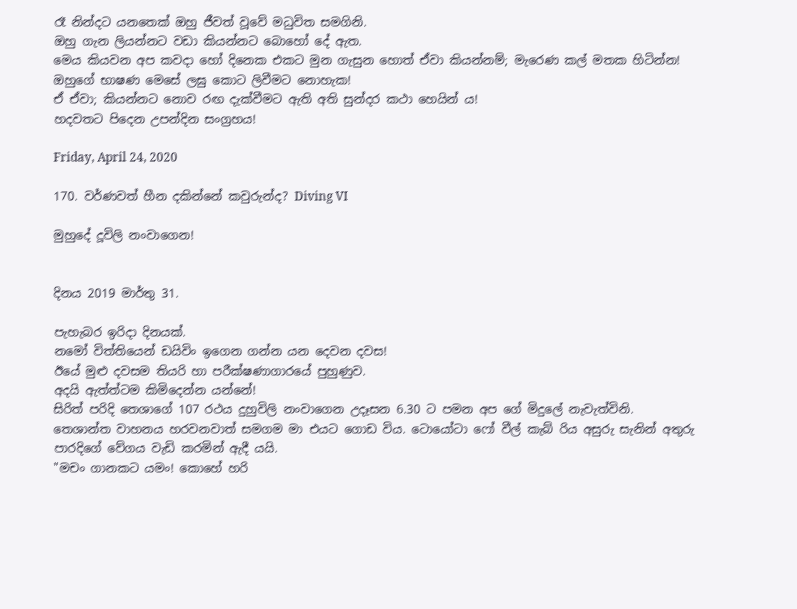රෑ නින්දට යනතෙක් ඔහු ජීවත් වූවේ මධුවිත සමගිනි.
ඔහු ගැන ලියන්නට වඩා කියන්නට බොහෝ දේ ඇත.
මෙය කියවන අප කවදා හෝ දිනෙක එකට මුන ගැසුන හොත් ඒවා කියන්නම්; මැරෙණ කල් මතක හිටින්න!
ඔහුගේ භාෂණ මෙසේ ලඝු කොට ලිවීමට නොහැක!
ඒ ඒවා; කියන්නට නොව රඟ දැක්වීමට ඇති අති සුන්දර කථා හෙයින් ය!
හදවතට පිදෙන උපන්දින සංග්‍රහය!

Friday, April 24, 2020

170. වර්ණවත් හීන දකින්නේ කවුරුන්ද? Diving VI

මුහුදේ දූවිලි නංවාගෙන!


දිනය 2019 මාර්තු 31.

පැහැබර ඉරිදා දිනයක්.
නමෝ විත්තියෙන් ඩයිවිං ඉගෙන ගන්න යන දෙවන දවස!
ඊයේ මුළු දවසම තියරි හා පරීක්ෂණාගාරයේ පුහුණුව.
අදයි ඇත්ත්ටම කිමිදෙන්න යන්නේ!
සිරිත් පරිදි තෙශාගේ 107 රථය දුහුවිලි නංවාගෙන උදෑසන 6.30 ට පමන අප ගේ මිදුලේ නැවැත්විනි.
තෙශාන්ත වාහනය හරවනවාත් සමගම මා එයට ගොඩ විය. ටොයෝටා ෆෝ වීල් කැබ් රිය අසුරු සැනින් අතුරු පාරදිගේ වේගය වැඩි කරමින් ඇදී යයි.
"මචං ගානකට යමං! කොහේ හරි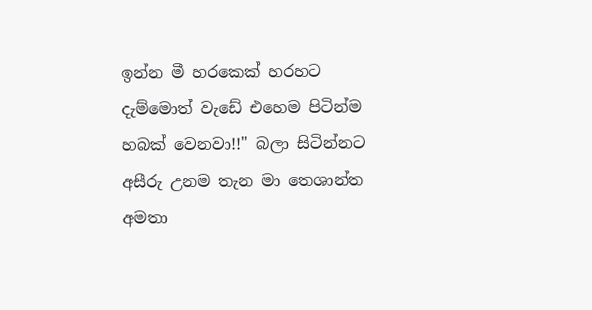ඉන්න මී හරකෙක් හරහට දැම්මොත් වැඩේ එහෙම පිටින්ම හබක් වෙනවා!!" බලා සිටින්නට අසීරු උනම තැන මා තෙශාන්ත අමතා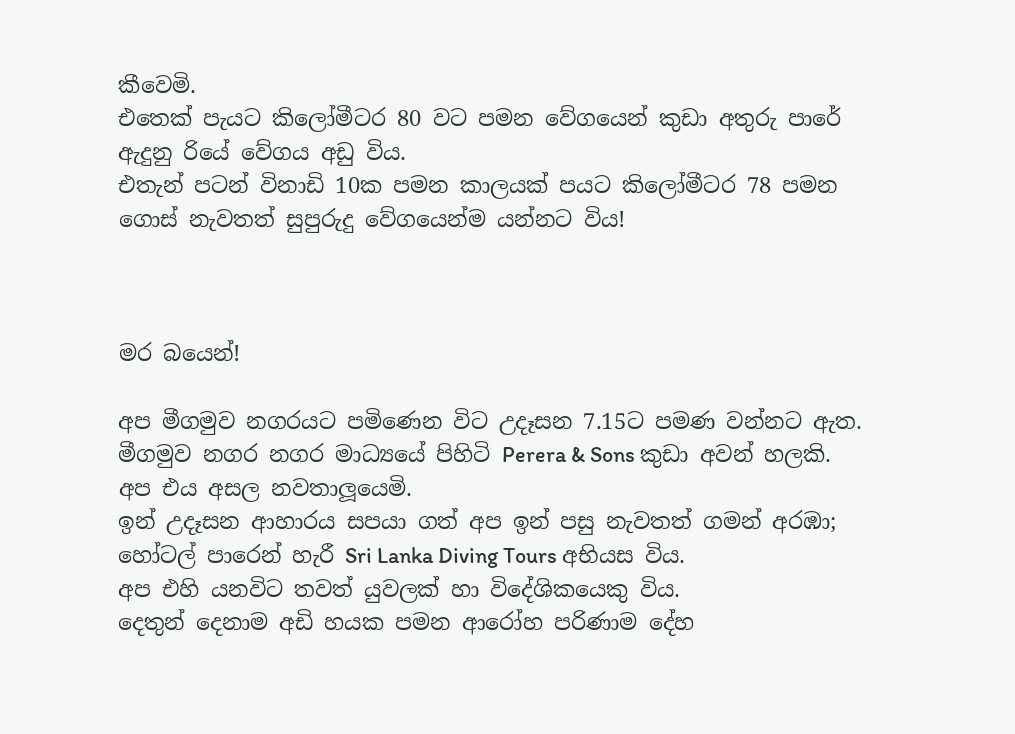කීවෙමි.
එතෙක් පැයට කිලෝමීටර 80 වට පමන වේගයෙන් කුඩා අතුරු පාරේ ඇදුනු රියේ වේගය අඩු විය.
එතැන් පටන් විනාඩි 10ක පමන කාලයක් පයට කිලෝමීටර 78 පමන ගොස් නැවතත් සුපුරුදු වේගයෙන්ම යන්නට විය!



මර බයෙන්!

අප මීගමුව නගරයට පමිණෙන විට උදෑසන 7.15ට පමණ වන්නට ඇත.
මීගමුව නගර නගර මාධ්‍යයේ පිහිටි Perera & Sons කුඩා අවන් හලකි.
අප එය අසල නවතාලූයෙමි.
ඉන් උදෑසන ආහාරය සපයා ගත් අප ඉන් පසු නැවතත් ගමන් අරඹා; හෝටල් පාරෙන් හැරී Sri Lanka Diving Tours අභියස විය.
අප එහි යනවිට තවත් යුවලක් හා විදේශිකයෙකු විය.
දෙතුන් දෙනාම අඩි හයක පමන ආරෝහ පරිණාම දේහ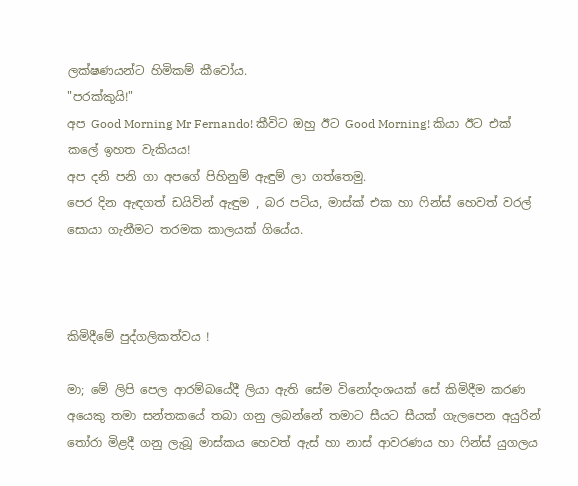ලක්ෂණයන්ට හිමිකම් කීවෝය.
"පරක්කුයි!"
අප Good Morning Mr Fernando! කීවිට ඔහු ඊට Good Morning! කියා ඊට එක් කලේ ඉහත වැකියය!
අප දනි පනි ගා අපගේ පිහිනුම් ඇඳුම් ලා ගත්තෙමු.
පෙර දින ඇඳගත් ඩයිවින් ඇඳුම , බර පටිය, මාස්ක් එක හා ෆින්ස් හෙවත් වරල් සොයා ගැනීමට තරමක කාලයක් ගියේය.



කිමිදීමේ පුද්ගලිකත්වය !

මා; මේ ලිපි පෙල ආරම්බයේදී ලියා ඇති සේම විනෝදංශයක් සේ කිමිදීම කරණ අයෙකු තමා සන්තකයේ තබා ගනු ලබන්නේ තමාට සීයට සීයක් ගැලපෙන අයුරින් තෝරා මිළදී ගනු ලැබූ මාස්කය හෙවත් ඇස් හා නාස් ආවරණය හා ෆින්ස් යුගලය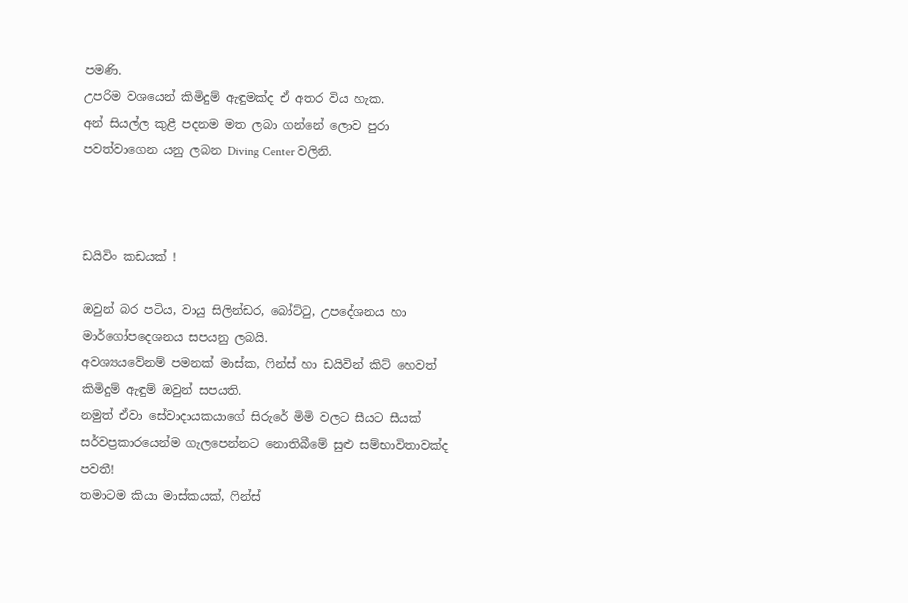පමණි.
උපරිම වශයෙන් කිමිදුම් ඇඳුමක්ද ඒ අතර විය හැක.
අන් සියල්ල කුළී පදනම මත ලබා ගන්නේ ලොව පුරා පවත්වාගෙන යනු ලබන Diving Center වලිනි.



ඩයිවිං කඩයක් !

ඔවුන් බර පටිය, වායු සිලින්ඩර, බෝට්ටු, උපදේශනය හා මාර්ගෝපදෙශනය සපයනු ලබයි.
අවශ්‍යයවේනම් පමනක් මාස්ක, ෆින්ස් හා ඩයිවින් කිට් හෙවත් කිමිදුම් ඇඳුම් ඔවුන් සපයති.
නමුත් ඒවා සේවාදායකයාගේ සිරුරේ මිමි වලට සීයට සීයක් සර්වප්‍රකාරයෙන්ම ගැලපෙන්නට නොතිබීමේ සුළු සම්භාවිතාවක්ද පවතී!
තමාටම කියා මාස්කයක්, ෆින්ස්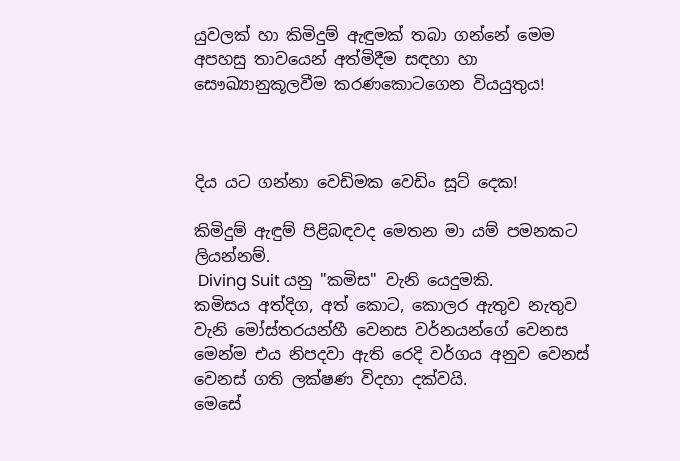යුවලක් හා කිමිදුම් ඇඳුමක් තබා ගන්නේ මෙම අපහසු තාවයෙන් අත්මිදීම සඳහා හා සෞඛ්‍යානුකූලවීම කරණකොටගෙන වියයුතුය!



දිය යට ගන්නා වෙඩිමක වෙඩිං සූට් දෙක!

කිමිදුම් ඇඳුම් පිළිබඳවද මෙතන මා යම් පමනකට ලියන්නම්.
 Diving Suit යනු "කමිස" වැනි යෙදුමකි.
කමිසය අත්දිග, අත් කොට, කොලර ඇතුව නැතුව වැනි මෝස්තරයන්හී වෙනස වර්නයන්ගේ වෙනස මෙන්ම එය නිපදවා ඇති රෙදි වර්ගය අනුව වෙනස් වෙනස් ගති ලක්ෂණ විදහා දක්වයි.
මෙසේ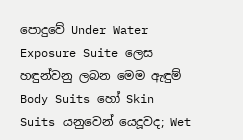පොදුවේ Under Water Exposure Suite ලෙස හඳුන්වනු ලබන මෙම ඇඳුම්  Body Suits හෝ Skin Suits යනුවෙන් යෙදූවද; Wet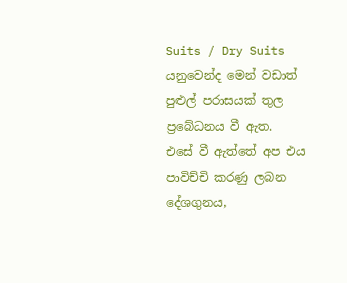Suits / Dry Suits යනුවෙන්ද මෙන් වඩාත් පුළුල් පරාසයක් තුල ප්‍රබේධනය වී ඇත.
එසේ වී ඇත්තේ අප එය පාවිච්චි කරණු ලබන දේශගුනය,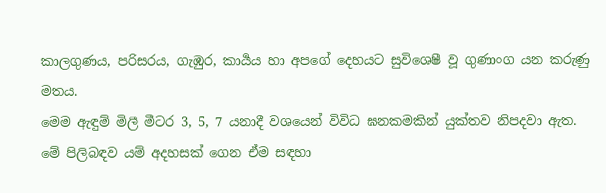කාලගුණය, පරිසරය, ගැඹුර, කාර්‍යය හා අපගේ දෙහයට සුවිශෙෂී වූ ගුණාංග යන කරුණු මතය.
මෙම ඇඳුම් මිලී මීටර 3, 5, 7 යනාදී වශයෙන් විවිධ ඝනකමකින් යුක්තව නිපදවා ඇත.
මේ පිලිබඳව යම් අදහසක් ගෙන ඒම සඳහා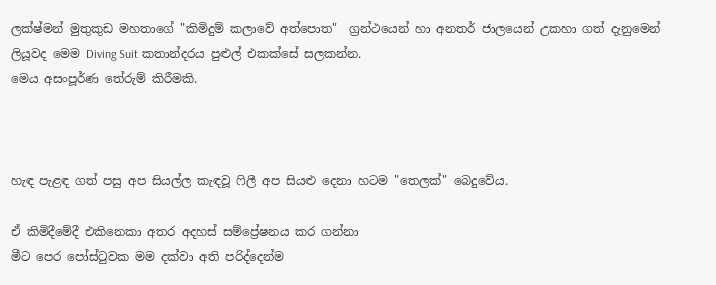ලක්ෂ්මන් මුතුකුඩ මහතාගේ "කිමිදුම් කලාවේ අත්පොත"  ග්‍රන්ථයෙන් හා අනතර් ජාලයෙන් උකහා ගත් දැනුමෙන් ලියූවද මෙම Diving Suit කතාන්දරය පුළුල් එකක්සේ සලකන්න.
මෙය අසංපූර්ණ තේරුම් කිරීමකි.



හැඳ පැළඳ ගත් පසු අප සියල්ල කැඳවූ ෆිලී අප සියළු දෙනා හටම "තෙලක්" බෙදුවේය.

ඒ කිමිදීමේදී එකිනෙකා අතර අදහස් සම්ප්‍රේෂනය කර ගන්නා
මීට පෙර පෝස්ටුවක මම දක්වා අති පරිද්දෙන්ම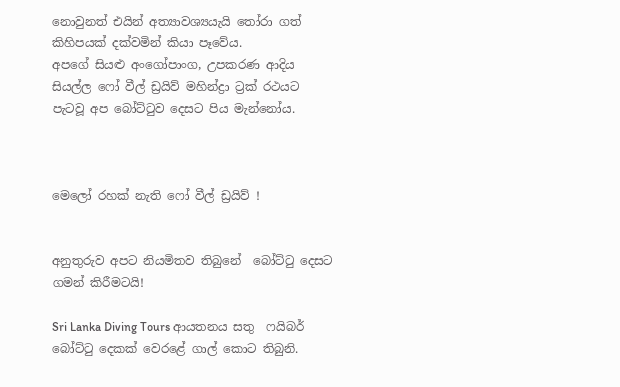නොවුනත් එයින් අත්‍යාවශ්‍යයැයි තෝරා ගත්  කිහිපයක් දක්වමින් කියා පෑවේය.
අපගේ සියළු අංගෝපාංග, උපකරණ ආදිය සියල්ල ෆෝ වීල් ඩ්‍රයිව් මහින්ද්‍රා ට්‍රක් රථයට පැටවූ අප බෝට්ටුව දෙසට පිය මැන්නෝය.



මෙලෝ රහක් නැති ෆෝ වීල් ඩ්‍රයිව් !


අනුතුරුව අපට නියමිතව තිබුනේ  බෝට්ටු දෙසට ගමන් කිරීමටයි!

Sri Lanka Diving Tours ආයතනය සතු  ෆයිබර් බෝට්ටු දෙකක් වෙරළේ ගාල් කොට තිබුනි.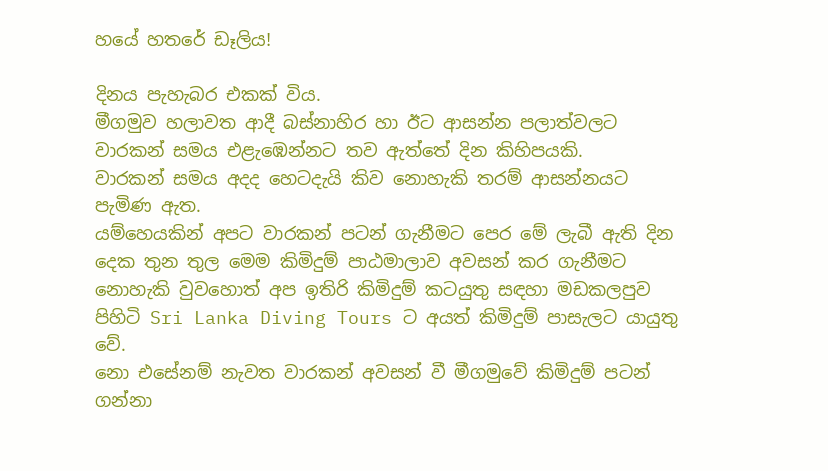හයේ හතරේ ඩෑලිය!

දිනය පැහැබර එකක් විය.
මීගමුව හලාවත ආදී බස්නාහිර හා ඊට ආසන්න පලාත්වලට වාරකන් සමය එළැඹෙන්නට තව ඇත්තේ දින කිහිපයකි.
වාරකන් සමය අදද හෙටදැයි කිව නොහැකි තරම් ආසන්නයට පැමිණ ඇත.
යම්හෙයකින් අපට වාරකන් පටන් ගැනීමට පෙර මේ ලැබී ඇති දින දෙක තුන තුල මෙම කිමිදුම් පාඨමාලාව අවසන් කර ගැනීමට නොහැකි වුවහොත් අප ඉතිරි කිමිදුම් කටයුතු සඳහා මඩකලපුව පිහිටි Sri Lanka Diving Tours ට අයත් කිමිදුම් පාසැලට යායුතු වේ.
නො එසේනම් නැවත වාරකන් අවසන් වී මීගමුවේ කිමිදුම් පටන් ගන්නා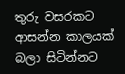තුරු වසරකට ආසන්න කාලයක් බලා සිටින්නට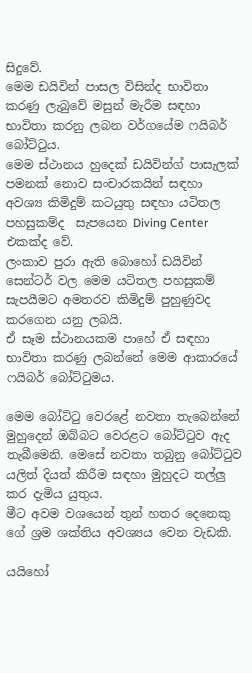සිදුවේ.
මෙම ඩයිවින් පාසල විසින්ද භාවිතා කරණු ලැබුවේ මසුන් මැරීම සඳහා භාවිතා කරනු ලබන වර්ගයේම ෆයිබර් බෝට්ටුය.
මෙම ස්ථානය හුදෙක් ඩයිවින්ග් පාසැලක් පමනක් නොව සංචාරකයින් සඳහා අවශ්‍ය කිමිදුම් කටයුතු සඳහා යටිතල පහසුකම්ද  සැපයෙන Diving Center එකක්ද වේ.
ලංකාව පුරා ඇති බොහෝ ඩයිවින් සෙන්ටර් වල මෙම යටිතල පහසුකම් සැපයීමට අමතරව කිමිදුම් පුහුණුවද කරගෙන යනු ලබයි.
ඒ සෑම ස්ථානයකම පාහේ ඒ සඳහා භාවිතා කරණු ලබන්නේ මෙම ආකාරයේ ෆයිබර් බෝට්ටුමය.

මෙම බෝට්ටු වෙරළේ නවතා තැබෙන්නේ මුහුදෙන් ඔබ්බට වෙරළට බෝට්ටුව ඇද තැබීමෙනි. මෙසේ නවතා තබුනු බෝට්ටුව යලිත් දියත් කිරීම සඳහා මුහුදට තල්ලු කර දැමිය යුතුය.
මීට අවම වශයෙන් තුන් හතර දෙනෙකු ගේ ශ්‍රම ශක්තිය අවශ්‍යය වෙන වැඩකි.

යයිහෝ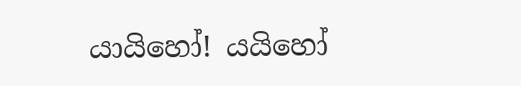යායිහෝ! යයිහෝ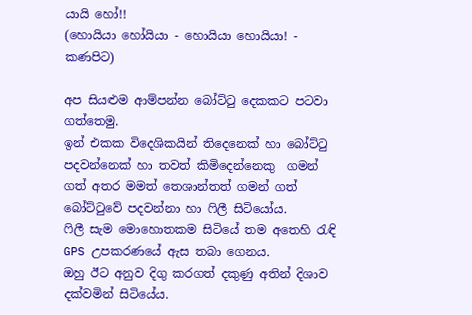යායි හෝ!!
(හොයියා හෝයියා - හොයියා හොයියා! - කණපිට)

අප සියළුම ආම්පන්න බෝට්ටු දෙකකට පටවා ගත්තෙමු.
ඉන් එකක විදෙශිකයින් තිදෙනෙක් හා බෝට්ටු පදවන්නෙක් හා තවත් කිමිදෙන්නෙකු  ගමන්  ගත් අතර මමත් තෙශාන්තත් ගමන් ගත් බෝට්ටුවේ පදවන්නා හා ෆිලී සිටියෝය.
ෆිලී සැම මොහොතකම සිටියේ තම අතෙහි රැඳි GPS උපකරණයේ ඇස තබා ගෙනය.
ඔහු ඊට අනුව දිගු කරගත් දකුණු අතින් දිශාව දක්වමින් සිටියේය.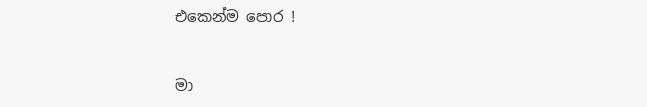එකෙන්ම පොර !


මා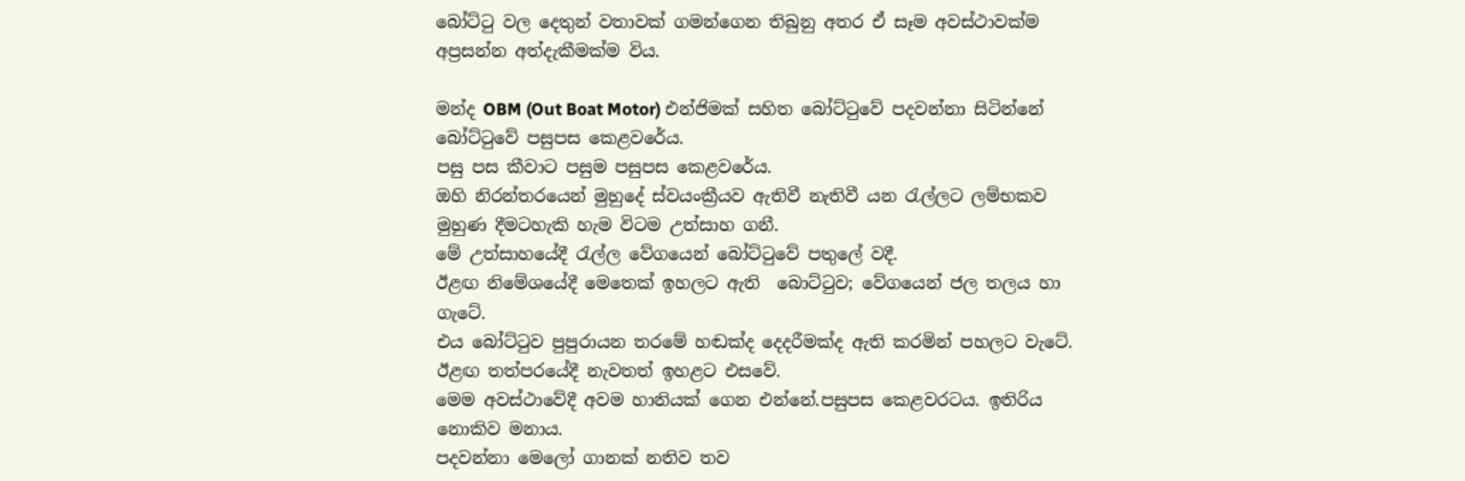බෝට්ටු වල දෙතුන් වතාවක් ගමන්ගෙන තිබුනු අතර ඒ සෑම අවස්ථාවක්ම අප්‍රසන්න අත්දැකීමක්ම විය.

මන්ද OBM (Out Boat Motor) එන්ජිමක් සහිත බෝට්ටුවේ පදවන්නා සිටින්නේ බෝට්ටුවේ පසුපස කෙළවරේය.
පසු පස කීවාට පසුම පසුපස කෙළවරේය.
ඔහි නිරන්තරයෙන් මුහුදේ ස්ව‍යංක්‍රීයව ඇතිවී නැතිවී යන රැල්ලට ලම්භකව මුහුණ දීමටහැකි හැම විටම උත්සාහ ගනී.
මේ උත්සාහයේදී රැල්ල වේගයෙන් බෝට්ටුවේ පතුලේ වදී.
ඊළඟ නිමේශයේදී මෙතෙක් ඉහලට ඇති  බොට්ටුව; වේගයෙන් ජල තලය හා ගැටේ.
එය බෝට්ටුව පුපුරායන තරමේ හඬක්ද දෙදරීමක්ද ඇති කරමින් පහලට වැටේ.
ඊළඟ තත්පරයේදී නැවතත් ඉහළට එසවේ.
මෙම අවස්ථාවේදී අවම හානියක් ගෙන එන්නේ.පසුපස කෙළවරටය. ඉතිරිය නොකිව මනාය.
පදවන්නා මෙලෝ ගානක් නතිව තව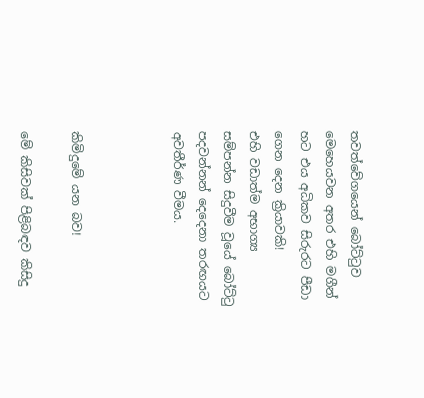තවත්වේගයෙන් බෝට්ටුව මෙහෙයවන අතර එහි මගීන් හට එය අධිකව සිරුරට පීඩා ගෙන දෙන ක්‍රියාවකි!
එහි වඩාත්ම අභාග්‍ය සම්පන්න සිදුවීම වූයේ බෝට්ටු පදවන්නන් දෙදෙනා තරඟයට අවතීර්ණ වීමය.



කිමිදුමේ යන බව!

මේ කිසිවක් පිළිබඳව කිසිදු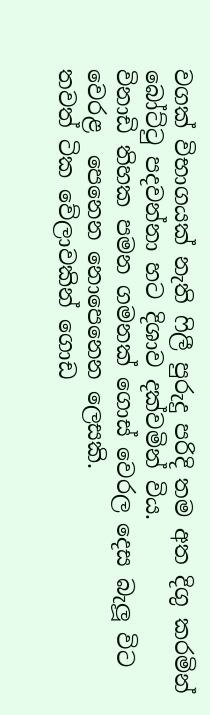වගක් විභාගයක් නැති ෆිලී පුරුදු පරිදි තම අත දිගු කරමින් බෝට්ටු පදවන්නා හට දිශාව දක්වමින් විය.
විනාඩි තිහක පමන ගමනක් ගොස් වෙරල දෙස බැලූ විට වෙරළ  පෙනෙන නොපෙනෙන ලෙසකි.
තවත් ටික වේලාවකින් ගොඩ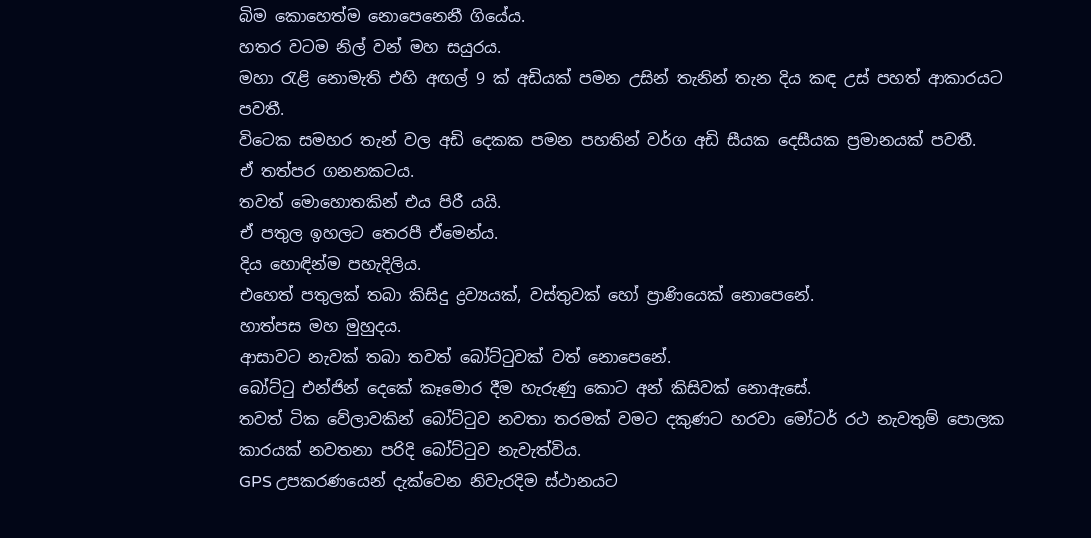බිම කොහෙත්ම නොපෙනෙනී ගියේය.
හතර වටම නිල් වන් මහ සයුරය.
මහා රැළි නොමැති එහි අඟල් 9 ක් අඩියක් පමන උසින් තැනින් තැන දිය කඳ උස් පහත් ආකාරයට පවතී.
විටෙක සමහර තැන් වල අඩි දෙකක පමන පහතින් වර්ග අඩි සීයක දෙසීයක ප්‍රමානයක් පවතී.
ඒ තත්පර ගනනකටය.
තවත් මොහොතකින් එය පිරී යයි.
ඒ පතුල ඉහලට තෙරපී ඒමෙන්ය.
දිය හොඳින්ම පහැදිලිය.
එහෙත් පතුලක් තබා කිසිදු ද්‍රව්‍යයක්, වස්තුවක් හෝ ප්‍රාණියෙක් නොපෙනේ.
හාත්පස මහ මුහුදය.
ආසාවට නැවක් තබා තවත් බෝට්ටුවක් වත් නොපෙනේ.
බෝට්ටු එන්ජින් දෙකේ කෑමොර දීම හැරුණු කොට අන් කිසිවක් නොඇසේ.
තවත් ටික වේලාවකින් බෝට්ටුව නවතා තරමක් වමට දකුණට හරවා මෝටර් රථ නැවතුම් පොලක කාරයක් නවතනා පරිදි බෝට්ටුව නැවැත්විය.
GPS උපකරණයෙන් දැක්වෙන නිවැරදිම ස්ථානයට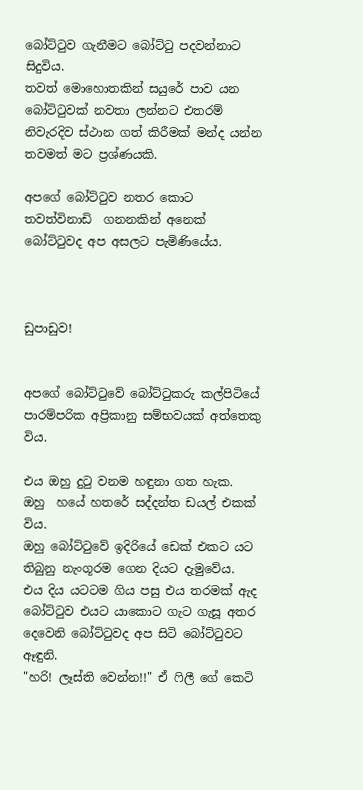බෝට්ටුව ගැනීමට බෝට්ටු පදවන්නාට සිදුවිය.
තවත් මොහොතකින් සයුරේ පාව යන බෝට්ටුවක් නවතා ලන්නට එතරම් නිවැරදිව ස්ථාන ගත් කිරීමක් මන්ද යන්න තවමත් මට ප්‍රශ්ණයකි.

අපගේ බෝට්ටුව නතර කොට තවත්විනාඩි  ගනනකින් අනෙක් බෝට්ටුවද අප අසලට පැමිණියේය.



ඩුපාඩුව!


අපගේ බෝට්ටුවේ බෝට්ටුකරු කල්පිටියේ පාරම්පරික අප්‍රිකානු සම්භවයක් අත්තෙකු විය.

එය ඔහු දුටු වනම හඳුනා ගත හැක.
ඔහු  හයේ හතරේ සද්දන්ත ඩයල් එකක් විය.
ඔහු බෝට්ටුවේ ඉදිරියේ ඩෙක් එකට යට තිබුනු නැංගූරම ගෙන දියට දැමුවේය.
එය දිය යටටම ගිය පසු එය තරමක් ඇද බෝට්ටුව එයට යාකොට ගැට ගැසූ අතර දෙවෙනි බෝට්ටුවද අප සිටි බෝට්ටුවට ඈඳුනි.
"හරි! ලෑස්ති වෙන්න!!" ඒ ෆිලී ගේ කෙටි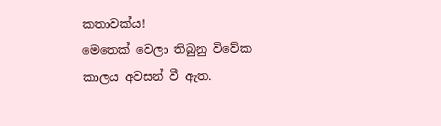කතාවක්ය!
මෙතෙක් වෙලා තිබුනු විවේක කාලය අවසන් වී ඇත.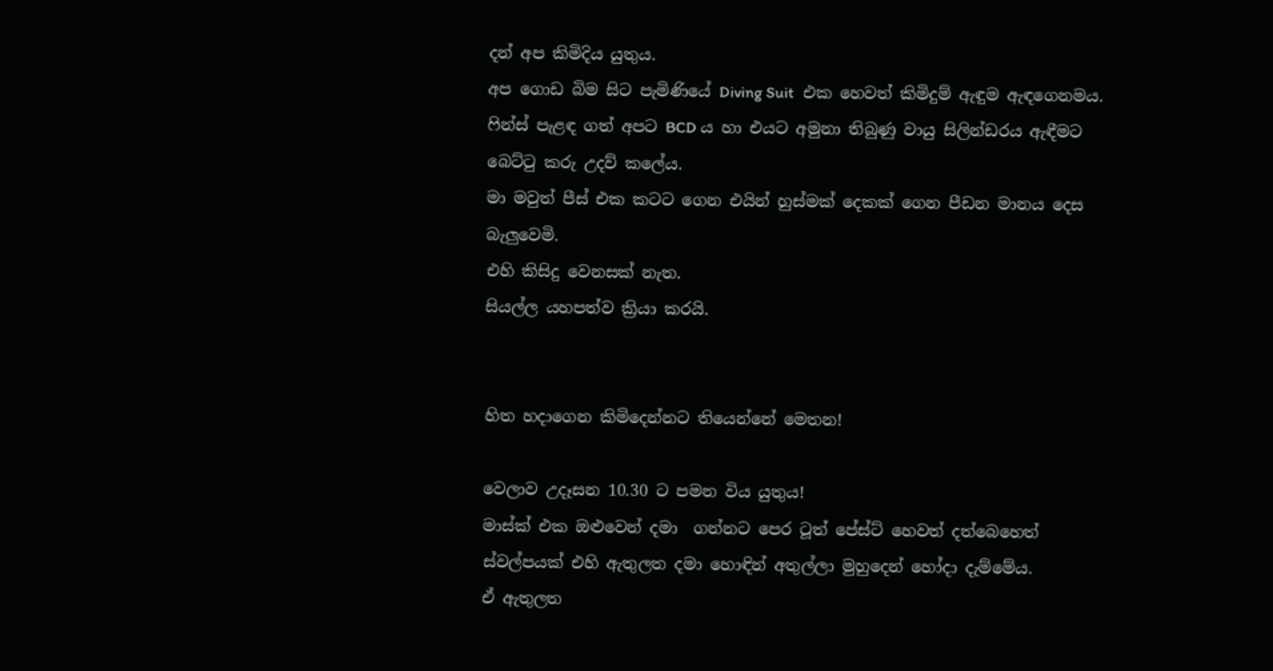දන් අප කිමිදිය යුතුය.
අප ගොඩ බිම සිට පැමිණියේ Diving Suit  එක හෙවත් කිමිදුම් ඇඳුම ඇඳගෙනමය.
ෆින්ස් පැළඳ ගත් අපට BCD ය හා එයට අමුනා තිබුණු වායු සිලින්ඩරය ඇඳීමට බෙට්ටු කරු උදව් කලේය.
මා මවුත් පීස් එක කටට ගෙන එයින් හුස්මක් දෙකක් ගෙන පීඩන මානය දෙස බැලුවෙමි.
එහි කිසිදු වෙනසක් නැත.
සියල්ල යහපත්ව ක්‍රියා කරයි.


හිත හදාගෙන කිමිදෙන්නට තියෙන්නේ මෙතන!

වෙලාව උදෑසන 10.30 ට පමන විය යුතුය!
මාස්ක් එක ඔළුවෙන් දමා  ගන්නට පෙර ටූත් පේස්ට් හෙවත් දත්බෙහෙත් ස්වල්පයක් එහි ඇතුලත දමා හොඳින් අතුල්ලා මුහුදෙන් හෝදා දැම්මේය.
ඒ ඇතුලත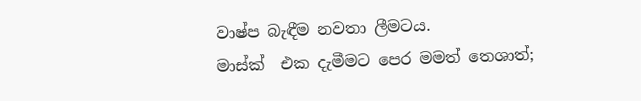වාෂ්ප බැඳීම නවතා ලීමටය.
මාස්ක්  එක දැමීමට පෙර මමත් තෙශාත්;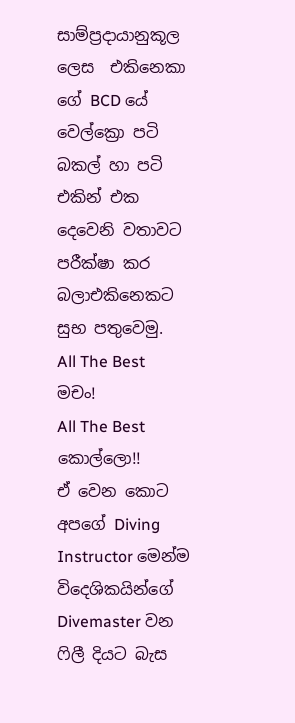සාම්ප්‍රදායානුකූල ලෙස  එකිනෙකා ගේ BCD යේ වෙල්ක්‍රො පටි බකල් හා පටි එකින් එක දෙවෙනි වතාවට පරීක්ෂා කර බලාඑකිනෙකට සුභ පතුවෙමු.
All The Best  මචං!
All The Best කොල්ලො!!
ඒ වෙන කොට අපගේ Diving Instructor මෙන්ම විදෙශිකයින්ගේ Divemaster වන ෆිලී දියට බැස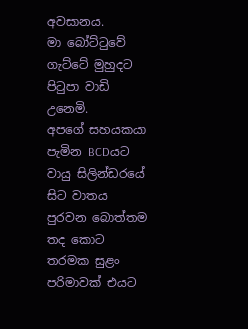අවසානය.
මා බෝට්ටුවේ ගැට්ටේ මුහුදට පිටුපා වාඩි උනෙමි.
අපගේ සහයකයා පැමින BCDයට වායු සිලින්ඩරයේ සිට වාතය පුරවන බොත්තම තද කොට  තරමක සුළං පරිමාවක් එයට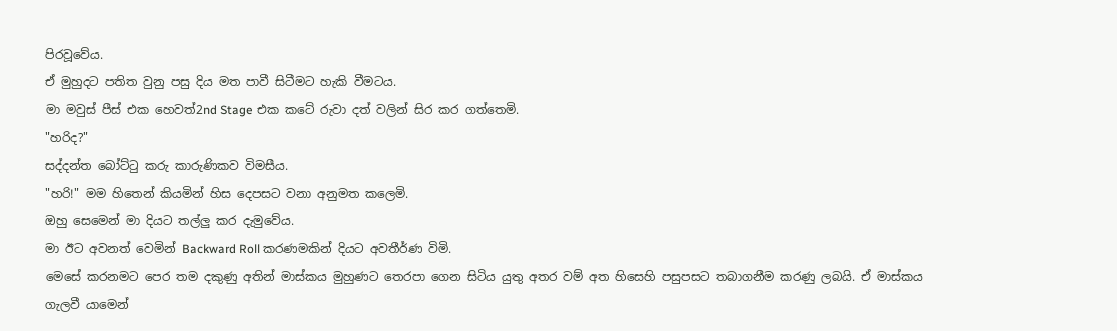පිරවූවේය.
ඒ මුහුදට පතිත වුනු පසු දිය මත පාවී සිටීමට හැකි වීමටය.
මා මවුස් පීස් එක හෙවත්2nd Stage එක කටේ රුවා දත් වලින් සිර කර ගත්තෙමි.
"හරිද?"
සද්දන්ත බෝට්ටු කරු කාරුණිකව විමසීය.
"හරි!" මම හිතෙන් කියමින් හිස දෙපසට වනා අනුමත කලෙමි.
ඔහු සෙමෙන් මා දියට තල්ලු කර දැමුවේය.
මා ඊට අවනත් වෙමින් Backward Roll කරණමකින් දියට අවතීර්ණ විමි.
මෙසේ කරනමට පෙර තම දකුණු අතින් මාස්කය මුහුණට තෙරපා ගෙන සිටිය යුතු අතර වම් අත හිසෙහි පසුපසට තබාගනීම කරණු ලබයි. ඒ මාස්කය ගැලවී යාමෙන්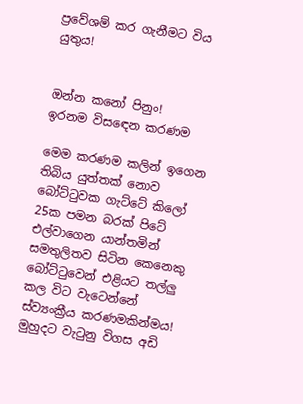ප්‍රවේශම් කර ගැනීමට විය යුතුය!


ඔන්න කනෝ පිනුං!
ඉරනම විසඳෙන කරණම

මෙම කරණම කලින් ඉගෙන තිබිය යුත්තක් නොව බෝට්ටුවක ගැට්ටේ කිලෝ 25ක පමන බරක් පිටේ එල්වාගෙන යාන්තමින් සමතුලිතව සිටින කෙනෙකු බෝට්ටුවෙන් එළියට තල්ලු කල විට වැටෙන්නේ ස්ව්‍යංක්‍රීය කරණමකින්මය!
මුහුදට වැටුනු විගස අඩි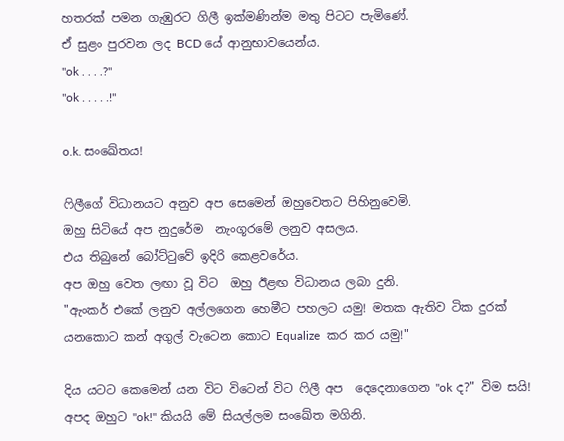හතරක් පමන ගැඹුරට ගිලී ඉක්මණින්ම මතු පිටට පැමිණේ.
ඒ සුළං පුරවන ලද BCD යේ ආනුභාවයෙන්ය.
"ok . . . .?"
"ok . . . . .!"

o.k. සංඛේතය!

ෆිලීගේ විධානයට අනුව අප සෙමෙන් ඔහුවෙතට පිහිනුවෙමි.
ඔහු සිටියේ අප නුදුරේම  නැංගූරමේ ලනුව අසලය.
එය තිබුනේ බෝට්ටුවේ ඉදිරි කෙළවරේය.
අප ඔහු වෙත ලඟා වූ විට  ඔහු ඊළඟ විධානය ලබා දුනි.
"ඇංකර් එකේ ලනුව අල්ලගෙන හෙමීට පහලට යමු! මතක ඇතිව ටික දුරක් යනකොට කන් අගුල් වැටෙන කොට Equalize  කර කර යමු!"

දිය යටට කෙමෙන් යන විට විටෙන් විට ෆිලී අප  දෙදෙනාගෙන "ok ද?" විම සයි!
අපද ඔහුට "ok!" කියයි මේ සියල්ලම සංඛේත මගිනි.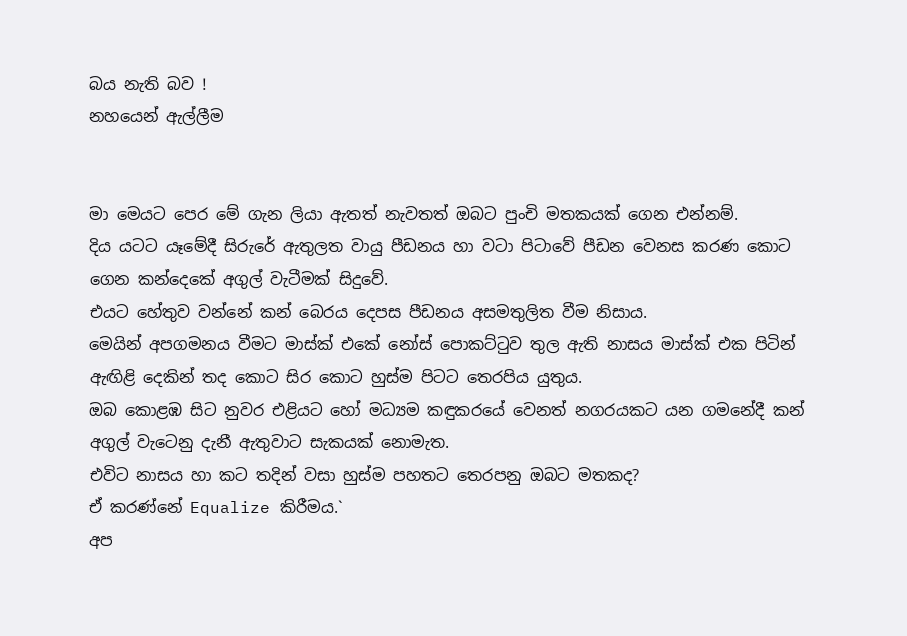බය නැති බව !
නහයෙන් ඇල්ලීම


මා මෙයට පෙර මේ ගැන ලියා ඇතත් නැවතත් ඔබට පුංචි මතකයක් ගෙන එන්නම්.
දිය යටට යෑමේදී සිරුරේ ඇතුලත වායු පීඩනය හා වටා පිටාවේ පීඩන වෙනස කරණ කොට ගෙන කන්දෙකේ අගුල් වැටීමක් සිදුවේ.
එයට හේතුව වන්නේ කන් බෙරය දෙපස පීඩනය අසමතුලිත වීම නිසාය.
මෙයින් අපගමනය වීමට මාස්ක් එකේ නෝස් පොකට්ටුව තුල ඇති නාසය මාස්ක් එක පිටින් ඇඟිළි දෙකින් තද කොට සිර කොට හුස්ම පිටට තෙරපිය යුතුය.
ඔබ කොළඹ සිට නුවර එළියට හෝ මධ්‍යම කඳුකරයේ වෙනත් නගරයකට යන ගමනේදී කන් අගුල් වැටෙනු දැනී ඇතුවාට සැකයක් නොමැත.
එවිට නාසය හා කට තදින් වසා හුස්ම පහතට තෙරපනු ඔබට මතකද?
ඒ කරණ්නේ Equalize කිරීමය.`
අප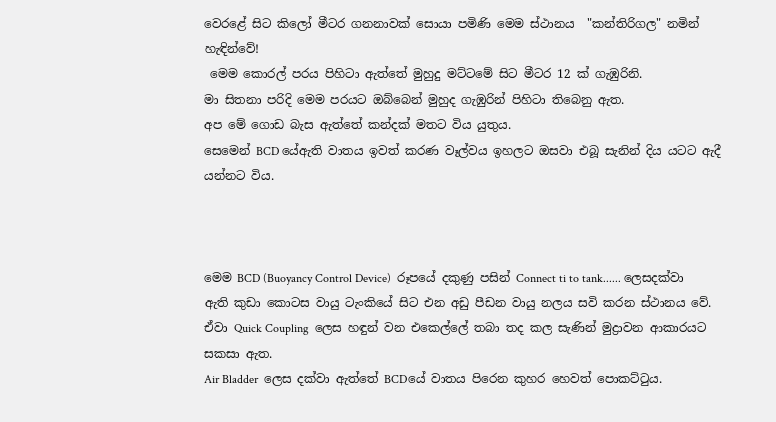වෙරළේ සිට කිලෝ මීටර ගනනාවක් සොයා පමිණි මෙම ස්ථානය  "කන්තිරිගල" නමින් හැඳින්වේ!
 මෙම කොරල් පරය පිහිටා ඇත්තේ මුහුදු මට්ටමේ සිට මීටර 12 ක් ගැඹුරිනි.
මා සිතනා පරිදි මෙම පරයට ඔබ්බෙන් මුහුද ගැඹුරින් පිහිටා තිබෙනු ඇත.
අප මේ ගොඩ බැස ඇත්තේ කන්දක් මතට විය යුතුය.
සෙමෙන් BCD යේඇති වාතය ඉවත් කරණ වෑල්වය ඉහලට ඔසවා එබූ සැනින් දිය යටට ඇදී යන්නට විය.



මෙම BCD (Buoyancy Control Device)  රූපයේ දකුණු පසින් Connect ti to tank...... ලෙසදක්වා ඇති කුඩා කොටස වායු ටැංකියේ සිට එන අඩු පීඩන වායු නලය සවි කරන ස්ථානය වේ. ඒවා Quick Coupling  ලෙස හඳුන් වන එකෙල්ලේ තබා තද කල සැණින් මුද්‍රාවන ආකාරයට සකසා ඇත.
Air Bladder  ලෙස දක්වා ඇත්තේ BCDයේ වාතය පිරෙන කුහර හෙවත් පොකට්ටුය.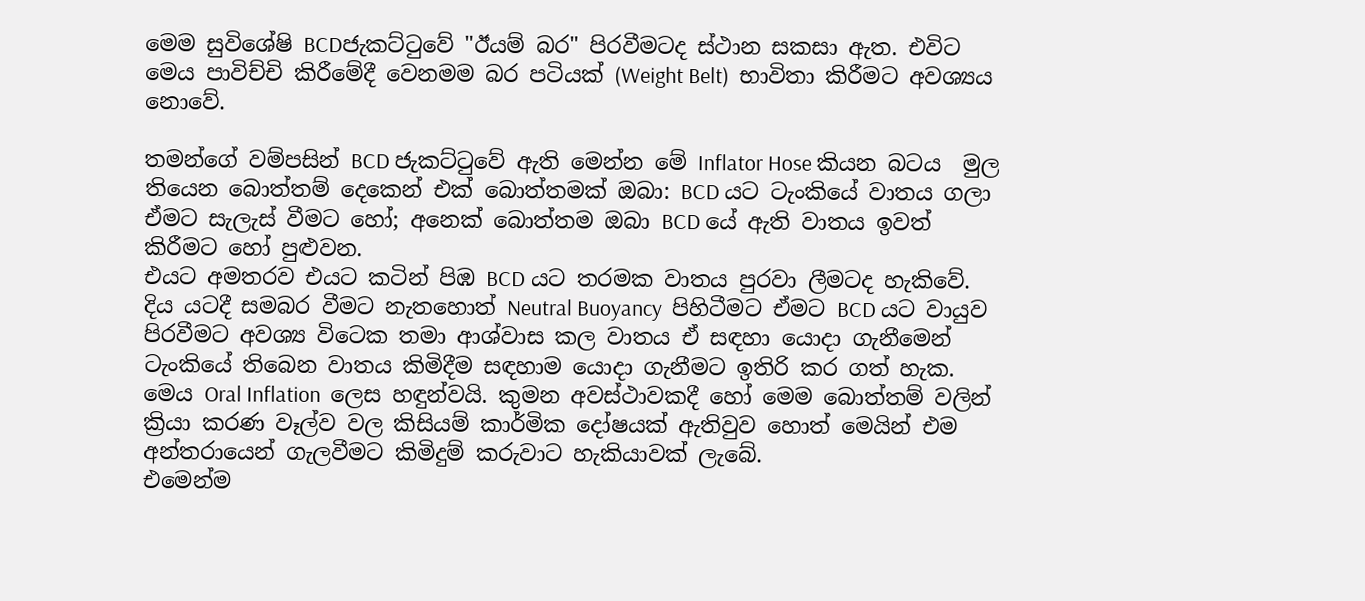මෙම සුවිශේෂි BCDජැකට්ටුවේ "ඊයම් බර" පිරවීමටද ස්ථාන සකසා ඇත. එවිට මෙය පාවිච්චි කිරීමේදී වෙනමම බර පටියක් (Weight Belt)  භාවිතා කිරීමට අවශ්‍යය නොවේ.

තමන්ගේ වම්පසින් BCD ජැකට්ටුවේ ඇති මෙන්න මේ Inflator Hose කියන බටය  මුල තියෙන බොත්තම් දෙකෙන් එක් බොත්තමක් ඔබා: BCD යට ටැංකියේ වාතය ගලා ඒමට සැලැස් වීමට හෝ; අනෙක් බොත්තම ඔබා BCD යේ ඇති වාතය ඉවත් කිරීමට හෝ පුළුවන.
එයට අමතරව එයට කටින් පිඹ BCD යට තරමක වාතය පුරවා ලීමටද හැකිවේ.
දිය යටදී සමබර වීමට නැතහොත් Neutral Buoyancy  පිහිටීමට ඒමට BCD යට වායුව පිරවීමට අවශ්‍ය විටෙක තමා ආශ්වාස කල වාතය ඒ සඳහා යොදා ගැනීමෙන් ටැංකියේ තිබෙන වාතය කිමිදීම සඳහාම යොදා ගැනීමට ඉතිරි කර ගත් හැක.
මෙය Oral Inflation  ලෙස හඳුන්වයි. කුමන අවස්ථාවකදී හෝ මෙම බොත්තම් වලින් ක්‍රියා කරණ වෑල්ව වල කිසියම් කාර්මික දෝෂයක් ඇතිවුව හොත් මෙයින් එම අන්තරායෙන් ගැලවීමට කිමිදුම් කරුවාට හැකියාවක් ලැබේ.
එමෙන්ම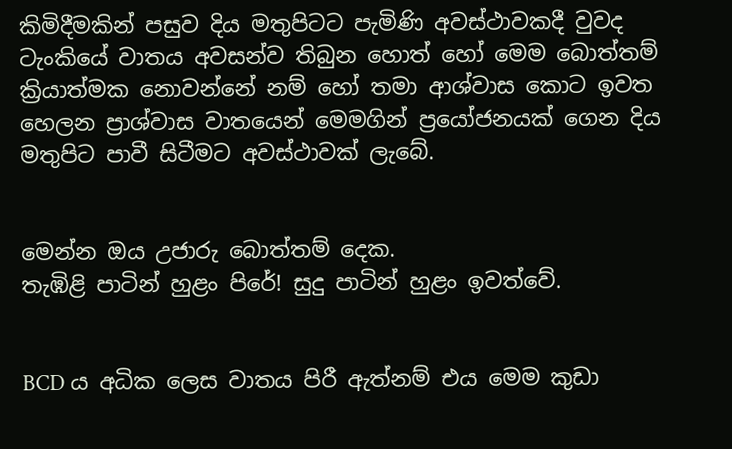කිමිදීමකින් පසුව දිය මතුපිටට පැමිණි අවස්ථාවකදී වුවද ටැංකියේ වාතය අවසන්ව තිබුන හොත් හෝ මෙම බොත්තම් ක්‍රියාත්මක නොවන්නේ නම් හෝ තමා ආශ්වාස කොට ඉවත හෙලන ප්‍රාශ්වාස වාතයෙන් මෙමගින් ප්‍රයෝජනයක් ගෙන දිය මතුපිට පාවී සිටීමට අවස්ථාවක් ලැබේ.


මෙන්න ඔය උජාරු බොත්තම් දෙක.
තැඹිළි පාටින් හුළං පිරේ! සුදු පාටින් හුළං ඉවත්වේ.


BCD ය අධික ලෙස වාතය පිරී ඇත්නම් එය මෙම කුඩා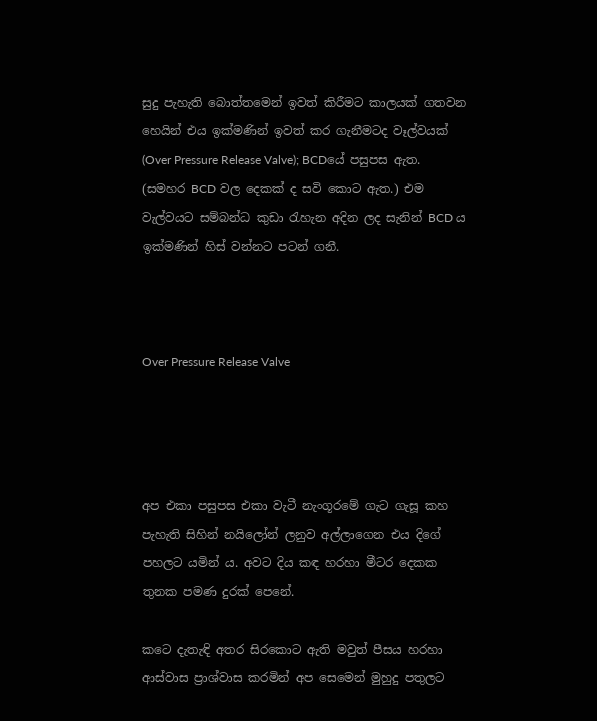සුදු පැහැති බොත්තමෙන් ඉවත් කිරීමට කාලයක් ගතවන හෙයින් එය ඉක්මණින් ඉවත් කර ගැනීමටද වෑල්වයක් (Over Pressure Release Valve); BCDයේ පසුපස ඇත. (සමහර BCD වල දෙකක් ද සවි කොට ඇත.) එම වැල්වයට සම්බන්ධ කුඩා රැහැන අදින ලද සැනින් BCD ය ඉක්මණින් හිස් වන්නට පටන් ගනී.



Over Pressure Release Valve




අප එකා පසුපස එකා වැටී නැංගූරමේ ගැට ගැසූ කහ පැහැති සිහින් නයිලෝන් ලනුව අල්ලාගෙන එය දිගේ පහලට යමින් ය. අවට දිය කඳ හරහා මීටර දෙකක තුනක පමණ දුරක් පෙනේ.

කටෙ දැතැඳි අතර සිරකොට ඇති මවුත් පීසය හරහා ආස්වාස ප්‍රාශ්වාස කරමින් අප සෙමෙන් මුහුදු පතුලට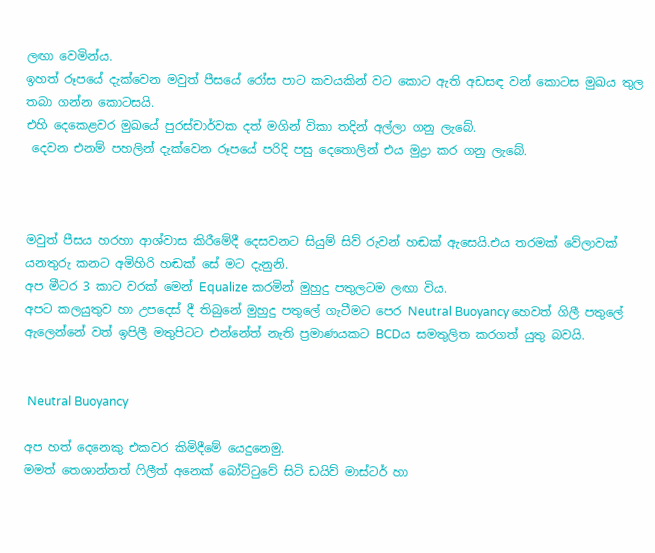ලඟා වෙමින්ය.
ඉහත් රූපයේ දැක්වෙන මවුත් පීසයේ රෝස පාට කවයකින් වට කොට ඇති අඩසඳ වන් කොටස මුඛය තුල තබා ගන්න කොටසයි.
එහි දෙකෙළවර මුඛයේ පුරස්චාර්වක දත් මගින් විකා තදින් අල්ලා ගනු ලැබේ.
 දෙවන එනම් පහලින් දැක්වෙන රූපයේ පරිදි පසු දෙතොලින් එය මුද්‍රා කර ගනු ලැබේ.



මවුත් පීසය හරහා ආශ්වාස කිරීමේදී දෙසවනට සියුම් සිව් රුවන් හඬක් ඇසෙයි.එය තරමක් වේලාවක් යනතුරු කනට අමිහිරි හඬක් සේ මට දැනුනි.
අප මීටර 3 කාට වරක් මෙන් Equalize කරමින් මුහුදු පතුලටම ලඟා විය.
අපට කලයුතුව හා උපදෙස් දී තිබුනේ මුහුදු පතුලේ ගැටීමට පෙර Neutral Buoyancy හෙවත් ගිලී පතුලේ ඇලෙන්නේ වත් ඉපිලී මතුපිටට එන්නේත් නැති ප්‍රමාණයකට BCDය සමතුලිත කරගත් යුතු බවයි.


 Neutral Buoyancy

අප හත් දෙනෙකු එකවර කිමිදීමේ යෙදුනෙමු.
මමත් තෙශාන්තත් ෆිලීත් අනෙක් බෝට්ටුවේ සිටි ඩයිව් මාස්ටර් හා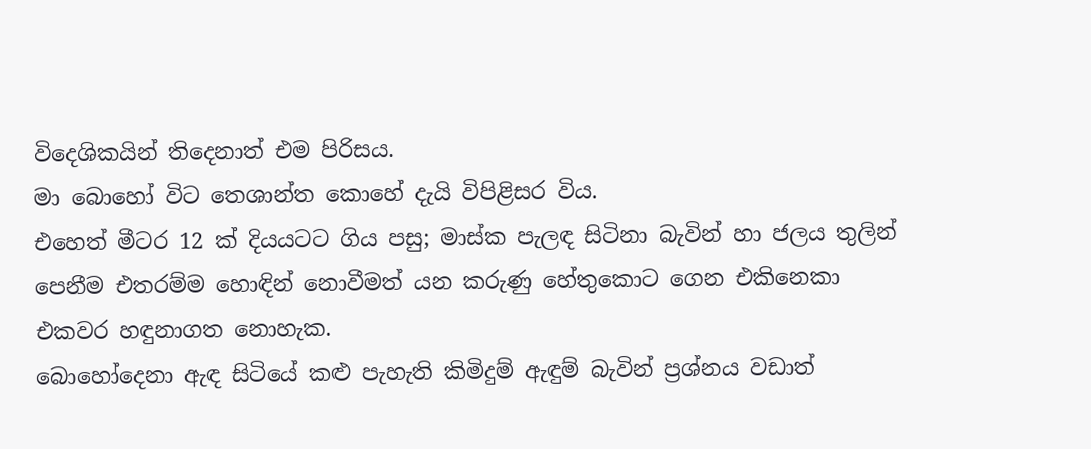විදෙශිකයින් තිදෙනාත් එම පිරිසය.
මා බොහෝ විට තෙශාන්ත කොහේ දැයි විපිළිසර විය.
එහෙත් මීටර 12 ක් දියයටට ගිය පසු; මාස්ක පැලඳ සිටිනා බැවින් හා ජලය තුලින් පෙනීම එතරම්ම හොඳින් නොවීමත් යන කරුණු හේතුකොට ගෙන එකිනෙකා එකවර හඳුනාගත නොහැක.
බොහෝදෙනා ඇඳ සිටියේ කළු පැහැති කිමිදුම් ඇඳුම් බැවින් ප්‍රශ්නය වඩාත්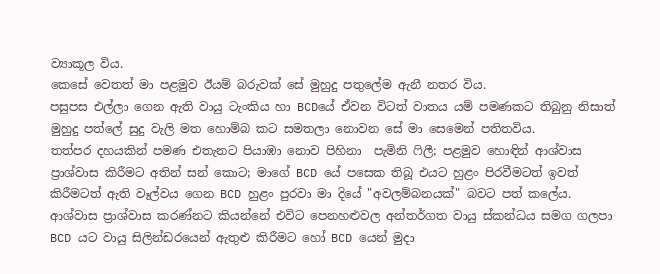ව්‍යාකූල විය.
කෙසේ වෙතත් මා පළමුව ඊයම් බරුවක් සේ මුහුදු පතුලේම ඇනී නතර විය.
පසුපස එල්ලා ගෙන ඇති වායු ටැංකිය හා BCDයේ ඒවන විටත් වාතය යම් පමණකට තිබුනු නිසාත් මුහුදු පත්ලේ සුදු වැලි මත හොම්බ කට සමතලා නොවන සේ මා සෙමෙන් පතිතවිය.
තත්පර දහයකින් පමණ එතැනට පියාඹා නොව පිහිනා  පැමිනි ෆිලී; පළමුව හොඳින් ආශ්වාස ප්‍රාශ්වාස කිරීමට අතින් සන් කොට; මාගේ BCD යේ පසෙක තිබූ එයට හුළං පිරවීමටත් ඉවත් කිරීමටත් ඇති වෑල්වය ගෙන BCD හුළං පුරවා මා දියේ "අවලම්බනයක්" බවට පත් කලේය.
ආශ්වාස ප්‍රාශ්වාස කරණ්නට කියන්නේ එවිට පෙනහළුවල අන්තර්ගත වායු ස්කන්ධය සමග ගලපා BCD යට වායු සිලින්ඩරයෙන් ඇතුළු කිරීමට හෝ BCD යෙන් මුදා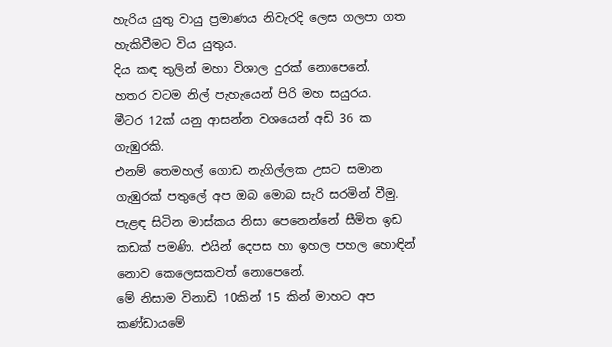හැරිය යුතු වායු ප්‍රමාණය නිවැරදි ලෙස ගලපා ගත හැකිවීමට විය යුතුය.
දිය කඳ තුලින් මහා විශාල දුරක් නොපෙනේ.
හතර වටම නිල් පැහැයෙන් පිරි මහ සයුරය.
මීටර 12ක් යනු ආසන්න වශයෙන් අඩි 36 ක ගැඹුරකි.
එනම් තෙමහල් ගොඩ නැගිල්ලක උසට සමාන ගැඹුරක් පතුලේ අප ඔබ මොබ සැරි සරමින් වීමු.
පැළඳ සිටින මාස්කය නිසා පෙනෙන්නේ සීමිත ඉඩ කඩක් පමණි. එයින් දෙපස හා ඉහල පහල හොඳින් නොව කෙලෙසකවත් නොපෙනේ.
මේ නිසාම විනාඩි 10කින් 15 කින් මාහට අප කණ්ඩායමේ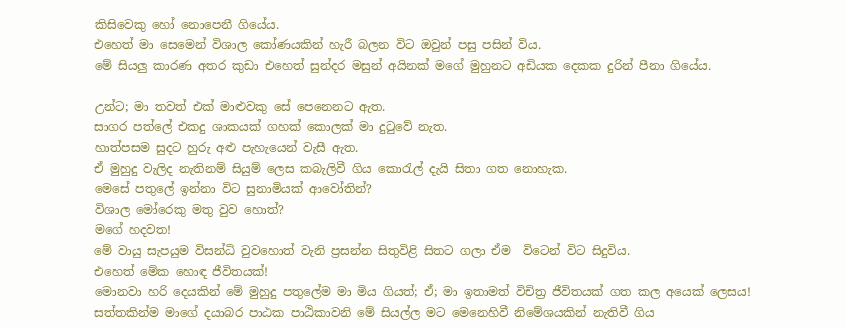කිසිවෙකු හෝ නොපෙනී ගියේය.
එහෙත් මා සෙමෙන් විශාල කෝණයකින් හැරී බලන විට ඔවුන් පසු පසින් විය.
මේ සියලු කාරණ අතර කුඩා එහෙත් සුන්දර මසුන් අයිනක් මගේ මුහුනට අඩියක දෙකක දුරින් පීනා ගියේය.

උන්ට; මා තවත් එක් මාළුවකු සේ පෙනෙනට ඇත.
සාගර පත්ලේ එකදු ශාකයක් ගහක් කොලක් මා දුටුවේ නැත.
හාත්පසම සුදට හුරු අළු පැහැයෙන් වැසී ඇත.
ඒ මුහුදු වැලිද නැතිනම් සියුම් ලෙස කබැලිවී ගිය කොරැල් දැයි සිතා ගත නොහැක.
මෙසේ පතුලේ ඉන්නා විට සුනාමියක් ආවෝතින්?
විශාල මෝරෙකු මතු වුව හොත්?
මගේ හදවත!
මේ වායු සැපයුම විසන්ධි වුවහොත් වැනි ප්‍රසන්න සිතුවිළි සිතට ගලා ඒම  විටෙන් විට සිදුවිය.
එහෙත් මේක හොඳ ජීවිතයක්!
මොනවා හරි දෙයකින් මේ මුහුදු පතුලේම මා මිය ගියත්; ඒ; මා ඉතාමත් විචිත්‍ර ජීවිතයක් ගත කල අයෙක් ලෙසය!
සත්තකින්ම මාගේ දයාබර පාඨක පාඨිකාවනි මේ සියල්ල මට මෙනෙහිවී නිමේශයකින් නැතිවී ගිය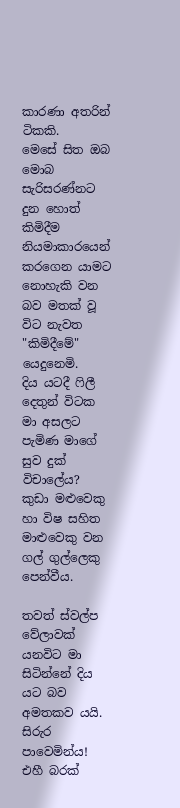කාරණා අතරින් ටිකකි.
මෙසේ සිත ඔබ මොබ සැරිසරණ්නට දුන හොත් කිමිදීම නියමාකාරයෙන් කරගෙන යාමට නොහැකි වන බව මතක් වූ විට නැවත "කිමිදීමේ" යෙදුනෙමි.
දිය යටදී ෆිලී දෙතුන් විටක මා අසලට පැමිණ මාගේ සුව දුක් විචාලේය?
කුඩා මළුවෙකු හා විෂ සහිත මාළුවෙකු වන ගල් ගුල්ලෙකු පෙන්වීය.

තවත් ස්වල්ප වේලාවක් යනවිට මා සිටින්නේ දිය යට බව අමතකව යයි.
සිරුර පාවෙමින්ය!
එහී බරක්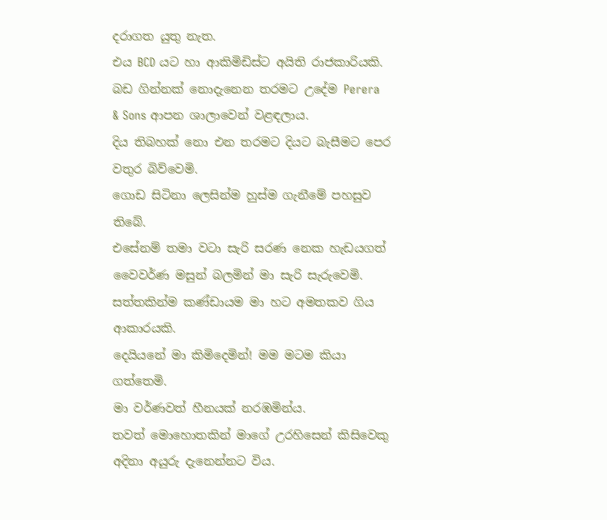දරාගත යුතු නැත.
එය BCD යට හා ආකිමිඩිස්ට අයිති රාජකාරියකි.
බඩ ගින්නක් නොදැනෙන තරමට උදේම Perera & Sons ආපන ශාලාවෙන් වළඳලාය.
දිය තිබහක් නො එන තරමට දියට බැසීමට පෙර වතුර බිව්වෙමි.
ගොඩ සිටිනා ලෙසින්ම හුස්ම ගැනීමේ පහසුව තිබේ.
එසේනම් තමා වටා සැරි සරණ නෙක හැඩයගත් වෛවර්ණ මසුන් බලමින් මා සැරි සැරුවෙමි.
සත්තකින්ම කණ්ඩායම මා හට අමතකව ගිය ආකාරයකි.
දෙයියනේ මා කිමිදෙමින්! මම මටම කියා ගත්තෙමි.
මා වර්ණවත් හීනයක් නරඹමින්ය.
තවත් මොහොතකින් මාගේ උරහිසෙන් කිසිවෙකු අදිනා අයුරු දැනෙන්නට විය.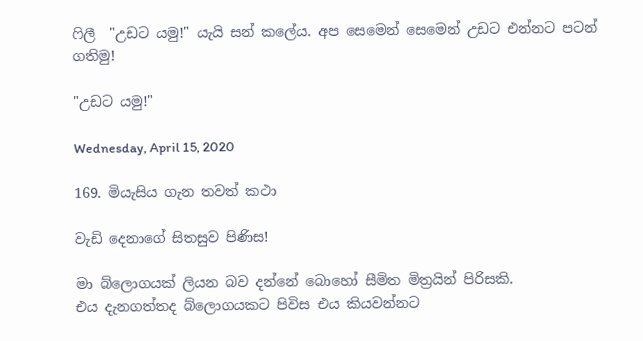ෆිලී  "උඩට යමු!" යැයි සන් කලේය. අප සෙමෙන් සෙමෙන් උඩට එන්නට පටන් ගතිමු!

"උඩට යමු!"

Wednesday, April 15, 2020

169. මියැසිය ගැන තවත් කථා

වැඩි දෙනාගේ සිතසුව පිණිස!

මා බ්ලොගයක් ලියන බව දන්නේ බොහෝ සීමිත මිත්‍රයින් පිරිසකි.
එය දැනගත්තද බ්ලොගයකට පිවිස එය කියවන්නට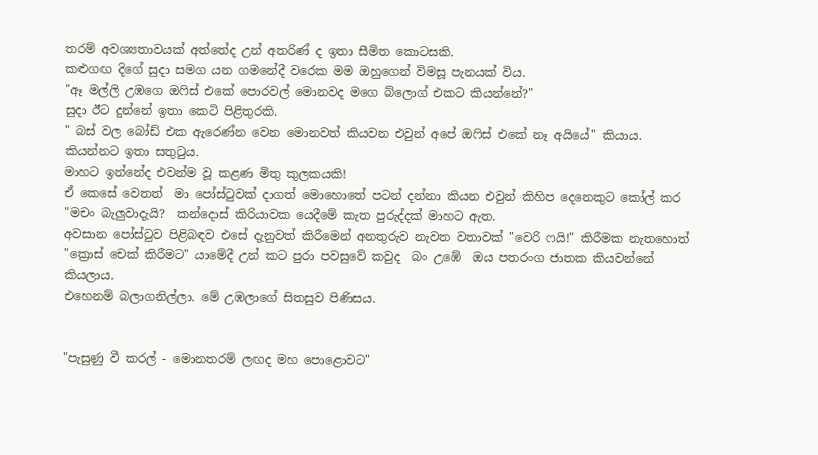තරම් අවශ්‍යතාවයක් අත්තේද උන් අතරිණ් ද ඉතා සීමිත කොටසකි.
කළුගඟ දිගේ සුදා සමග යන ගමනේදී වරෙක මම ඔහුගෙන් විමසූ පැනයක් විය.
"ඈ මල්ලි උඹගෙ ඔෆිස් එකේ පොරවල් මොනවද මගෙ බ්ලොග් එකට කියන්නේ?"
සුදා ඊට දුන්නේ ඉතා කෙටි පිළිතුරකි.
" බස් වල බෝඩ් එක ඇරෙණ්න වෙන මොනවත් කියවන එවුන් අපේ ඔෆිස් එකේ නෑ අයියේ" කියාය.
කියන්නට ඉතා සතුටුය.
මාහට ඉන්නේද එවන්ම වූ කළණ මිතු කුලකයකි!
ඒ කෙසේ වෙතත්  මා පෝස්ටුවක් දාගත් මොහොතේ පටන් දන්නා කියන එවුන් කිහිප දෙනෙකුට කෝල් කර "මචං බැලුවාදැයි?  කන්දොස් කිරියාවක යෙදීමේ කැත පුරුද්දක් මාහට ඇත.
අවසාන පෝස්ටුව පිළිබඳව එසේ දැනුවත් කිරීමෙන් අනතුරුව නැවත වතාවක් "වෙරි ෆයි!" කිරීමක නැතහොත් "ක්‍රොස් චෙක් කිරීමට" යාමේදී උන් කට පුරා පවසුවේ කවුද  බං උඹේ  ඔය පතරංග ජාතක කියවන්නේ කියලාය.
එහෙනම් බලාගනිල්ලා. මේ උඹලාගේ සිතසුව පිණිසය.


"පැසුණු වී කරල් - මොනතරම් ලඟද මහ පොළොවට"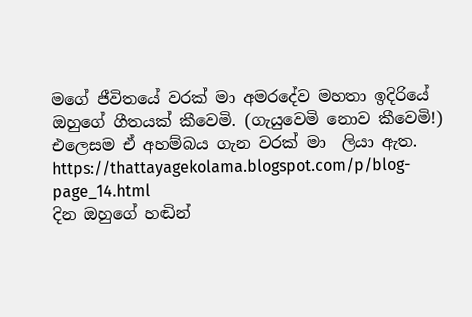මගේ ජීවිතයේ වරක් මා අමරදේව මහතා ඉදිරියේ ඔහුගේ ගීතයක් කීවෙමි. (ගැයුවෙමි නොව කීවෙමි!)
එලෙසම ඒ අහම්බය ගැන වරක් මා  ලියා ඇත.
https://thattayagekolama.blogspot.com/p/blog-page_14.html
දින ඔහුගේ හඬින්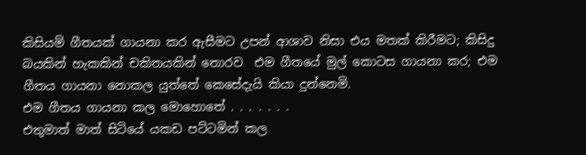කිසියම් ගීතයක් ගායනා කර ඇසීමට උපන් ආශාව නිසා එය මතක් කිරීමට; කිසිදු  බයකින් හැකකින් චකිතයකින් තොරව  එම ගීතයේ මුල් කොටස ගායනා කර; එම ගීතය ගායනා නොකල යුත්තේ කෙසේදැයි කියා දුන්නෙමි.
එම ගීතය ගායනා කල මොහොතේ . . . . . . .
එතුමාත් මාත් සිටියේ යකඩ පට්ටමින් කල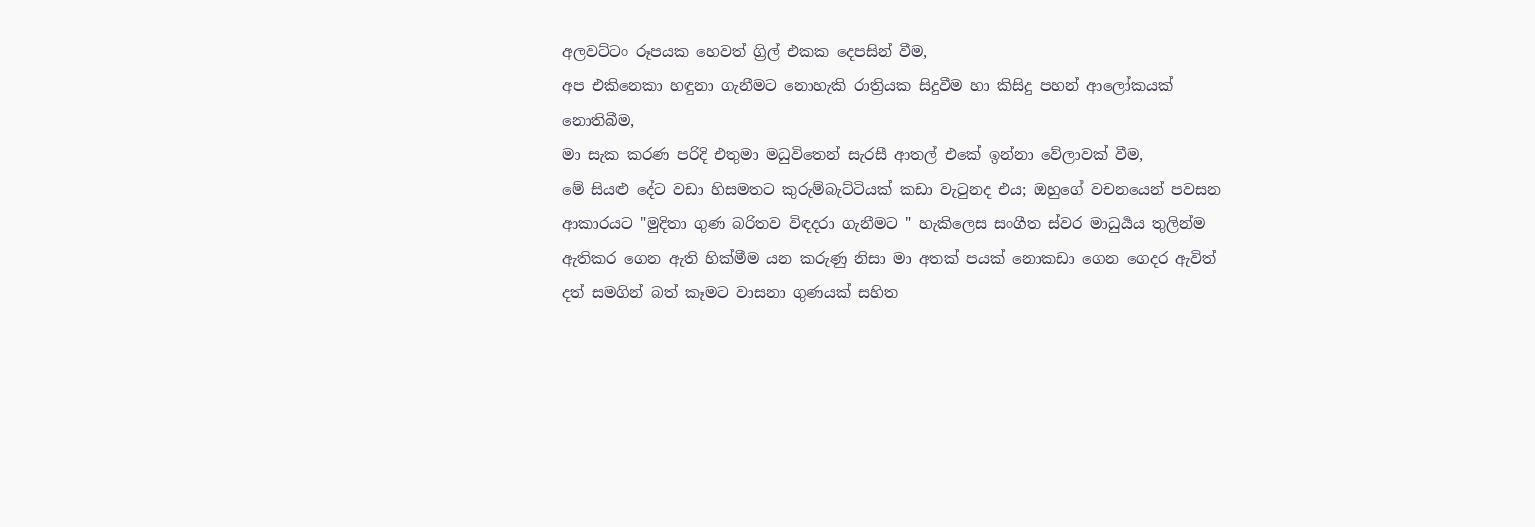අලවට්ටං රූපයක හෙවත් ග්‍රිල් එකක දෙපසින් වීම,
අප එකිනෙකා හඳුනා ගැනීමට නොහැකි රාත්‍රියක සිදුවීම හා කිසිදු පහන් ආලෝකයක් නොතිබීම,
මා සැක කරණ පරිදි එතුමා මධුවිතෙන් සැරසී ආතල් එකේ ඉන්නා වේලාවක් වීම,
මේ සියළු දේට වඩා හිසමතට කුරුම්බැට්ටියක් කඩා වැටුනද එය; ඔහුගේ වචනයෙන් පවසන ආකාරයට "මුදිතා ගුණ බරිතව විඳදරා ගැනීමට " හැකිලෙස සංගීත ස්වර මාධුර්‍යය තුලින්ම ඇතිකර ගෙන ඇති හික්මීම යන කරුණු නිසා මා අතක් පයක් නොකඩා ගෙන ගෙදර ඇවිත් දත් සමගින් බත් කෑමට වාසනා ගුණයක් සහිත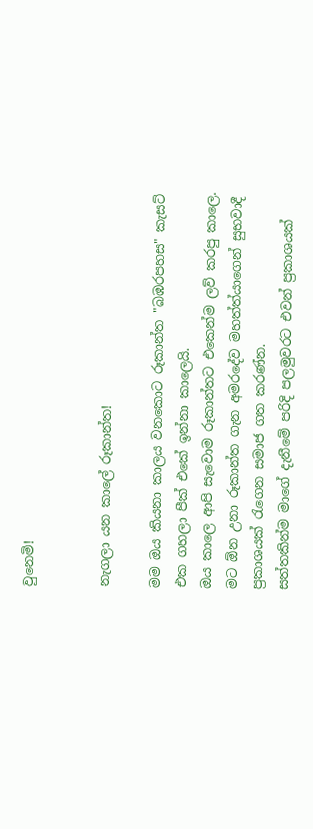වුනෙමි!


නැගලා යන කාලේ රූකාන්ත!

මම ඔය කියනා කාලය වනකොට රූකාන්ත "බඹරපහස" කැසට් එක ගහලා පීක් එකේ ඉන්නා කාලෙයි.
ඔය කාලෙ ආපි සැවොම රූකාන්තට එකෙන්ම ලව් කරපු කාලෙ.
මට ඕන උනා රූකාන්ත ගැන අමරදේව මහත්ත්යාගෙන් සුභවාදී ප්‍රකාශයක් රැගෙන සමාජ ගත කරණ්න.
සත්තකින්ම මාගේ දැනීමේ පරිදි පලමුවරට එවන් ප්‍රකාශයක්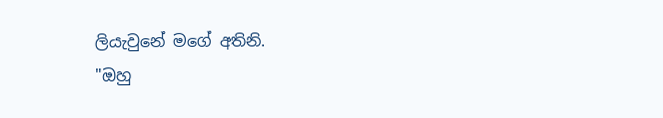ලියැවුනේ මගේ අතිනි.
"ඔහු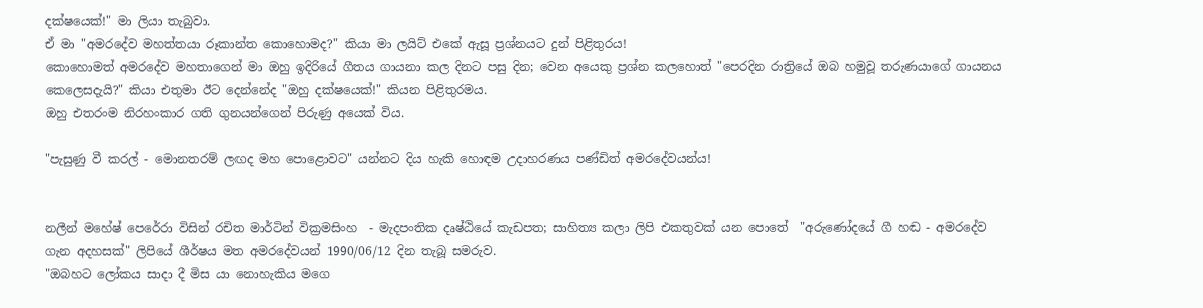දක්ෂයෙක්!" මා ලියා තැබුවා.
ඒ මා "අමරදේව මහත්තයා රූකාන්ත කොහොමද?" කියා මා ලයිට් එකේ ඇසූ ප්‍රශ්නයට දුන් පිළිතුරය!
කොහොමත් අමරදේව මහතාගෙන් මා ඔහු ඉදිරියේ ගීතය ගායනා කල දිනට පසු දින; වෙන අයෙකු ප්‍රශ්න කලහොත් "පෙරදින රාත්‍රියේ ඔබ හමුවූ තරුණයාගේ ගායනය කෙලෙසදැයි?" කියා එතුමා ඊට දෙන්නේද "ඔහු දක්ෂයෙක්!" කියන පිළිතුරමය.
ඔහු එතරංම නිරහංකාර ගති ගුනයන්ගෙන් පිරුණු අයෙක් විය.

"පැසුණු වී කරල් - මොනතරම් ලඟද මහ පොළොවට" යන්නට දිය හැකි හොඳම උදාහරණය පණ්ඩිත් අමරදේවයන්ය!


නලීන් මහේෂ් පෙරේරා විසින් රචිත මාර්ටින් වික්‍රමසිංහ  - මැදපංතික දෘෂ්ඨියේ කැඩපත; සාහිත්‍ය කලා ලිපි එකතුවක් යන පොතේ  "අරුණෝදයේ ගී හඬ - අමරදේව ගැන අදහසක්" ලිපියේ ශීර්ෂය මත අමරදේවයන් 1990/06/12 දින තැබූ සමරුව.
"ඔබහට ලෝකය සාදා දී මිස යා නොහැකිය මගෙ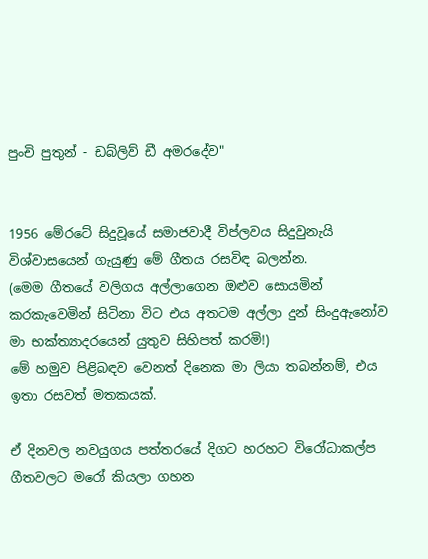පුංචි පුතුන් - ඩබ්ලිව් ඩී අමරදේව"


1956 මේරටේ සිදුවූයේ සමාජවාදී විප්ලවය සිදුවුනැයි විශ්වාසයෙන් ගැයුණු මේ ගීතය රසවිඳ බලන්න.
(මෙම ගීතයේ වලිගය අල්ලාගෙන ඔළුව සොයමින් කරකැවෙමින් සිටිනා විට එය අතටම අල්ලා දුන් සිංදුඇනෝව මා භක්ත්‍යාදරයෙන් යුතුව සිහිපත් කරමි!)
මේ හමුව පිළිබඳව වෙනත් දිනෙක මා ලියා තබන්නම්, එය ඉතා රසවත් මතකයක්.

ඒ දිනවල නවයුගය පත්තරයේ දිගට හරහට විරෝධාකල්ප ගීතවලට මරෝ කියලා ගහන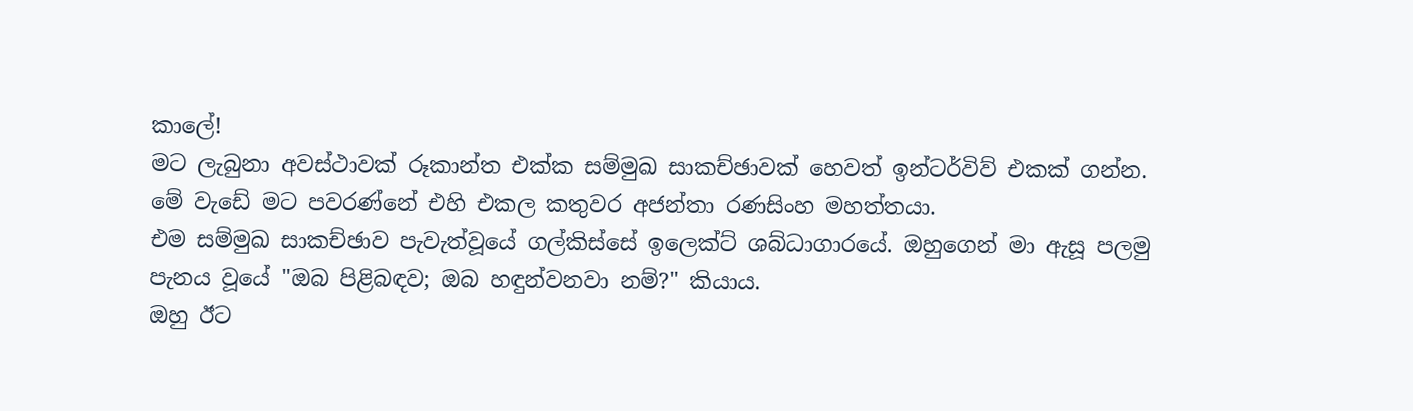කාලේ!
මට ලැබුනා අවස්ථාවක් රූකාන්ත එක්ක සම්මුඛ සාකච්ඡාවක් හෙවත් ඉන්ටර්විව් එකක් ගන්න.
මේ වැඩේ මට පවරණ්නේ එහි එකල කතුවර අජන්තා රණසිංහ මහත්තයා.
එම සම්මුඛ සාකච්ඡාව පැවැත්වූයේ ගල්කිස්සේ ඉලෙක්ට් ශබ්ධාගාරයේ. ඔහුගෙන් මා ඇසූ පලමු පැනය වූයේ "ඔබ පිළිබඳව; ඔබ හඳුන්වනවා නම්?" කියාය.
ඔහු ඊට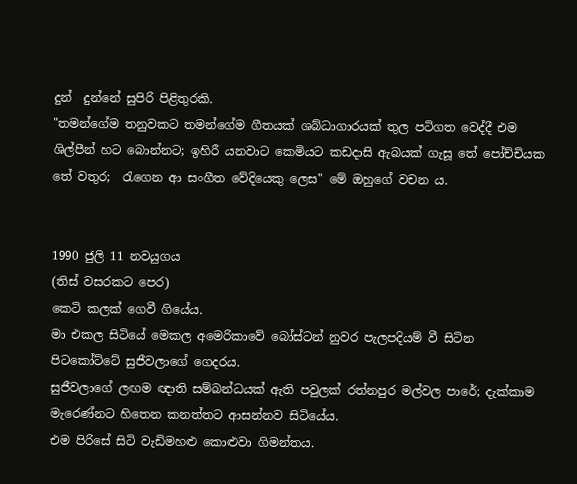දුන්  දුන්නේ සුපිරි පිළිතුරකි.
"තමන්ගේම තනුවකට තමන්ගේම ගීතයක් ශබ්ධාගාරයක් තුල පටිගත වෙද්දී එම ශිල්පීන් හට බොන්නට; ඉහිරී යනවාට කෙමියට කඩදාසි ඇබයක් ගැසූ තේ පෝච්චියක තේ වතුර;  රැගෙන ආ සංගීත වේදියෙකු ලෙස" මේ ඔහුගේ වචන ය.


1990 ජුලි 11 නවයුගය
(තිස් වසරකට පෙර)
කෙටි කලක් ගෙවී ගියේය.
මා එකල සිටියේ මෙකල අමෙරිකාවේ බෝස්ටන් නුවර පැලපදියම් වී සිටින පිටකෝට්ටේ සුජීවලාගේ ගෙදරය.
සුජීවලාගේ ලඟම ඥාති සම්බන්ධයක් ඇති පවුලක් රත්නපුර මල්වල පාරේ; දැක්කාම මැරෙණ්නට හිතෙන කනත්තට ආසන්නව සිටියේය.
එම පිරිසේ සිටි වැඩිමහළු කොළුවා ගිමන්තය.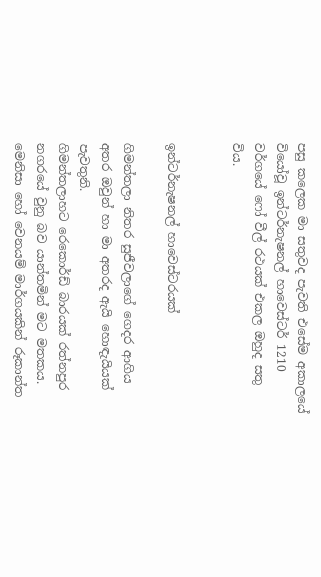පසු කලෙක මා සතුවද පැවති එසේම අකාලයේ වියෝවූ ඉන්ටර්නැෂනල් හාවෙස්ටර් 1210 වර්ගයේ ෆෝ වීල් රථයක් එකල ඔහුද සතු විය.


ඉන්ටර්නැෂනල් හාවෙස්ටරයක්

ගිමන්තලා නිතර සුජීවලාගේ ගෙදර ආගිය අතර ඔවුන් හා මා අතරද ඇයි හොඳැයියක් පැවතුනි.
ගිමන්තලාහට රෙකොර්ඩ් බාරයක් රත්නපුර නගරයේ වුනු බව යාන්තමින් මට මතකය.
මෙනිසා හෝ වෙනයම් මාර්ගයකින් රූකාන්ත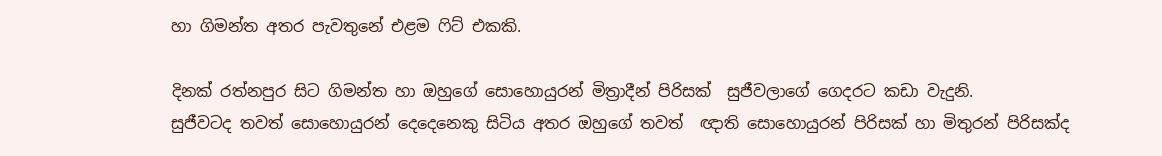හා ගිමන්ත අතර පැවතුනේ එළම ෆිට් එකකි.

දිනක් රත්නපුර සිට ගිමන්ත හා ඔහුගේ සොහොයුරන් මිත්‍රාදීන් පිරිසක්  සුජීවලාගේ ගෙදරට කඩා වැදුනි.
සුජීවටද තවත් සොහොයුරන් දෙදෙනෙකු සිටිය අතර ඔහුගේ තවත්  ඥාති සොහොයුරන් පිරිසක් හා මිතුරන් පිරිසක්ද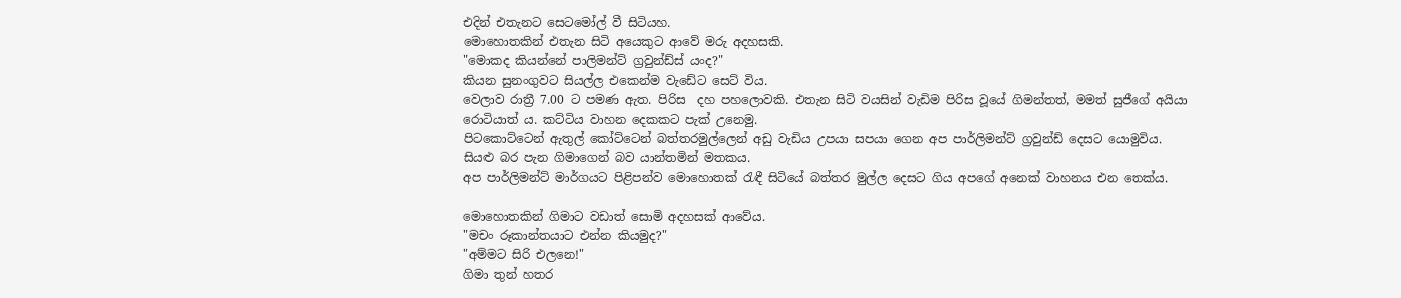එදින් එතැනට සෙටමෝල් වී සිටියහ.
මොහොතකින් එතැන සිටි අයෙකුට ආවේ මරු අදහසකි.
"මොකද කියන්නේ පාලිමන්ට් ග්‍රවුන්ඩ්ස් යංද?"
කියන සුනංගුවට සියල්ල එකෙන්ම වැඩේට සෙට් විය.
වෙලාව රාත්‍රී 7.00 ට පමණ ඇත. පිරිස  දහ පහලොවකි. එතැන සිටි වයසින් වැඩිම පිරිස වූයේ ගිමන්තත්, මමත් සුජීගේ අයියා රොටියාත් ය. කට්ටිය වාහන දෙකකට පැක් උනෙමු.
පිටකොට්ටෙන් ඇතුල් කෝට්ටෙන් බත්තරමුල්ලෙන් අඩු වැඩිය උපයා සපයා ගෙන අප පාර්ලිමන්ට් ග්‍රවුන්ඩ් දෙසට යොමුවිය.
සියළු බර පැන ගිමාගෙන් බව යාන්තමින් මතකය.
අප පාර්ලිමන්ට් මාර්ගයට පිළිපන්ව මොහොතක් රැඳී සිටියේ බත්තර මුල්ල දෙසට ගිය අපගේ අනෙක් වාහනය එන තෙක්ය.

මොහොතකින් ගිමාට වඩාත් සොමි අදහසක් ආවේය.
"මචං රූකාන්තයාට එන්න කියමුද?"
"අම්මට සිරි එලනෙ!"
ගිමා තුන් හතර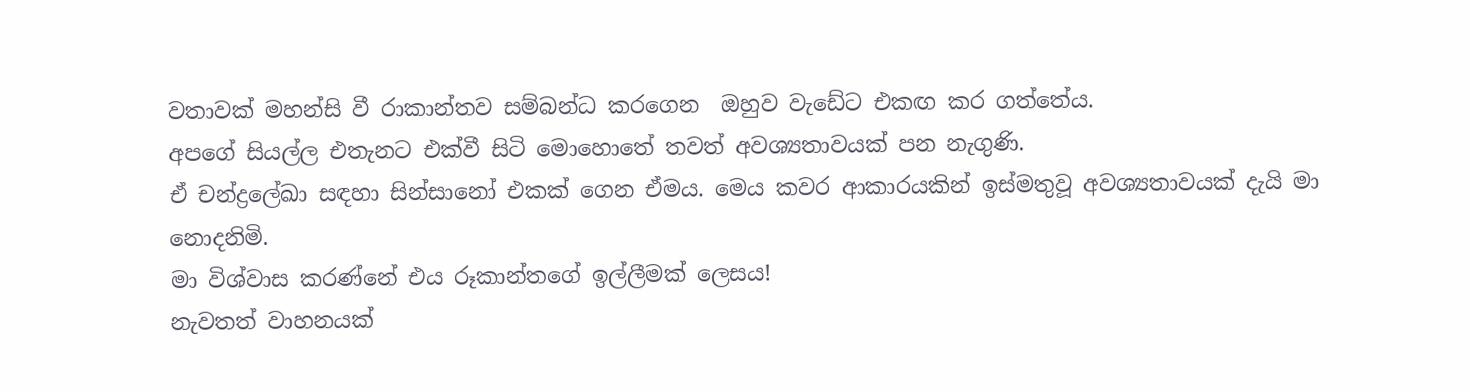වතාවක් මහන්සි වී රාකාන්තව සම්බන්ධ කරගෙන  ඔහුව වැඩේට එකඟ කර ගත්තේය.
අපගේ සියල්ල එතැනට එක්වී සිටි මොහොතේ තවත් අවශ්‍යතාවයක් පන නැගුණි.
ඒ චන්ද්‍රලේඛා සඳහා සින්සානෝ එකක් ගෙන ඒමය. මෙය කවර ආකාරයකින් ඉස්මතුවූ අවශ්‍යතාවයක් දැයි මා නොදනිමි.
මා විශ්වාස කරණ්නේ එය රූකාන්තගේ ඉල්ලීමක් ලෙසය!
නැවතත් වාහනයක්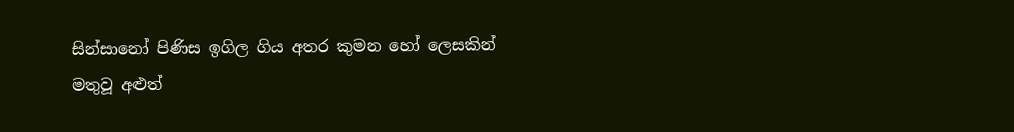සින්සානෝ පිණිස ඉගිල ගිය අතර කුමන හෝ ලෙසකින් මතුවූ අළුත්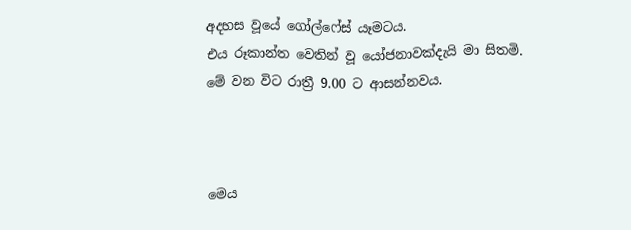අදහස වූයේ ගෝල්ෆේස් යෑමටය.
එය රූකාන්ත වෙතින් වූ යෝජනාවක්දැයි මා සිතමි.
මේ වන විට රාත්‍රී 9.00 ට ආසන්නවය.



මෙය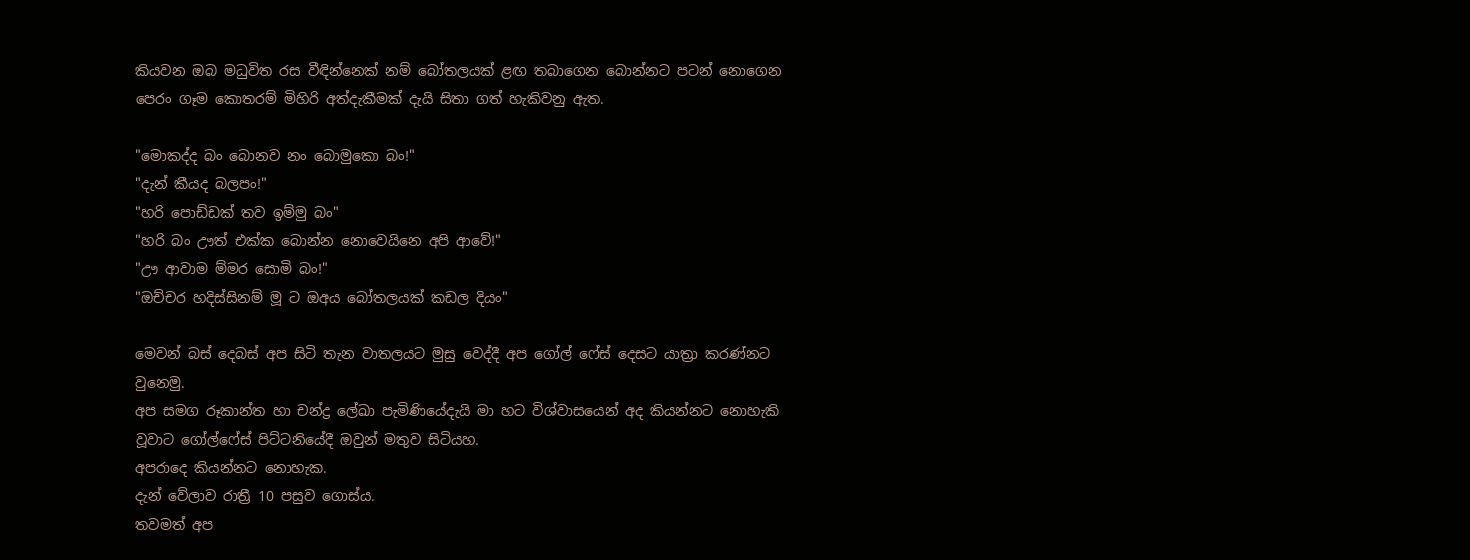කියවන ඔබ මධුවිත රස වීඳින්නෙක් නම් බෝතලයක් ළඟ තබාගෙන බොන්නට පටන් නොගෙන පෙරං ගෑම කොතරම් මිහිරි අත්දැකීමක් දැයි සිතා ගත් හැකිවනු ඇත.

"මොකද්ද බං බොනව නං බොමුකො බං!"
"දැන් කීයද බලපං!"
"හරි පොඩ්ඩක් තව ඉම්මු බං"
"හරි බං ඌත් එක්ක බොන්න නොවෙයිනෙ අපි ආවේ!"
"ඌ ආවාම ම්මර සොමි බං!"
"ඔච්චර හදිස්සිනම් මූ ට ඔඅය බෝතලයක් කඩල දියං"

මෙවන් බස් දෙබස් අප සිටි තැන වාතලයට මුසු වෙද්දී අප ගෝල් ෆේස් දෙසට යාත්‍රා කරණ්නට වුනෙමු.
අප සමග රූකාන්ත හා චන්ද්‍ර ලේඛා පැමිණියේදැයි මා හට විශ්වාසයෙන් අද කියන්නට නොහැකි වූවාට ගෝල්ෆේස් පිට්ටනියේදී ඔවුන් මතුව සිටියහ.
අපරාදෙ කියන්නට නොහැක.
දැන් වේලාව රාත්‍රී 10 පසුව ගොස්ය.
තවමත් අප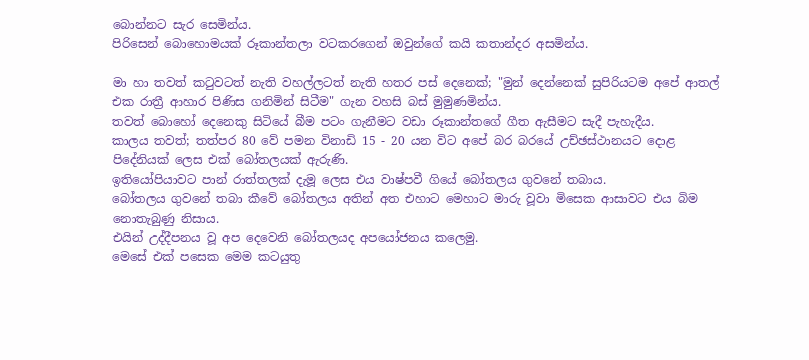බොන්නට සැර සෙමින්ය.
පිරිසෙන් බොහොමයක් රූකාන්තලා වටකරගෙන් ඔවුන්ගේ කයි කතාන්දර අසමින්ය.

මා හා තවත් කටුවටත් නැති වහල්ලටත් නැති හතර පස් දෙනෙක්; "මුන් දෙන්නෙක් සුපිරියටම අපේ ආතල් එක රාත්‍රී ආහාර පිණිස ගනිමින් සිටීම" ගැන වහසි බස් මුමුණමින්ය.
තවත් බොහෝ දෙනෙකු සිටියේ බීම පටං ගැනීමට වඩා රූකාන්තගේ ගීත ඇසීමට සැදී පැහැදීය.
කාලය තවත්; තත්පර 80 වේ පමන විනාඩි 15 - 20 යන විට අපේ බර බරයේ උච්ඡස්ථානයට දොළ පිදේනියක් ලෙස එක් බෝතලයක් ඇරුණි.
ඉතියෝපියාවට පාන් රාත්තලක් දැමූ ලෙස එය වාෂ්පවී ගියේ බෝතලය ගුවනේ තබාය.
බෝතලය ගුවනේ තබා කීවේ බෝතලය අතින් අත එහාට මෙහාට මාරු වූවා මිසෙක ආසාවට එය බිම නොතැබුණු නිසාය.
එයින් උද්දීපනය වූ අප දෙවෙනි බෝතලයද අපයෝජනය කලෙමු.
මෙසේ එක් පසෙක මෙම කටයුතු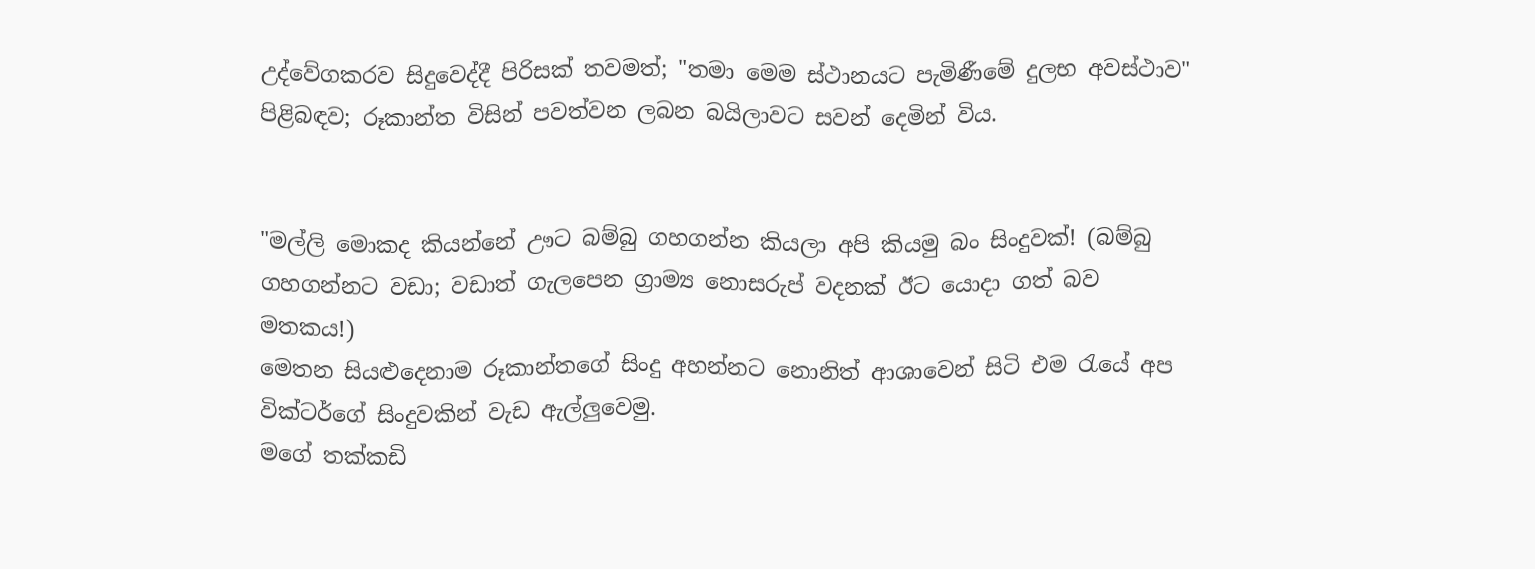උද්වේගකරව සිදුවෙද්දී පිරිසක් තවමත්; "තමා මෙම ස්ථානයට පැමිණීමේ දුලභ අවස්ථාව" පිළිබඳව; රූකාන්ත විසින් පවත්වන ලබන බයිලාවට සවන් දෙමින් විය.


"මල්ලි මොකද කියන්නේ ඌට බම්බු ගහගන්න කියලා අපි කියමු බං සිංදුවක්! (බම්බු ගහගන්නට වඩා; වඩාත් ගැලපෙන ග්‍රාම්‍ය නොසරුප් වදනක් ඊට යොදා ගත් බව මතකය!)
මෙතන සියළුදෙනාම රූකාන්තගේ සිංදු අහන්නට නොනිත් ආශාවෙන් සිටි එම රැයේ අප වික්ටර්ගේ සිංදුවකින් වැඩ ඇල්ලුවෙමු.
මගේ තක්කඩි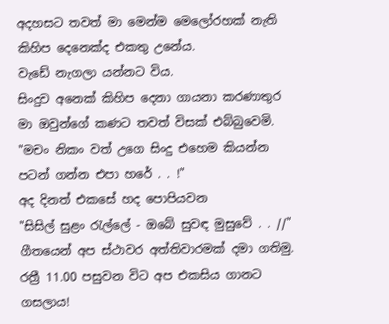අදහසට තවත් මා මෙන්ම මෙලෝරහක් නැති කිහිප දෙනෙක්ද එකතු උනේය.
වැඩේ නැගලා යන්නට විය.
සිංදුව අනෙක් කිහිප දෙනා ගායනා කරණාතුර මා ඔවුන්ගේ කණට තවත් විසක් එබ්බුවෙමි.
"මචං නිකං වත් උගෙ සිංදු එහෙම කියන්න පටන් ගන්න එපා හරේ . . !"
අද දිනත් එකසේ හද පොපියවන
"සිසිල් සුළං රැල්ලේ - ඔබේ සුවඳ මුසුවේ . . //"
ගීතයෙන් අප ස්ථාවර අත්තිවාරමක් දමා ගතිමු.
රත්‍රී 11.00 පසුවන විට අප එකසිය ගානට ගසලාය!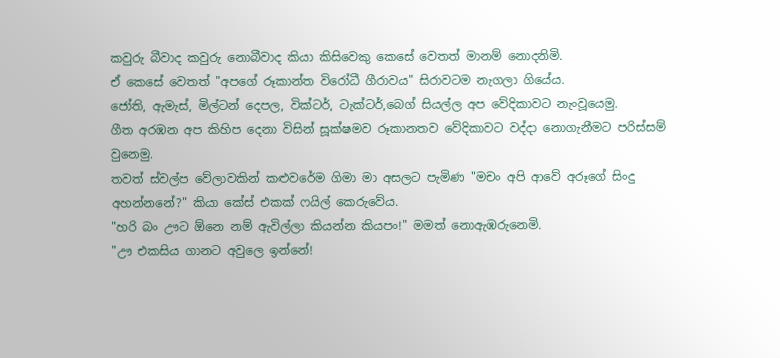කවුරු බීවාද කවුරු නොබීවාද කියා කිසිවෙකු කෙසේ වෙතත් මානම් නොදනිමි.
ඒ කෙසේ වෙතත් "අපගේ රූකාන්ත විරෝධී ගීරාවය" සිරාවටම නැගලා ගියේය.
ජෝති, ඇමැස්, මිල්ටන් දෙපල, වික්ටර්, ටැක්ටර්,බෙග් සියල්ල අප වේදිකාවට නැංවූයෙමු.
ගීත අරඹන අප කිහිප දෙනා විසින් සූක්ෂමව රූකානතව වේදිකාවට වද්දා නොගැනීමට පරිස්සම් වුනෙමු.
තවත් ස්වල්ප වේලාවකින් කළුවරේම ගිමා මා අසලට පැමිණ "මචං අපි ආවේ අරූගේ සිංදු අහන්නනේ?" කියා කේස් එකක් ෆයිල් කෙරුවේය.
"හරි බං ඌට ඕනෙ නම් ඇවිල්ලා කියන්න කියපං!" මමත් නොඇඹරුනෙමි.
"ඌ එකසිය ගානට අවුලෙ ඉන්නේ!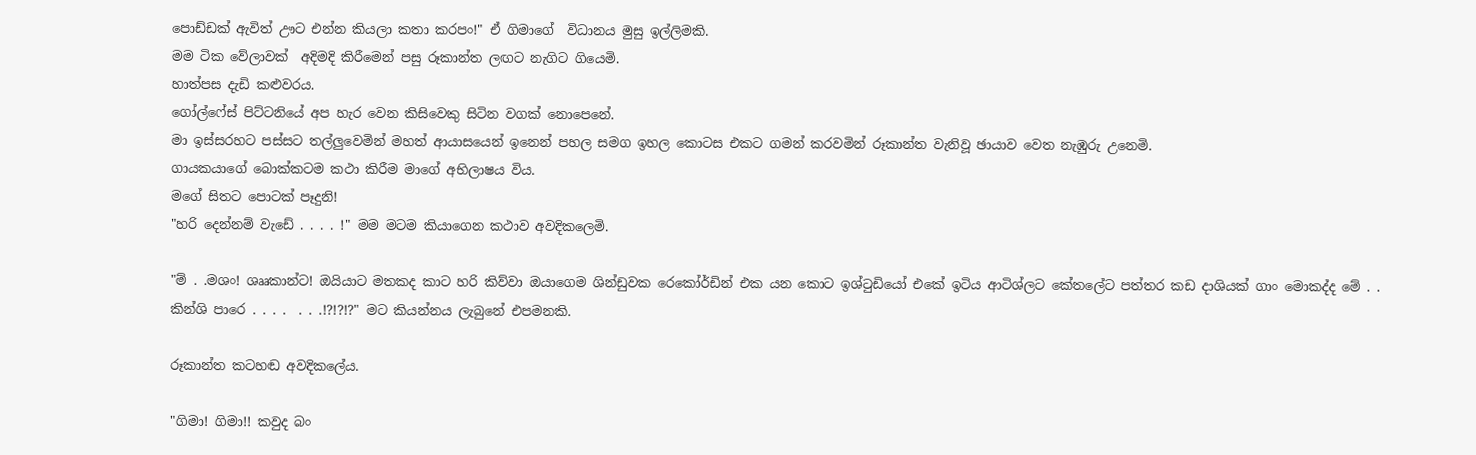පොඩ්ඩක් ඇවිත් ඌට එන්න කියලා කතා කරපං!" ඒ ගිමාගේ  විධානය මුසු ඉල්ලිමකි.
මම ටික වේලාවක්  අදිමදි කිරීමෙන් පසු රූකාන්ත ලඟට නැගිට ගියෙමි.
හාත්පස දැඩි කළුවරය.
ගෝල්ෆේස් පිට්ටනියේ අප හැර වෙන කිසිවෙකු සිටින වගක් නොපෙනේ.
මා ඉස්සරහට පස්සට තල්ලුවෙමින් මහත් ආයාසයෙන් ඉනෙන් පහල සමග ඉහල කොටස එකට ගමන් කරවමින් රූකාන්ත වැනිවූ ඡායාව වෙත නැඹුරු උනෙමි.
ගායකයාගේ බොක්කටම කථා කිරීම මාගේ අභිලාෂය විය.
මගේ සිතට පොටක් පෑදුනි!
"හරි දෙන්නම් වැඩේ . . . . !" මම මටම කියාගෙන කථාව අවදිකලෙමි.

"ම් . .මශං! ශෲකාන්ට! ඔයියාට මතකද කාට හරි කිව්වා ඔයාගෙම ශින්ඩුවක රෙකෝර්ඩින් එක යන කොට ඉශ්ටුඩියෝ එකේ ඉටිය ආටිශ්ලට කේතලේට පත්තර කඩ දාශියක් ගාං මොකද්ද මේ . . කින්ශි පාරෙ . . . .  . . .!?!?!?" මට කියන්නය ලැබුනේ එපමනකි.

රූකාන්ත කටහඬ අවදිකලේය.

"ගිමා! ගිමා!! කවුද බං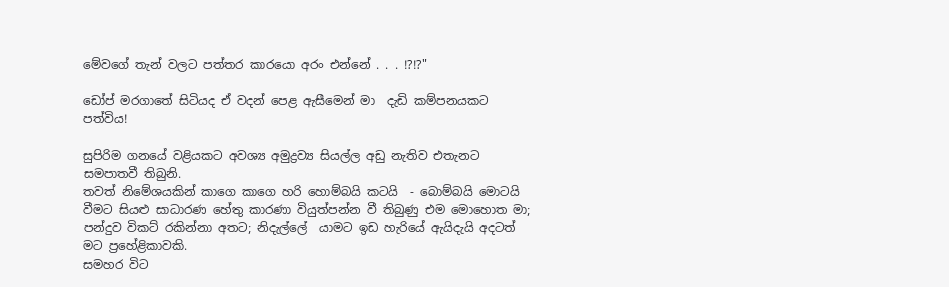මේවගේ තැන් වලට පත්තර කාරයො අරං එන්නේ . . . !?!?"

ඩෝප් මරගාතේ සිටියද ඒ වදන් පෙළ ඇසීමෙන් මා  දැඩි කම්පනයකට පත්විය!

සුපිරිම ගනයේ වළියකට අවශ්‍ය අමුද්‍රව්‍ය සියල්ල අඩු නැතිව එතැනට සමපාතවී තිබුනි.
තවත් නිමේශයකින් කාගෙ කාගෙ හරි හොම්බයි කටයි  - බොම්බයි මොටයි වීමට සියළු සාධාරණ හේතු කාරණා වියුත්පන්න වී තිබුණු එම මොහොත මා; පන්දුව විකට් රකින්නා අතට; නිදැල්ලේ  යාමට ඉඩ හැරියේ ඇයිදැයි අදටත් මට ප්‍රහේළිකාවකි.
සමහර විට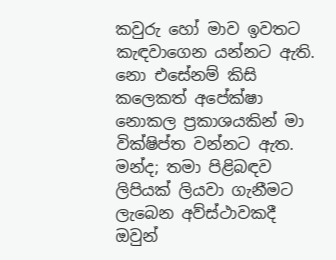කවුරු හෝ මාව ඉවතට කැඳවාගෙන යන්නට ඇති.
නො එසේනම් කිසි කලෙකත් අපේක්ෂා නොකල ප්‍රකාශයකින් මා වික්ෂිප්ත වන්නට ඇත.
මන්ද; තමා පිළිබඳව ලිපියක් ලියවා ගැනීමට ලැබෙන අව්ස්ථාවකදී ඔවුන්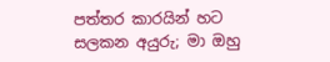පත්තර කාරයින් හට සලකන අයුරු; මා ඔහු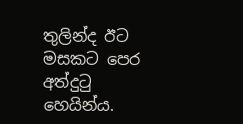තුලින්ද ඊට මසකට පෙර අත්දුටු හෙයින්ය.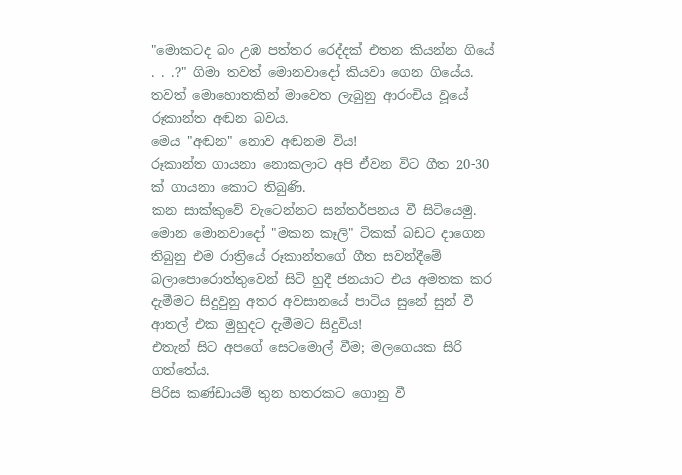"මොකටද බං උඹ පත්තර රෙද්දක් එතන කියන්න ගියේ . . .?" ගිමා තවත් මොනවාදෝ කියවා ගෙන ගියේය.
තවත් මොහොතකින් මාවෙත ලැබුනු ආරංචිය වූයේ රූකාන්ත අඬන බවය.
මෙය "අඬන" නොව අඬනම විය!
රූකාන්ත ගායනා නොකලාට අපි ඒවන විට ගීත 20-30 ක් ගායනා කොට තිබුණි.
කන සාක්කුවේ වැටෙන්නට සන්තර්පනය වී සිටියෙමු.
මොන මොනවාදෝ "මකන කෑලි" ටිකක් බඩට දාගෙන තිබුනු එම රාත්‍රියේ රූකාන්තගේ ගීත සවන්දීමේ බලාපොරොත්තුවෙන් සිටි හුදී ජනයාට එය අමතක කර දැමීමට සිදුවුනු අතර අවසානයේ පාටිය සුනේ සුන් වී ආතල් එක මුහුදට දැමීමට සිදුවිය!
එතැන් සිට අපගේ සෙටමොල් වීම; මලගෙයක සිරි ගත්තේය.
පිරිස කණ්ඩායම් තුන හතරකට ගොනු වී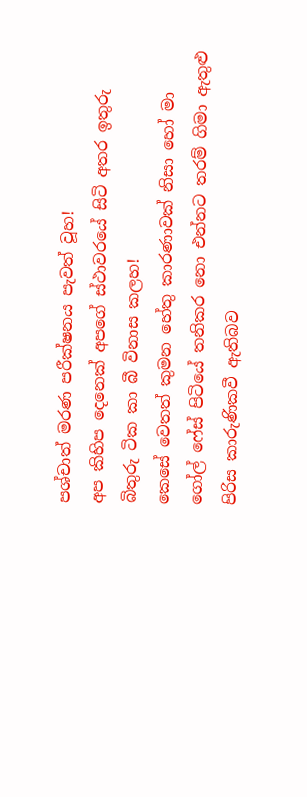පශ්චාත් මරණ පරීක්ෂනය පැවත් වූහ!
අප කිහිප දෙනෙක් අපගේ ස්ථාවරයේ සිටි අතර ඉතුරු බිතුරු ටික කා බී විනාස කලහ!
කෙසේ වෙතත් කුමන හේතු කාරණාවක් නිසා හෝ මා ගෝල් ෆේස් පිටියේ තනිකර නො එන්නට තරම් ගිමා ඇතුළු පිරිස කාරුණිකවී ඇතිබව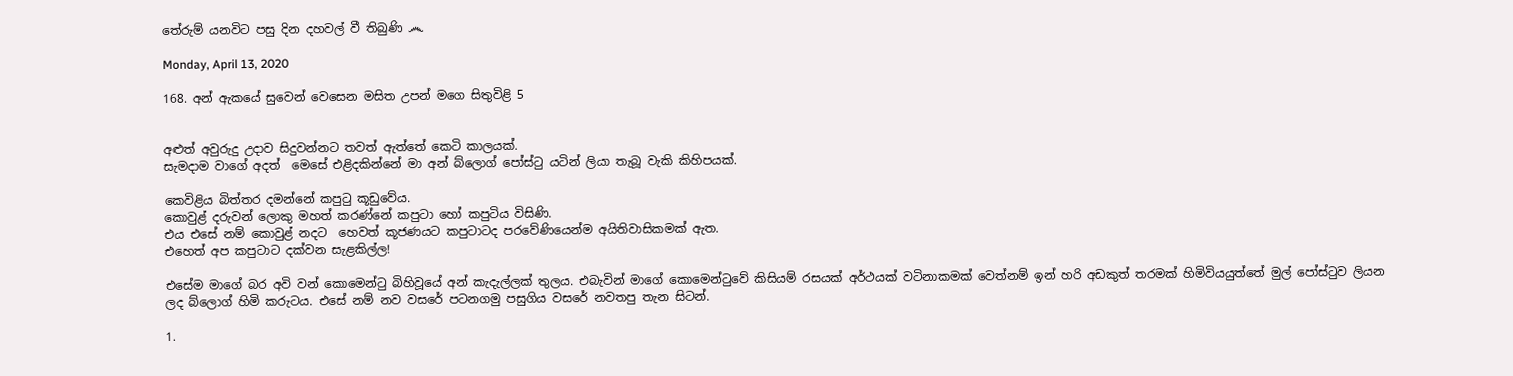තේරුම් යනවිට පසු දින දහවල් වී තිබුණි ෴

Monday, April 13, 2020

168. අන් ඇකයේ සුවෙන් වෙසෙන මසිත උපන් මගෙ සිතුවිළි 5


අළුත් අවුරුදු උදාව සිදුවන්නට තවත් ඇත්තේ කෙටි කාලයක්.
සැමදාම වාගේ අදත්  මෙසේ එළිදකින්නේ මා අන් බ්ලොග් පෝස්ටු යටින් ලියා තැබූ වැකි කිහිපයක්.

කෙවිළිය බිත්තර දමන්නේ කපුටු කූඩුවේය.
කොවුළ් දරුවන් ලොකු මහත් කරණ්නේ කපුටා හෝ කපුටිය විසිණි.
එය එසේ නම් කොවුළ් නදට  හෙවත් කූජණයට කපුටාටද පරවේණියෙන්ම අයිතිවාසිකමක් ඇත.
එහෙත් අප කපුටාට දක්වන සැළකිල්ල!

එසේම මාගේ බර අවි වන් කොමෙන්ටු බිහිවූයේ අන් කැදැල්ලක් තුලය. එබැවින් මාගේ කොමෙන්ටුවේ කිසියම් රසයක් අර්ථයක් වටිනාකමක් වෙත්නම් ඉන් හරි අඩකුත් තරමක් හිමිවියයුත්තේ මුල් පෝස්ටුව ලියන ලද බ්ලොග් හිමි කරුටය. එසේ නම් නව වසරේ පටනගමු පසුගිය වසරේ නවතපු තැන සිටන්.

1.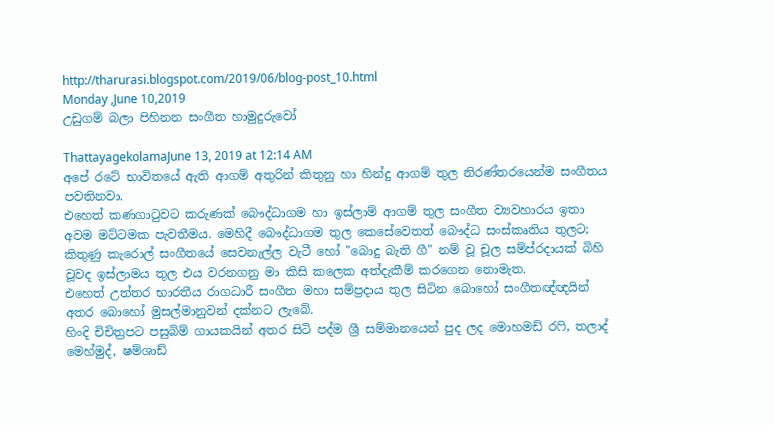http://tharurasi.blogspot.com/2019/06/blog-post_10.html
Monday ,June 10,2019
උඩුගම් බලා පිහිනන සංගීත හාමුදුරුවෝ

ThattayagekolamaJune 13, 2019 at 12:14 AM
අපේ රටේ භාවිතයේ ඇති ආගම් අතුරින් කිතුනු හා හින්දු ආගම් තුල නිරණ්තරයෙන්ම සංගීතය පවතිනවා.
එහෙත් කණගාටුවට කරුණක් බෞද්ධාගම හා ඉස්ලාම් ආගම් තුල සංගීත ව්‍යවහාරය ඉතා අවම මට්ටමක පැවතීමය. මෙහිදී බෞද්ධාගම තුල කෙසේවෙතත් බෞද්ධ සංස්කෘතිය තුලට; කිතුණු කැරොල් සංගීතයේ සෙවනැල්ල වැටී හෝ "බොදු බැති ගී" නම් වූ චූල සම්ප්රදායක් බිහි වූවද ඉස්ලාමය තුල එය වරනගනු මා කිසි කලෙක අත්දැකීම් කරගෙන නොමැත.
එහෙත් උත්තර භාරතීය රාගධාරී සංගීත මහා සම්ප්‍රදාය තුල සිටින බොහෝ සංගීතඥ්ඥයින් අතර බොහෝ මුසල්මානුවන් දක්නට ලැබේ.
හිංදි චිචිත්‍රපට පසුබිම් ගායකයින් අතර සිටි පද්ම ශ්‍රී සම්මානයෙන් පුද ලද මොහමඩ් රෆි, තලාද් මෙහ්මුද්, ෂම්ශාඩ්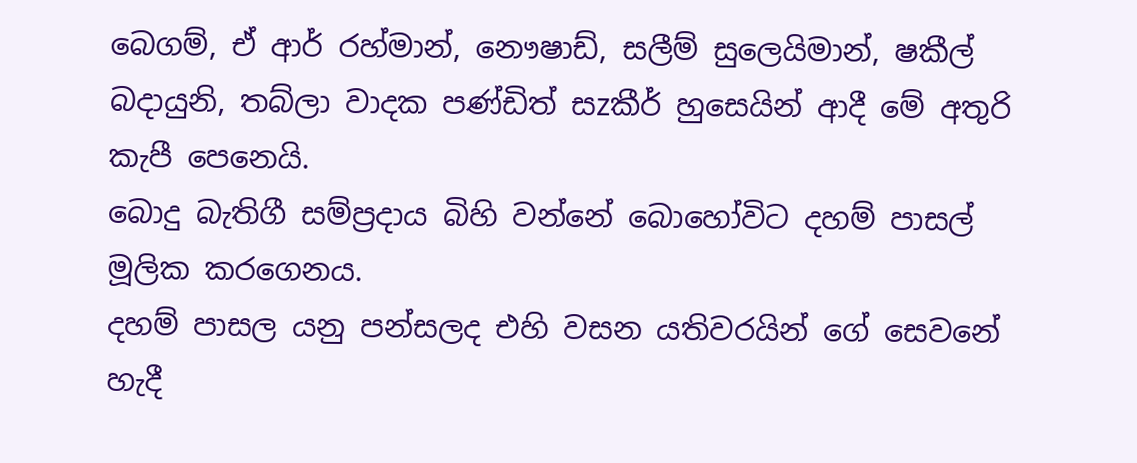බෙගම්, ඒ ආර් රහ්මාන්, නෞෂාඩ්, සලීම් සුලෙයිමාන්, ෂකීල් බදායුනි, තබ්ලා වාදක පණ්ඩිත් සzකීර් හුසෙයින් ආදී මේ අතුරි කැපී පෙනෙයි.
බොදු බැතිගී සම්ප්‍රදාය බිහි වන්නේ බොහෝවිට දහම් පාසල් මූලික කරගෙනය.
දහම් පාසල යනු පන්සලද එහි වසන යතිවරයින් ගේ සෙවනේ හැදී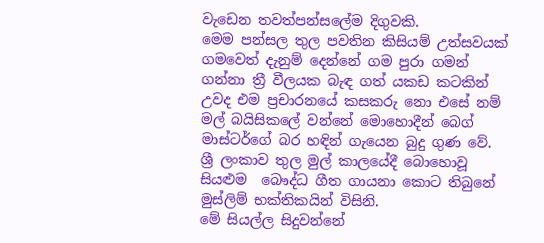වැඩෙන තවත්පන්සලේම දිගුවකි.
මෙම පන්සල තුල පවතින කිසියම් උත්සවයක් ගමවෙත් දැනුම් දෙන්නේ ගම පුරා ගමන් ගන්නා ත්‍රී වීලයක බැඳ ගත් යකඩ කටකින් උවද එම ප්‍රචාරනයේ කසකරු නො එසේ නම් මල් බයිසිකලේ වන්නේ මොහොදීන් බෙග් මාස්ටර්ගේ බර හඳින් ගැයෙන බුදු ගුණ වේ.
ශ්‍රී ලංකාව තුල මුල් කාලයේදී බොහොවූ සියළුම  බෞද්ධ ගීත ගායනා කොට තිබුනේ මුස්ලිම් භක්තිකයින් විසිනි.
මේ සියල්ල සිදුවන්නේ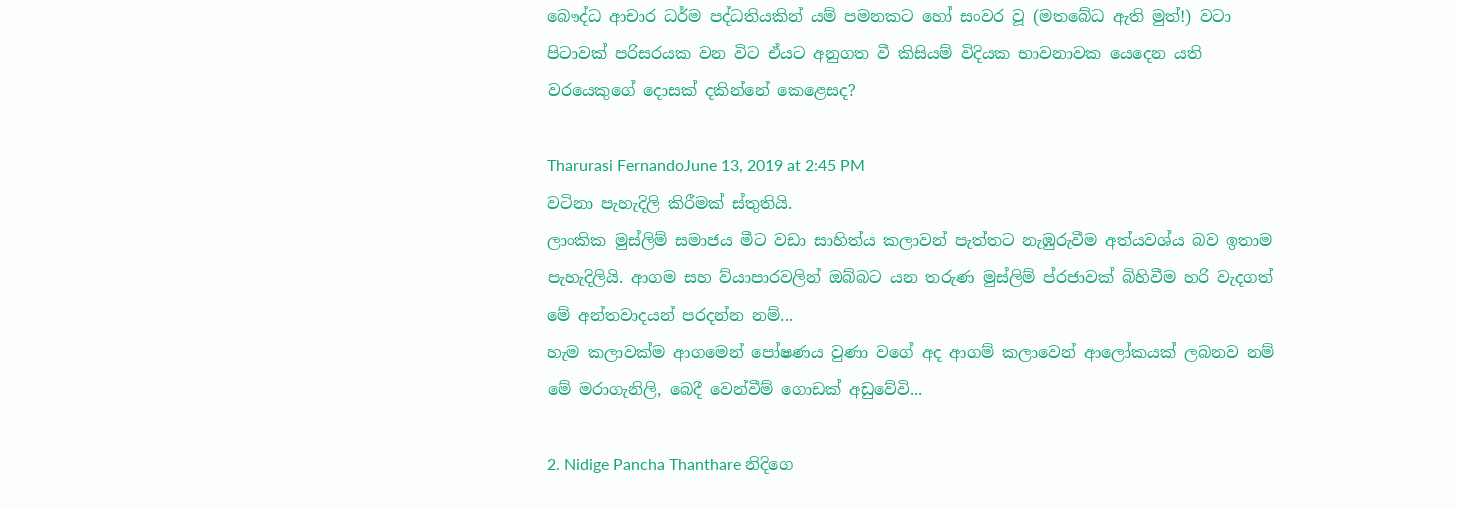බෞද්ධ ආචාර ධර්ම පද්ධතියකින් යම් පමනකට හෝ සංවර වූ (මතබේධ ඇති මුත්!) වටා පිටාවක් පරිසරයක වන විට ඒයට අනුගත වී කිසියම් විදියක භාවනාවක යෙදෙන යති වරයෙකුගේ දොසක් දකින්නේ කෙළෙසද?

Tharurasi FernandoJune 13, 2019 at 2:45 PM
වටිනා පැහැදිලි කිරීමක් ස්තුතියි.
ලාංකික මුස්ලිම් සමාජය මීට වඩා සාහිත්ය කලාවන් පැත්තට නැඹුරුවීම අත්යවශ්ය බව ඉතාම පැහැදිලියි. ආගම සහ ව්යාපාරවලින් ඔබ්බට යන තරුණ මුස්ලිම් ප්රජාවක් බිහිවීම හරි වැදගත් මේ අන්තවාදයන් පරදන්න නම්...
හැම කලාවක්ම ආගමෙන් පෝෂණය වුණා වගේ අද ආගම් කලාවෙන් ආලෝකයක් ලබනව නම් මේ මරාගැනිලි, බෙදී වෙන්වීම් ගොඩක් අඩුවේවි...

2. Nidige Pancha Thanthare නිදිගෙ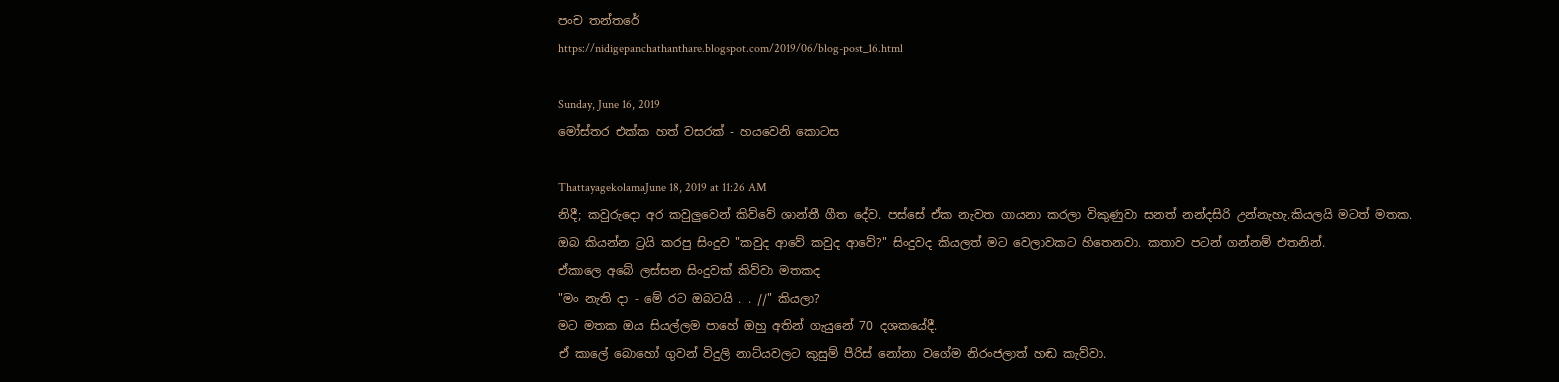පංච තන්තරේ
https://nidigepanchathanthare.blogspot.com/2019/06/blog-post_16.html

Sunday, June 16, 2019
මෝස්තර එක්ක හත් වසරක් - හයවෙනි කොටස

ThattayagekolamaJune 18, 2019 at 11:26 AM
නිදී; කවුරුදො අර කවුලුවෙන් කිව්වේ ශාන්තී ගීත දේව. පස්සේ ඒක නැවත ගායනා කරලා විකුණුවා සනත් නන්දසිරි උන්නැහැ.කියලයි මටත් මතක.
ඔබ කියන්න ට්‍රයි කරපු සිංදුව "කවුද ආවේ කවුද ආවේ?" සිංදුවද කියලත් මට වෙලාවකට හිතෙනවා. කතාව පටන් ගන්නම් එතනින්.
ඒකාලෙ අබේ ලස්සන සිංදුවක් කිව්වා මතකද
"මං නැති දා - මේ රට ඔබටයි . . //" කියලා?
මට මතක ඔය සියල්ලම පාහේ ඔහු අතින් ගැයුනේ 70 දශකයේදී.
ඒ කාලේ බොහෝ ගුවන් විදුලි නාට්යවලට කුසුම් පීරිස් නෝනා වගේම නිරංජලාත් හඬ කැව්වා.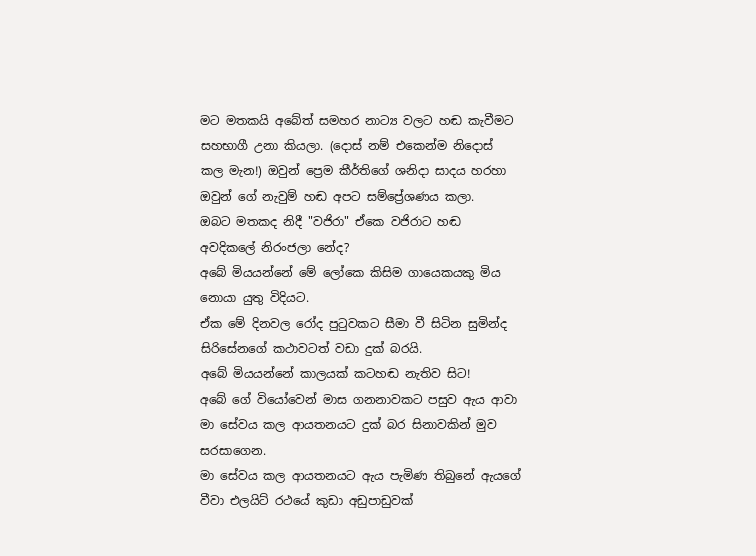මට මතකයි අබේත් සමහර නාට්‍ය වලට හඬ කැවීමට සහභාගී උනා කියලා. (දොස් නම් එකෙන්ම නිදොස් කල මැන!) ඔවුන් ප්‍රෙම කීර්තිගේ ශනිදා සාදය හරහා ඔවුන් ගේ නැවුම් හඬ අපට සම්ප්‍රේශණය කලා.
ඔබට මතකද නිදී "වජිරා" ඒකෙ වජිරාට හඬ අවදිකලේ නිරංජලා නේද?
අබේ මියයන්නේ මේ ලෝකෙ කිසිම ගායෙකයකු මිය නොයා යුතු විදියට.
ඒක මේ දිනවල රෝද පුටුවකට සීමා වී සිටින සුමින්ද සිරිසේනගේ කථාවටත් වඩා දුක් බරයි.
අබේ මියයන්නේ කාලයක් කටහඬ නැතිව සිට!
අබේ ගේ වියෝවෙන් මාස ගනනාවකට පසුව ඇය ආවා මා සේවය කල ආයතනයට දුක් බර සිනාවකින් මුව සරසාගෙන.
මා සේවය කල ආයතනයට ඇය පැමිණ තිබුනේ ඇයගේ වීවා එලයිට් රථයේ කුඩා අඩුපාඩුවක්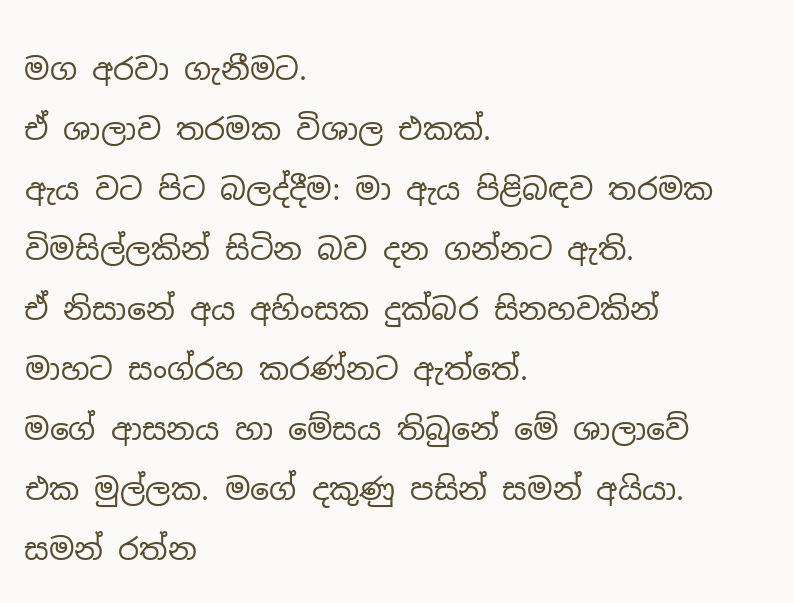මග අරවා ගැනීමට.
ඒ ශාලාව තරමක විශාල එකක්.
ඇය වට පිට බලද්දීම: මා ඇය පිළිබඳව තරමක විමසිල්ලකින් සිටින බව දන ගන්නට ඇති.
ඒ නිසානේ අය අහිංසක දුක්බර සිනහවකින් මාහට සංග්රහ කරණ්නට ඇත්තේ.
මගේ ආසනය හා මේසය තිබුනේ මේ ශාලාවේ එක මුල්ලක. මගේ දකුණු පසින් සමන් අයියා.
සමන් රත්න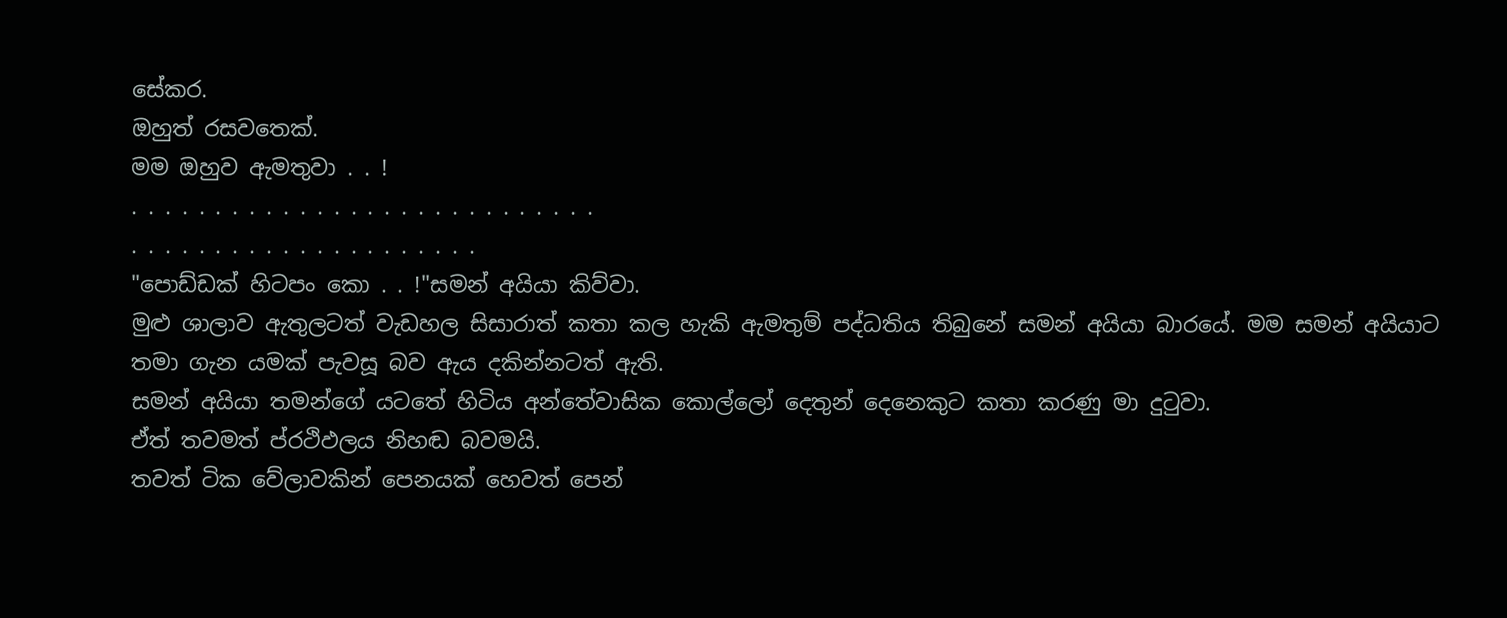සේකර.
ඔහුත් රසවතෙක්.
මම ඔහුව ඇමතුවා . . !
. . . . . . . . . . . . . . . . . . . . . . . . . . . .
. . . . . . . . . . . . . . . . . . . . .
"පොඩ්ඩක් හිටපං කො . . !"සමන් අයියා කිව්වා.
මුළු ශාලාව ඇතුලටත් වැඩහල සිසාරාත් කතා කල හැකි ඇමතුම් පද්ධතිය තිබුනේ සමන් අයියා බාරයේ. මම සමන් අයියාට තමා ගැන යමක් පැවසූ බව ඇය දකින්නටත් ඇති.
සමන් අයියා තමන්ගේ යටතේ හිටිය අන්තේවාසික කොල්ලෝ දෙතුන් දෙනෙකුට කතා කරණු මා දුටුවා.
ඒත් තවමත් ප්රථිඵලය නිහඬ බවමයි.
තවත් ටික වේලාවකින් පෙනයක් හෙවත් පෙන්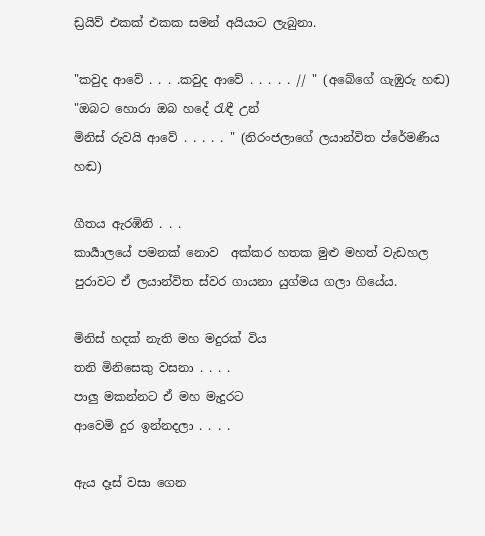ඩ්‍රයිව් එකක් එකක සමන් අයියාට ලැබුනා.

"කවුද ආවේ . . . .කවුද ආවේ . . . . . // " (අබේගේ ගැඹුරු හඬ)
"ඔබට හොරා ඔබ හදේ රැඳී උන්
මිනිස් රුවයි ආවේ . . . . . " (නිරංජලාගේ ලයාන්විත ප්රේමණීය හඬ)

ගීතය ඇරඹිනි . . .
කාර්‍යාලයේ පමනක් නොව  අක්කර හතක මුළු මහත් වැඩහල පුරාවට ඒ ලයාන්විත ස්වර ගායනා යුග්මය ගලා ගියේය.

මිනිස් හදක් නැති මහ මදුරක් විය
තනි මිනිසෙකු වසනා . . . .
පාලු මකන්නට ඒ මහ මැදුරට
ආවෙමි දුර ඉන්නදලා . . . .

ඇය දෑස් වසා ගෙන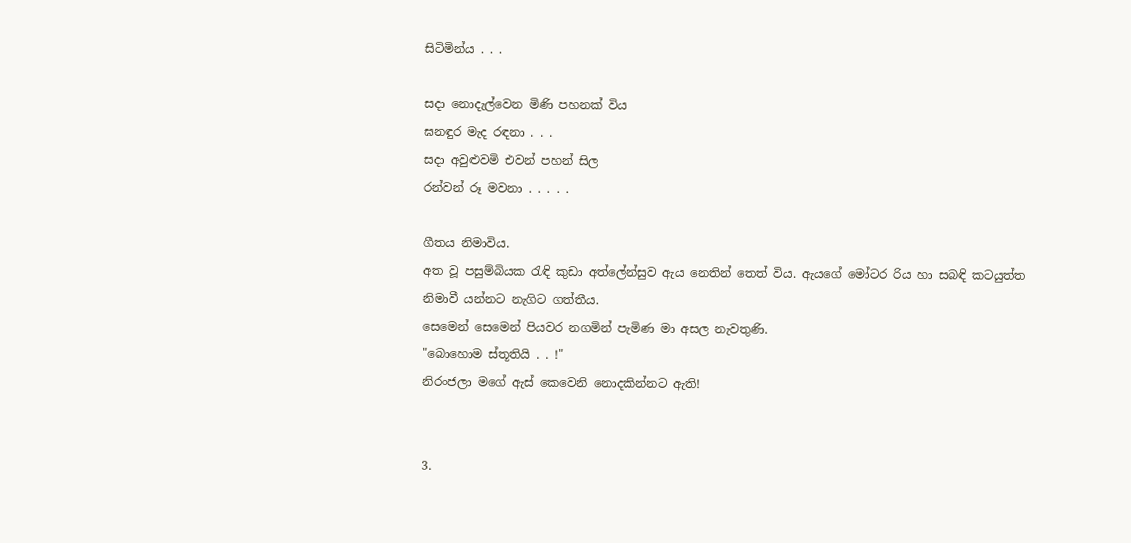සිටිමින්ය . . .

සදා නොදැල්වෙන මිණි පහනක් විය
ඝනඳුර මැද රඳනා . . .
සදා අවුළුවමි එවන් පහන් සිල
රන්වන් රූ මවනා . . . . .

ගීතය නිමාවිය.
අත වූ පසුම්බියක රැඳි කුඩා අත්ලේන්සුව ඇය නෙතින් තෙත් විය. ඇයගේ මෝටර රිය හා සබඳි කටයුත්ත නිමාවී යන්නට නැගිට ගත්තීය.
සෙමෙන් සෙමෙන් පියවර නගමින් පැමිණ මා අසල නැවතුණි.
"බොහොම ස්තූතියි . . !"
නිරංජලා මගේ ඇස් කෙවෙනි නොදකින්නට ඇති!


3.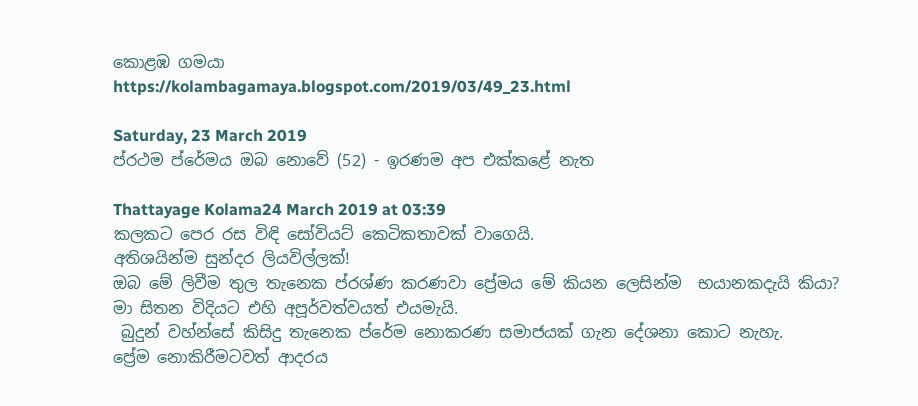කොළඹ ගමයා
https://kolambagamaya.blogspot.com/2019/03/49_23.html

Saturday, 23 March 2019
ප්රථම ප්රේමය ඔබ නොවේ (52) - ඉරණම අප එක්කළේ නැත

Thattayage Kolama24 March 2019 at 03:39
කලකට පෙර රස විඳි සෝවියට් කෙටිකතාවක් වාගෙයි.
අතිශයින්ම සුන්දර ලියවිල්ලක්!
ඔබ මේ ලිවීම තුල තැනෙක ප්රශ්ණ කරණවා ප්‍රේමය මේ කියන ලෙසින්ම  භයානකදැයි කියා?
මා සිතන විදියට එහි අපූර්වත්වයත් එයමැයි.
 බුදුන් වහ්න්සේ කිසිදු තැනෙක ප්රේම නොකරණ සමාජයක් ගැන දේශනා කොට නැහැ.
ප්‍රේම නොකිරීමටවත් ආදරය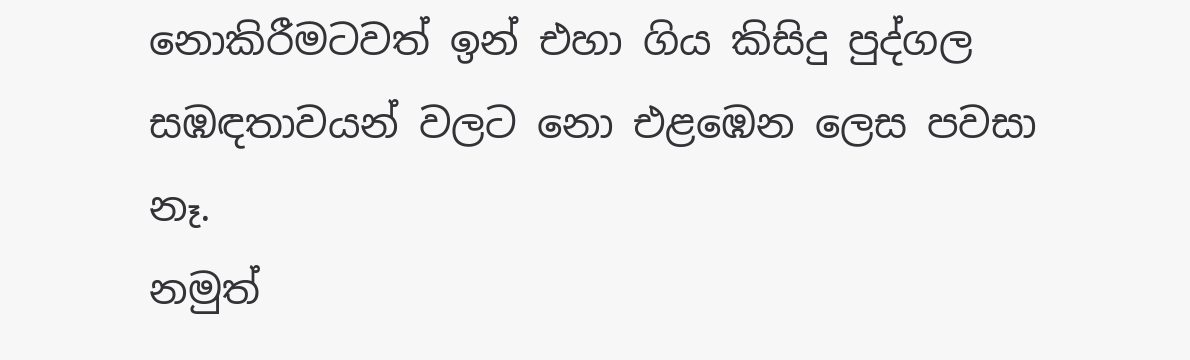නොකිරීමටවත් ඉන් එහා ගිය කිසිදු පුද්ගල සඹඳතාවයන් වලට නො එළඹෙන ලෙස පවසා නෑ.
නමුත්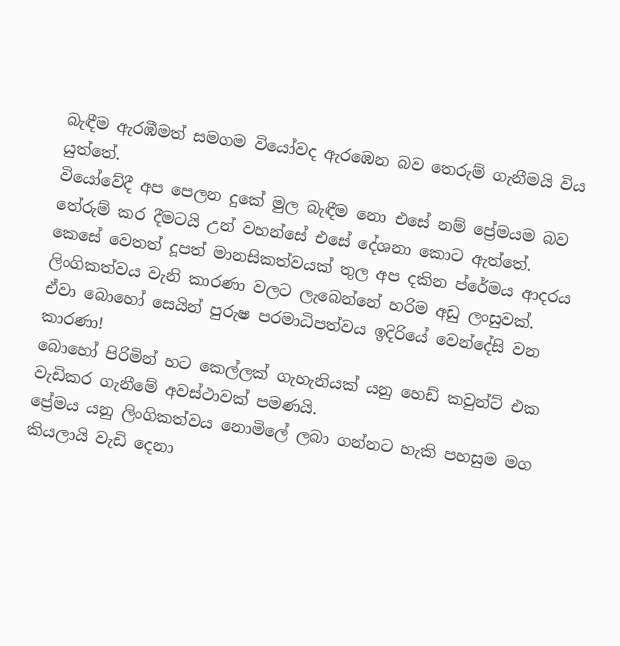බැඳීම ඇරඹීමත් සමගම වියෝවද ඇරඹෙන බව තෙරුම් ගැනීමයි විය යුත්තේ.
වියෝවේදී අප පෙලන දුකේ මුල බැඳීම නො එසේ නම් ප්‍රේමයම බව තේරුම් කර දීමටයි උන් වහන්සේ එසේ දේශනා කොට ඇත්තේ.
කෙසේ වෙතත් දූපත් මානසිකත්වයක් තුල අප දකින ප්රේමය ආදරය ලිංගිකත්වය වැනි කාරණා වලට ලැබෙන්නේ හරිම අඩු ලංසුවක්.
ඒවා බොහෝ සෙයින් පුරුෂ පරමාධිපත්වය ඉදිරියේ වෙන්දේසි වන කාරණා!
බොහෝ පිරිමින් හට කෙල්ලක් ගැහැනියක් යනු හෙඩ් කවුන්ට් එක වැඩිකර ගැනීමේ අවස්ථාවක් පමණයි.
ප්‍රේමය යනු ලිංගිකත්වය නොමිලේ ලබා ගන්නට හැකි පහසුම මග කියලායි වැඩි දෙනා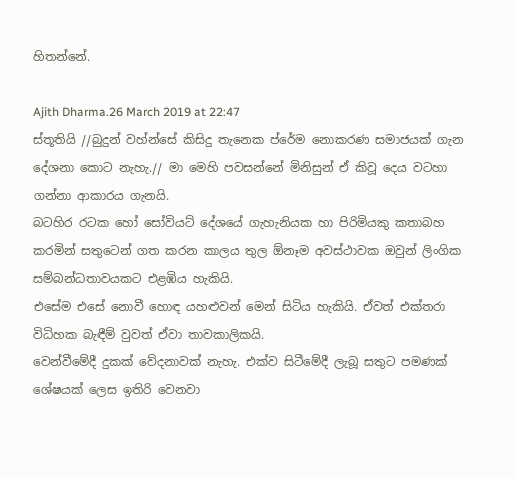හිතන්නේ.

Ajith Dharma.26 March 2019 at 22:47
ස්තූතියි //බුදුන් වහ්න්සේ කිසිදු තැනෙක ප්රේම නොකරණ සමාජයක් ගැන දේශනා කොට නැහැ.// මා මෙහි පවසන්නේ මිනිසුන් ඒ කිවූ දෙය වටහා ගන්නා ආකාරය ගැනයි.
බටහිර රටක හෝ සෝවියට් දේශයේ ගැහැනියක හා පිරිමියකු කතාබහ කරමින් සතුටෙන් ගත කරන කාලය තුල ඕනෑම අවස්ථාවක ඔවුන් ලිංගික සම්බන්ධතාවයකට එළඹිය හැකියි.
එසේම එසේ නොවී හොඳ යහළුවන් මෙන් සිටිය හැකියි. ඒවත් එක්තරා විධිහක බැඳීම් වුවත් ඒවා තාවකාලිකයි.
වෙන්වීමේදී දුකක් වේදනාවක් නැහැ. එක්ව සිටීමේදී ලැබූ සතුට පමණක් ශේෂයක් ලෙස ඉතිරි වෙනවා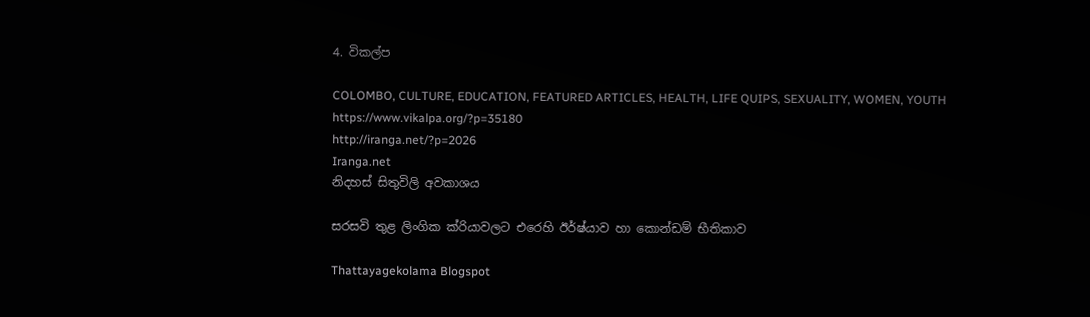4. විකල්ප

COLOMBO, CULTURE, EDUCATION, FEATURED ARTICLES, HEALTH, LIFE QUIPS, SEXUALITY, WOMEN, YOUTH
https://www.vikalpa.org/?p=35180
http://iranga.net/?p=2026
Iranga.net
නිදහස් සිතුවිලි අවකාශය

සරසවි තුළ ලිංගික ක්රියාවලට එරෙහි ඊර්ෂ්යාව හා කොන්ඩම් භීතිකාව

Thattayagekolama Blogspot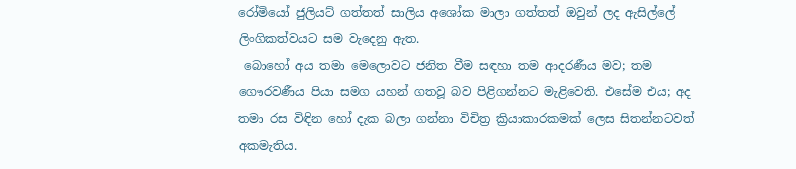රෝමියෝ ජුලියට් ගත්තත් සාලිය අශෝක මාලා ගත්තත් ඔවුන් ලද ඇසිල්ලේ ලිංගිකත්වයට සම වැදෙනු ඇත.
 බොහෝ අය තමා මෙලොවට ජනිත වීම සඳහා තම ආදරණීය මව; තම ගෞරවණීය පියා සමග යහන් ගතවූ බව පිළිගන්නට මැළිවෙති. එසේම එය; අද තමා රස විඳින හෝ දැක බලා ගන්නා විචිත්‍ර ක්‍රියාකාරකමක් ලෙස සිතන්නටවත් අකමැතිය.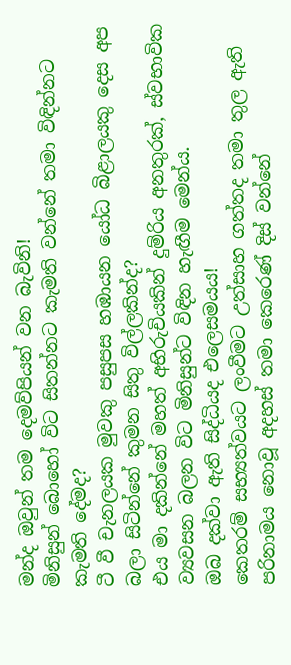මන්ද ඔවුන් තම දෙමව්පියන් වන බැවිනි!
මිනිසුන් බොහෝ විට සිතන්නට කැමති වන්නේ තමා විඳින්නට කැමති දේමද?
ටී වී චැනලයක මුවකු පසුපස හඹායන යෝධ බිළාලයකු දෙස අප බලා සිටින්නේ කුමන සිතු විල්ලකින්ද?
එය මා දකින්නේ මහත් අභිරුචියකින් දුම්රිය අනතුරක්, ස්වභාවික ව්‍යවසන බලන විට මිනිසුන්ට විඳින හැඟීම මෙන්ය.
ඔබ දක්වා ඇති සිද්ධියද එලෙසමයය!
කෙතරම් සභ්‍යත්වයට ලංවීමට උත්සාහ ගත්තද තමා තුල ඇති පරිනාමය නොවූ අදහස් තමා කෙරෙණ් දිස් වන්නේ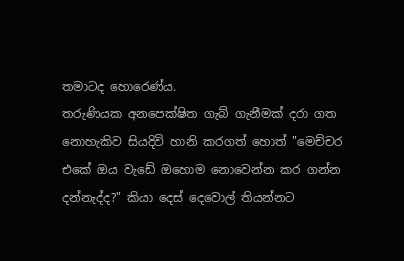තමාටද හොරෙණ්ය.
තරුණියක අනපෙක්ෂිත ගැබ් ගැනීමක් දරා ගත නොහැකිව සියදිවි හානි කරගත් හොත් "මෙච්චර එකේ ඔය වැඩේ ඔහොම නොවෙන්න කර ගන්න දන්නැද්ද?" කියා දෙස් දෙවොල් තියන්නට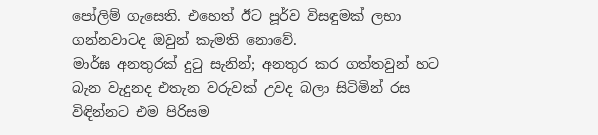පෝලිම් ගැසෙති. එහෙත් ඊට පූර්ව විසඳුමක් ලභා ගන්නවාටද ඔවුන් කැමති නොවේ.
මාර්ඝ අනතුරක් දුටු සැනින්; අනතුර කර ගත්තවුන් හට බැන වැදුනද එතැන වරුවක් උවද බලා සිටිමින් රස විඳින්නට එම පිරිසම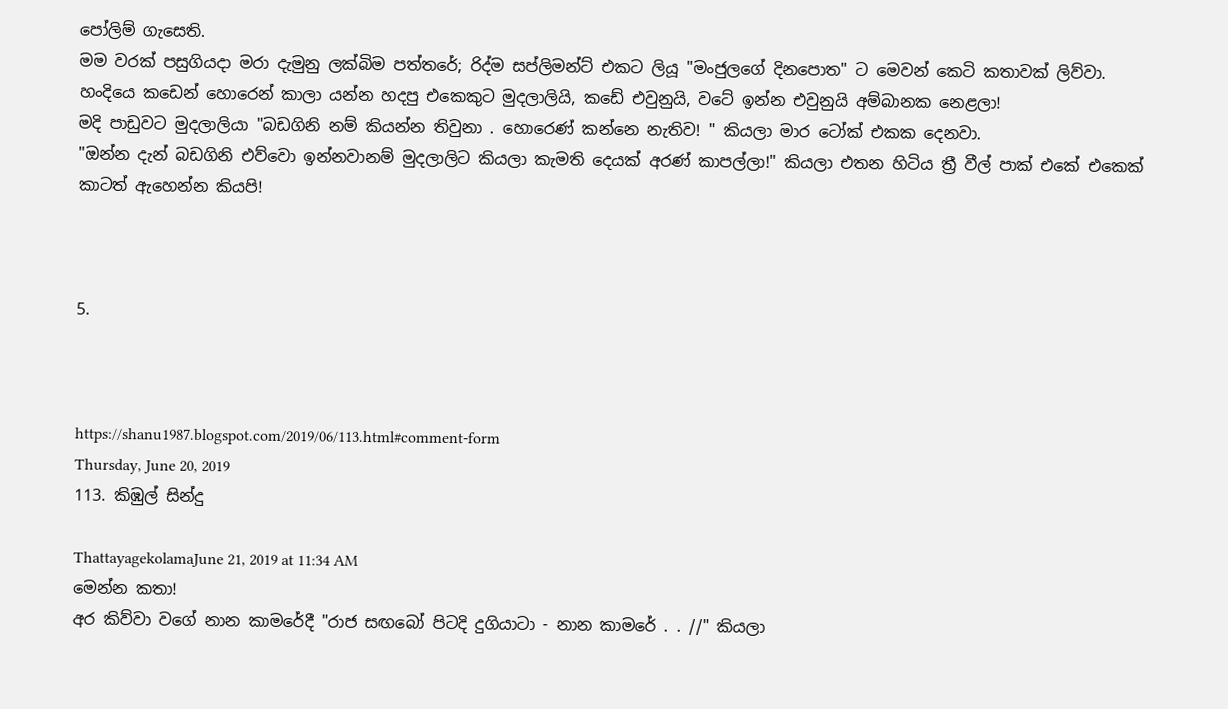පෝලිම් ගැසෙති.
මම වරක් පසුගියදා මරා දැමුනු ලක්බිම පත්තරේ; රිද්ම සප්ලිමන්ට් එකට ලියූ "මංජුලගේ දිනපොත" ට මෙවන් කෙටි කතාවක් ලිව්වා.
හංදියෙ කඩෙන් හොරෙන් කාලා යන්න හදපු එකෙකුට මුදලාලියි, කඩේ එවුනුයි, වටේ ඉන්න එවුනුයි අම්බානක නෙළලා!
මදි පාඩුවට මුදලාලියා "බඩගිනි නම් කියන්න තිවුනා . හොරෙණ් කන්නෙ නැතිව! " කියලා මාර ටෝක් එකක දෙනවා.
"ඔන්න දැන් බඩගිනි එව්වො ඉන්නවානම් මුදලාලිට කියලා කැමති දෙයක් අරණ් කාපල්ලා!" කියලා එතන හිටිය ත්‍රී වීල් පාක් එකේ එකෙක් කාටත් ඇහෙන්න කියපි!



5.



https://shanu1987.blogspot.com/2019/06/113.html#comment-form
Thursday, June 20, 2019
113. කිඹුල් සින්දු

ThattayagekolamaJune 21, 2019 at 11:34 AM
මෙන්න කතා!
අර කිව්වා වගේ නාන කාමරේදී "රාජ සඟබෝ පිටදි දුගියාටා - නාන කාමරේ . . //" කියලා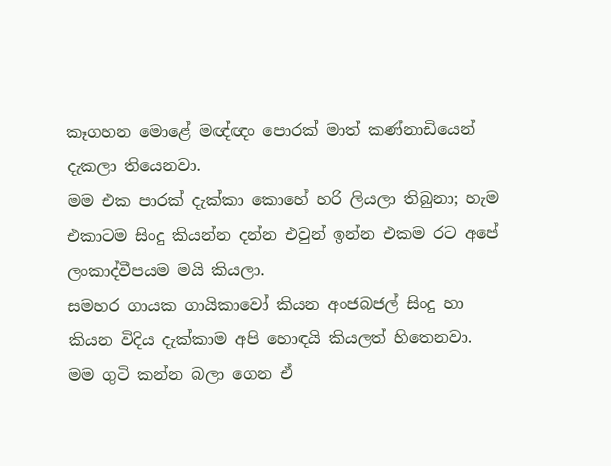කෑගහන මොළේ මඥ්ඥං පොරක් මාත් කණ්නාඩියෙන් දැකලා තියෙනවා.
මම එක පාරක් දැක්කා කොහේ හරි ලියලා තිබුනා; හැම එකාටම සිංදු කියන්න දන්න එවුන් ඉන්න එකම රට අපේ ලංකාද්වීපයම මයි කියලා.
සමහර ගායක ගායිකාවෝ කියන අංජබජල් සිංදු හා කියන විදිය දැක්කාම අපි හොඳයි කියලත් හිතෙනවා.
මම ගුටි කන්න බලා ගෙන ඒ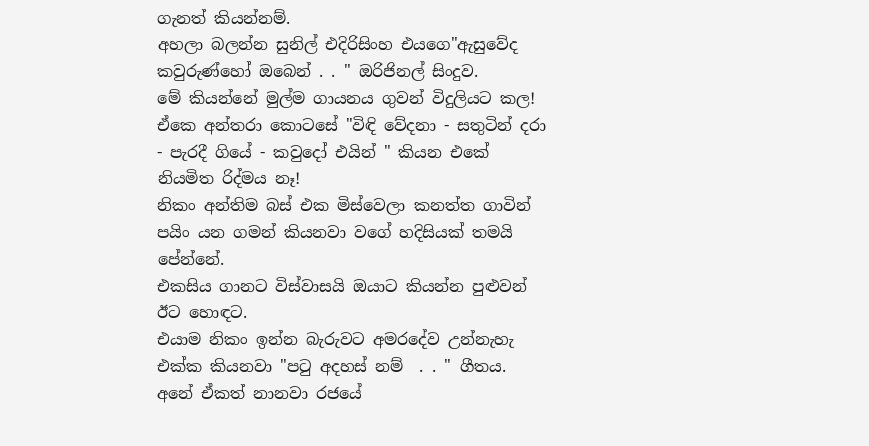ගැනත් කියන්නම්.
අහලා බලන්න සුනිල් එදිරිසිංහ එයගෙ"ඇසුවේද කවුරුණ්හෝ ඔබෙන් . . " ඔරිජිනල් සිංදුව.
මේ කියන්නේ මුල්ම ගායනය ගුවන් විදුලියට කල! ඒකෙ අන්තරා කොටසේ "විඳි වේදනා - සතුටින් දරා - පැරදී ගියේ - කවුදෝ එයින් " කියන එකේ නියමිත රිද්මය නෑ!
නිකං අන්තිම බස් එක මිස්වෙලා කනත්ත ගාවින් පයිං යන ගමන් කියනවා වගේ හදිසියක් තමයි පේන්නේ.
එකසිය ගානට විස්වාසයි ඔයාට කියන්න පුළුවන් ඊට හොඳට.
එයාම නිකං ඉන්න බැරුවට අමරදේව උන්නැහැ එක්ක කියනවා "පටු අදහස් නම්  . . " ගීතය.
අනේ ඒකත් නානවා රජයේ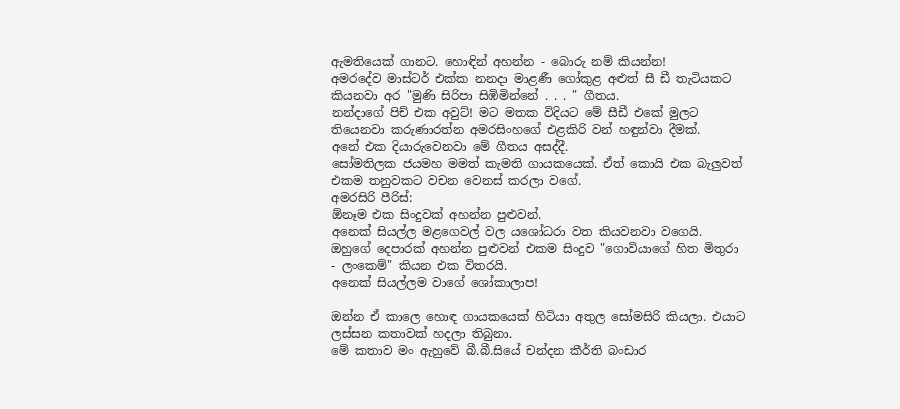ඇමතියෙක් ගානට. හොඳින් අහන්න - බොරු නම් කියන්න!
අමරදේව මාස්ටර් එක්ක නනදා මාළණී ගෝකුළ අළුත් සී ඩී තැටියකට කියනවා අර "මුණි සිරිපා සිඹිමින්නේ . . . " ගීතය.
නන්දාගේ පිච් එක අවුට්! මට මතක විදියට මේ සීඩී එකේ මුලට තියෙනවා කරුණාරත්න අමරසිංහගේ එළකිරි වන් හඳුන්වා දීමක්.
අනේ එක දියාරුවෙනවා මේ ගීතය අසද්දී.
සෝමතිලක ජයමහ මමත් කැමති ගායකයෙක්. ඒත් කොයි එක බැලුවත් එකම තනුවකට වචන වෙනස් කරලා වගේ.
අමරසිරි පීරිස්:
ඕනෑම එක සිංදුවක් අහන්න පුළුවන්.
අනෙක් සියල්ල මළගෙවල් වල යශෝධරා වත කියවනවා වගෙයි. ඔහුගේ දෙපාරක් අහන්න පුළුවන් එකම සිංදුව "ගොවියාගේ හිත මිතුරා - ලංකෙම්" කියන එක විතරයි.
අනෙක් සියල්ලම වාගේ ශෝකාලාප!

ඔන්න ඒ කාලෙ හොඳ ගායකයෙක් හිටියා අතුල සෝමසිරි කියලා. එයාට ලස්සන කතාවක් හදලා තිබුනා.
මේ කතාව මං ඇහුවේ බී.බී.සියේ චන්දන කීර්ති බංඩාර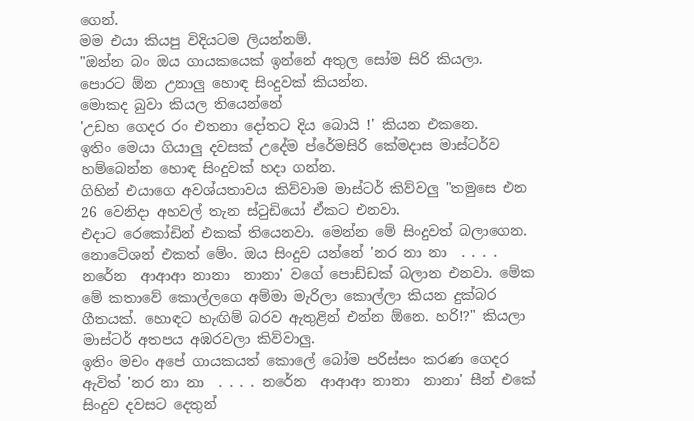ගෙන්.
මම එයා කියපු විදියටම ලියන්නම්.
"ඔන්න බං ඔය ගායකයෙක් ඉන්නේ අතුල සෝම සිරි කියලා.
පොරට ඕන උනාලු හොඳ සිංදුවක් කියන්න.
මොකද බුවා කියල තියෙන්නේ
'උඩහ ගෙදර රං එතනා දෝතට දිය බොයි !' කියන එකනෙ.
ඉතිං මෙයා ගියාලු දවසක් උදේම ප්රේමසිරි කේමදාස මාස්ටර්ව හම්බෙන්න හොඳ සිංදුවක් හදා ගන්න.
ගිහින් එයාගෙ අවශ්යතාවය කිව්වාම මාස්ටර් කිව්වලු "තමුසෙ එන 26 වෙනිදා අහවල් තැන ස්ටුඩියෝ ඒකට එනවා.
එදාට රෙකෝඩින් එකක් තියෙනවා. මෙන්න මේ සිංදුවත් බලාගෙන. නොටේශන් එකත් මේං. ඔය සිංදුව යන්නේ 'නර නා නා  . . . . නරේන  ආආආ නානා  නානා' වගේ පොඩ්ඩක් බලාන එනවා. මේක මේ කතාවේ කොල්ලගෙ අම්මා මැරිලා කොල්ලා කියන දුක්බර ගීතයක්. හොඳට හැඟිම් බරව ඇතුළින් එන්න ඕනෙ. හරි!?" කියලා මාස්ටර් අතපය අඹරවලා කිව්වාලු.
ඉතිං මචං අපේ ගායකයත් කොලේ බෝම පරිස්සං කරණ ගෙදර ඇවිත් 'නර නා නා  . . . . නරේන  ආආආ නානා  නානා' සීන් එකේ සිංදුව දවසට දෙතුන්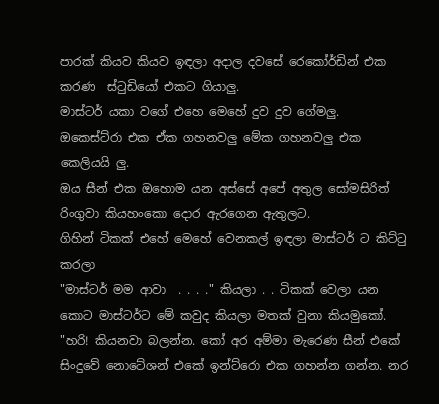පාරක් කියව කියව ඉඳලා අදාල දවසේ රෙකෝර්ඩින් එක කරණ  ස්ටුඩියෝ එකට ගියාලු.
මාස්ටර් යකා වගේ එහෙ මෙහේ දුව දුව ගේමලු.
ඔකෙස්ට්රා එක ඒක ගහනවලු මේක ගහනවලු එක කෙලියයි ලු.
ඔය සීන් එක ඔහොම යන අස්සේ අපේ අතුල සෝමසිරිත් රිංගුවා කියහංකො දොර ඇරගෙන ඇතුලට.
ගිහින් ටිකක් එහේ මෙහේ වෙනකල් ඉඳලා මාස්ටර් ට කිට්ටු කරලා
"මාස්ටර් මම ආවා  . . . ." කියලා . . ටිකක් වෙලා යන කොට මාස්ටර්ට මේ කවුද කියලා මතක් වුනා කියමුකෝ.
"හරි! කියනවා බලන්න. කෝ අර අම්මා මැරෙණ සීන් එකේ සිංදුවේ නොටේශන් එකේ ඉන්ට්රො එක ගහන්න ගන්න. නර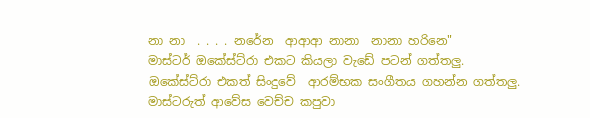නා නා  . . . . නරේන  ආආආ නානා  නානා හරිනෙ"
මාස්ටර් ඔකේස්ට්රා එකට කියලා වැඩේ පටන් ගත්තලු.
ඔකේස්ට්රා එකත් සිංදුවේ  ආරම්භක සංගීතය ගහන්න ගත්තලු.
මාස්ටරුත් ආවේස වෙච්ච කපුවා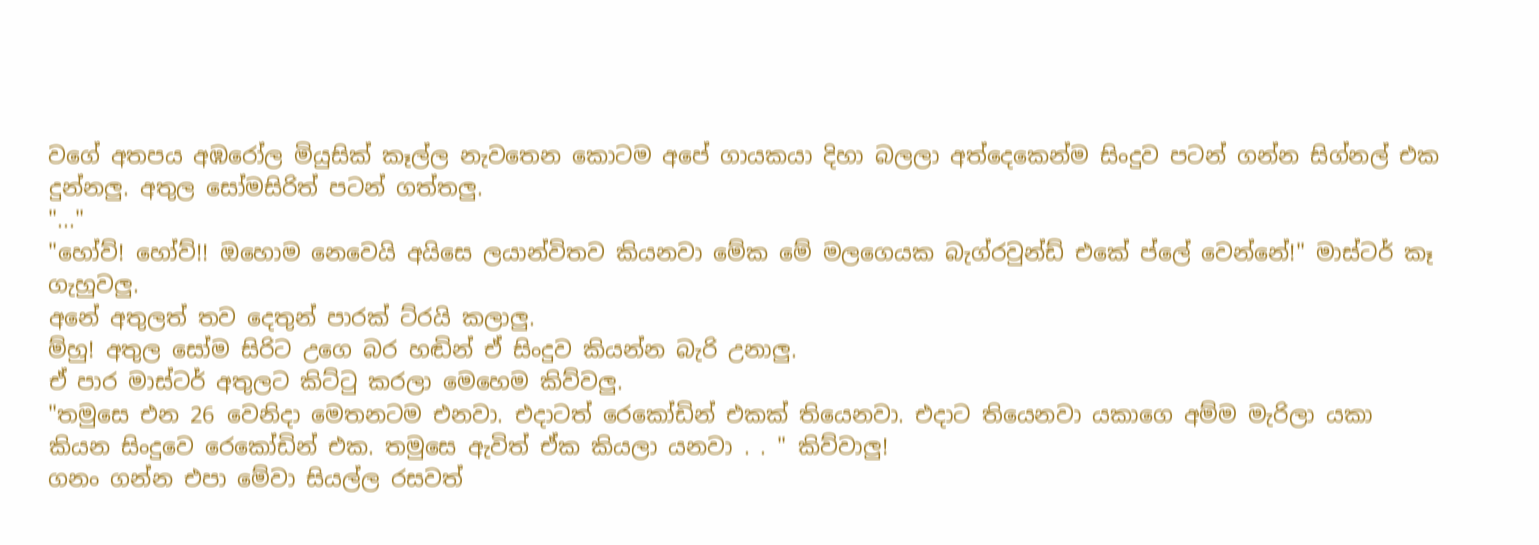වගේ අතපය අඹරෝල මියුසික් කෑල්ල නැවතෙන කොටම අපේ ගායකයා දිහා බලලා අත්දෙකෙන්ම සිංදුව පටන් ගන්න සිග්නල් එක දුන්නලු. අතුල සෝමසිරිත් පටන් ගත්තලු.
"..."
"හෝව්! හෝව්!! ඔහොම නෙවෙයි අයිසෙ ලයාන්විතව කියනවා මේක මේ මලගෙයක බැග්රවුන්ඩ් එකේ ප්ලේ වෙන්නේ!" මාස්ටර් කෑ ගැහුවලු.
අනේ අතුලත් තව දෙතුන් පාරක් ට්රයි කලාලු.
ම්හු! අතුල සෝම සිරිට උගෙ බර හඬින් ඒ සිංදුව කියන්න බැරි උනාලු.
ඒ පාර මාස්ටර් අතුලට කිට්ටු කරලා මෙහෙම කිව්වලු.
"තමුසෙ එන 26 වෙනිදා මෙතනටම එනවා. එදාටත් රෙකෝඩින් එකක් තියෙනවා. එදාට තියෙනවා යකාගෙ අම්ම මැරිලා යකා කියන සිංදුවෙ රෙකෝඩින් එක. තමුසෙ ඇවිත් ඒක කියලා යනවා . . " කිව්වාලු!
ගනං ගන්න එපා මේවා සියල්ල රසවත්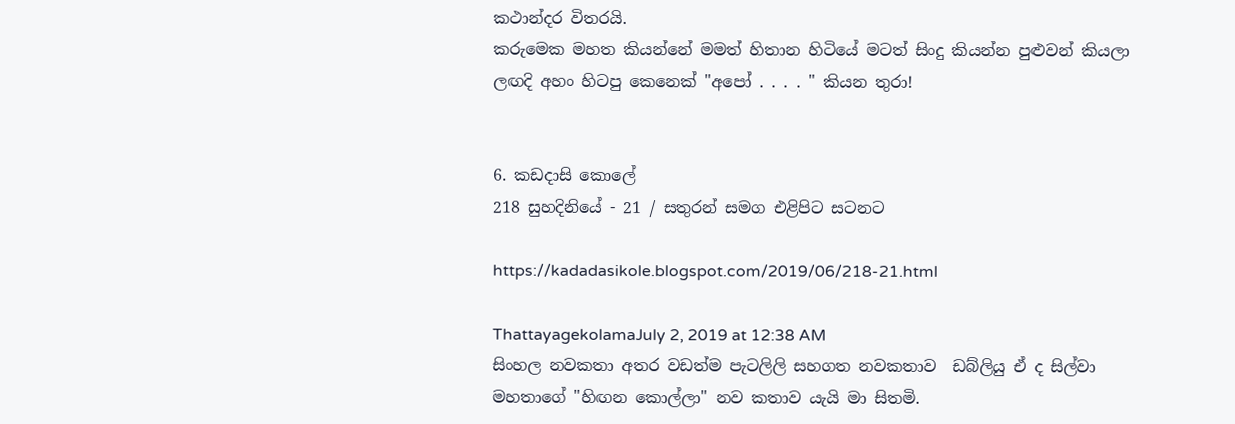කථාන්දර විතරයි.
කරුමෙක මහත කියන්නේ මමත් හිතාන හිටියේ මටත් සිංදු කියන්න පුළුවන් කියලා ලඟදි අහං හිටපු කෙනෙක් "අපෝ . . . . " කියන තුරා!


6. කඩදාසි කොලේ
218 සුහදිනියේ - 21 / සතුරන් සමග එළිපිට සටනට

https://kadadasikole.blogspot.com/2019/06/218-21.html

ThattayagekolamaJuly 2, 2019 at 12:38 AM
සිංහල නවකතා අතර වඩත්ම පැටලිලි සහගත නවකතාව  ඩබ්ලියු ඒ ද සිල්වා මහතාගේ "හිඟන කොල්ලා" නව කතාව යැයි මා සිතමි.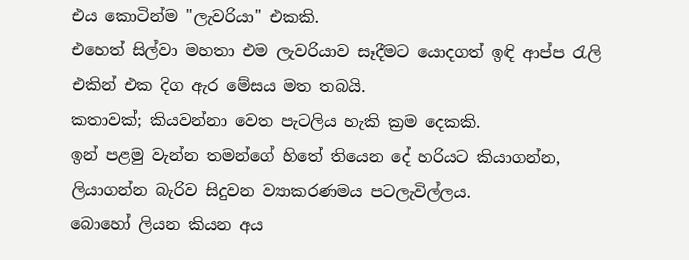එය කොටින්ම "ලැවරියා" එකකි.
එහෙත් සිල්වා මහතා එම ලැවරියාව සෑදීමට යොදගත් ඉඳි ආප්ප රැලි එකින් එක දිග ඇර මේසය මත තබයි.
කතාවක්; කියවන්නා වෙත පැටලිය හැකි ක්‍රම දෙකකි.
ඉන් පළමු වැන්න තමන්ගේ හිතේ තියෙන දේ හරියට කියාගන්න, ලියාගන්න බැරිව සිදුවන ව්‍යාකරණමය පටලැවිල්ලය.
බොහෝ ලියන කියන අය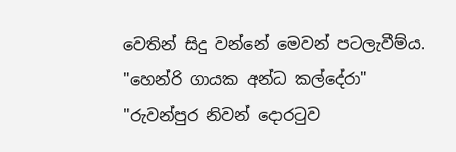වෙතින් සිදු වන්නේ මෙවන් පටලැවීම්ය.
"හෙන්රි ගායක අන්ධ කල්දේරා"
"රුවන්පුර නිවන් දොරටුව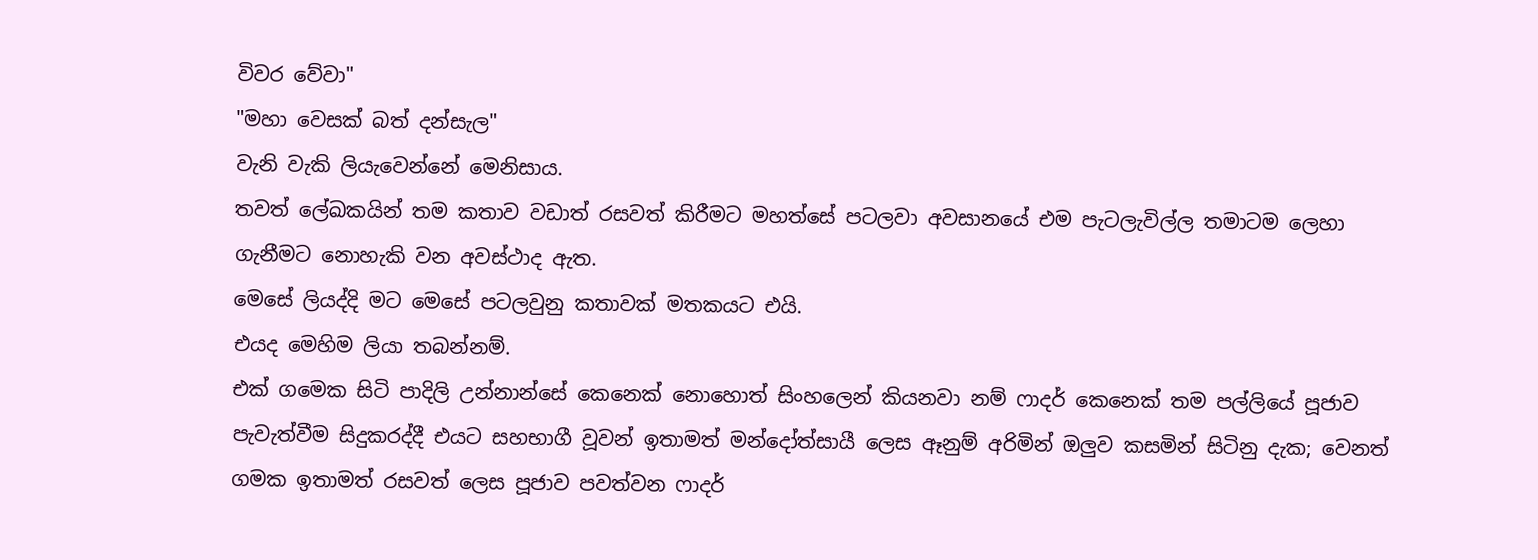විවර වේවා"
"මහා වෙසක් බත් දන්සැල"
වැනි වැකි ලියැවෙන්නේ මෙනිසාය.
තවත් ලේඛකයින් තම කතාව වඩාත් රසවත් කිරීමට මහත්සේ පටලවා අවසානයේ එම පැටලැවිල්ල තමාටම ලෙහා ගැනීමට නොහැකි වන අවස්ථාද ඇත.
මෙසේ ලියද්දි මට මෙසේ පටලවුනු කතාවක් මතකයට එයි.
එයද මෙහිම ලියා තබන්නම්.
එක් ගමෙක සිටි පාදිලි උන්නාන්සේ කෙනෙක් නොහොත් සිංහලෙන් කියනවා නම් ෆාදර් කෙනෙක් තම පල්ලියේ පූජාව පැවැත්වීම සිදුකරද්දී එයට සහභාගී වූවන් ඉතාමත් මන්දෝත්සායී ලෙස ඈනුම් අරිමින් ඔලුව කසමින් සිටිනු දැක; වෙනත් ගමක ඉතාමත් රසවත් ලෙස පූජාව පවත්වන ෆාදර්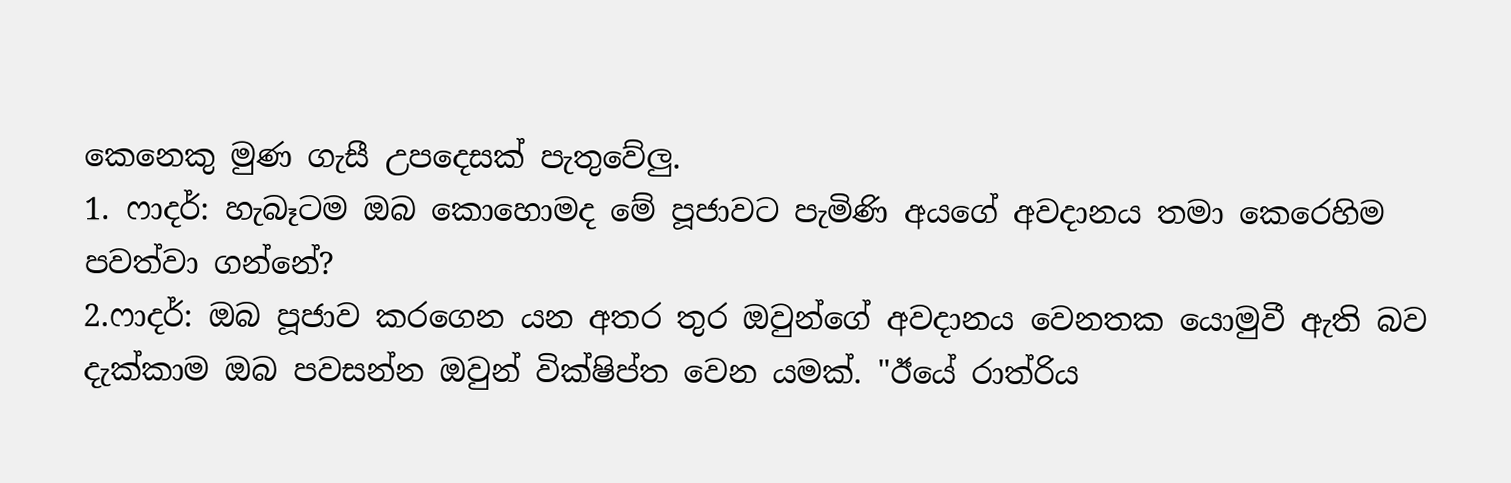කෙනෙකු මුණ ගැසී උපදෙසක් පැතුවේලු.
1. ෆාදර්: හැබෑටම ඔබ කොහොමද මේ පූජාවට පැමිණි අයගේ අවදානය තමා කෙරෙහිම පවත්වා ගන්නේ?
2.ෆාදර්: ඔබ පූජාව කරගෙන යන අතර තුර ඔවුන්ගේ අවදානය වෙනතක යොමුවී ඇති බව දැක්කාම ඔබ පවසන්න ඔවුන් වික්ෂිප්ත වෙන යමක්. "ඊයේ රාත්රිය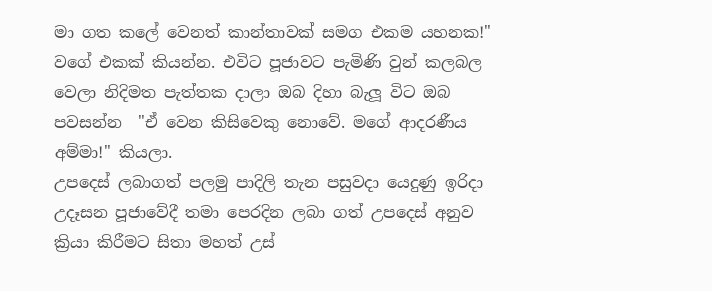මා ගත කලේ වෙනත් කාන්තාවක් සමග එකම යහනක!" වගේ එකක් කියන්න. එවිට පූජාවට පැමිණි වුන් කලබල වෙලා නිදිමත පැත්තක දාලා ඔබ දිහා බැලූ විට ඔබ පවසන්න  "ඒ වෙන කිසිවෙකු නොවේ. මගේ ආදරණීය අම්මා!" කියලා.
උපදෙස් ලබාගත් පලමු පාදිලි තැන පසුවදා යෙදුණු ඉරිදා උදෑසන පූජාවේදී තමා පෙරදින ලබා ගත් උපදෙස් අනුව ක්‍රියා කිරීමට සිතා මහත් උස්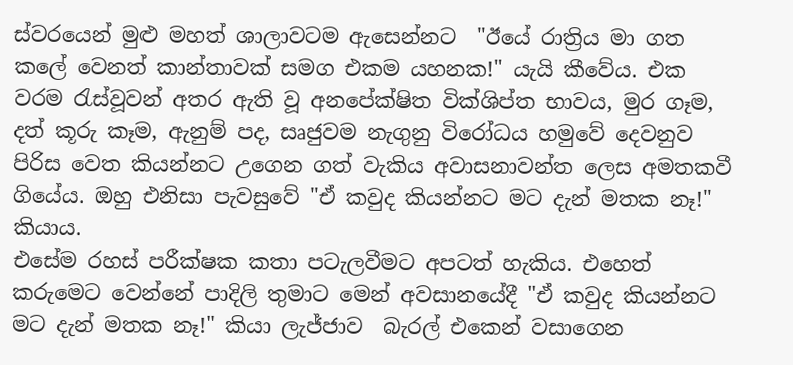ස්වරයෙන් මුළු මහත් ශාලාවටම ඇසෙන්නට  "ඊයේ රාත්‍රිය මා ගත කලේ වෙනත් කාන්තාවක් සමග එකම යහනක!" යැයි කීවේය. එක වරම රැස්වූවන් අතර ඇති වූ අනපේක්ෂිත වික්ශිප්ත භාවය, මුර ගෑම, දත් කූරු කෑම, ඇනුම් පද, සෘජුවම නැගුනු විරෝධය හමුවේ දෙවනුව පිරිස වෙත කියන්නට උගෙන ගත් වැකිය අවාසනාවන්ත ලෙස අමතකවී ගියේය. ඔහු එනිසා පැවසුවේ "ඒ කවුද කියන්නට මට දැන් මතක නෑ!" කියාය.
එසේම රහස් පරීක්ෂක කතා පටැලවීමට අපටත් හැකිය. එහෙත් කරුමෙට වෙන්නේ පාදිලි තුමාට මෙන් අවසානයේදී "ඒ කවුද කියන්නට මට දැන් මතක නෑ!" කියා ලැජ්ජාව  බැරල් එකෙන් වසාගෙන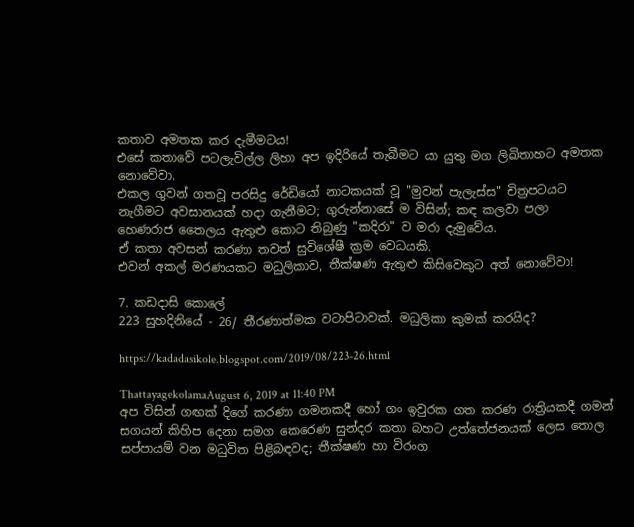කතාව අමතක කර දැමීමටය!
එසේ කතාවේ පටලැවිල්ල ලිහා අප ඉදිරියේ තැබීමට යා යුතු මග ලිඛිතාහට අමතක නොවේවා.
එකල ගුවන් ගතවූ පරසිදු රේඩියෝ නාටකයක් වූ "මුවන් පැලැස්ස" චිත්‍රපටයට නැගීමට අවසානයක් හදා ගැනීමට; ගුරුන්නාසේ ම විසින්; කඳ කලවා පලා  හෙණරාජ තෛලය ඇතුළු කොට තිබුණු "කදිරා" ව මරා දැමුවේය.
ඒ කතා අවසන් කරණා තවත් සුවිශේෂී ක්‍රම වෙධයකි.
එවන් අකල් මරණයකට මධුලිකාව, තීක්ෂණ ඇතුළු කිසිවෙකුට අත් නොවේවා!

7. කඩදාසි කොලේ
223 සුහදිනියේ - 26/ තීරණාත්මක වටාපිටාවක්. මධුලිකා කුමක් කරයිද?

https://kadadasikole.blogspot.com/2019/08/223-26.html

ThattayagekolamaAugust 6, 2019 at 11:40 PM
අප විසින් ගඟක් දිගේ කරණා ගමනකදී හෝ ගං ඉවුරක ගත කරණ රාත්‍රියකදී ගමන් සගයන් කිහිප දෙනා සමග කෙරෙණ සුන්දර කතා බහට උත්තේජනයක් ලෙස තොල සප්පායම් වන මධුවිත පිළිබඳවද; තීක්ෂණ හා විරංග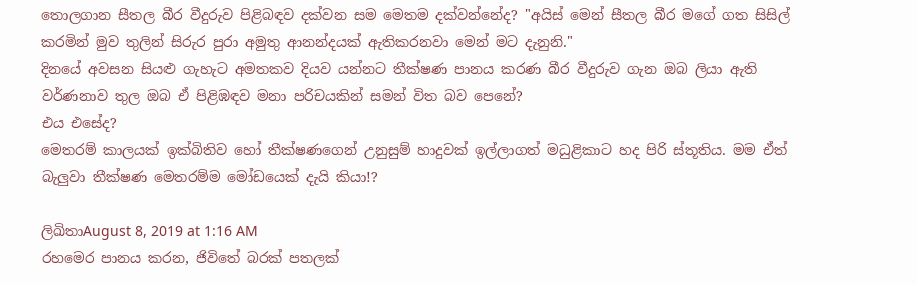තොලගාන සීතල බීර වීදුරුව පිළිබඳව දක්වන සම මෙතම දක්වන්නේද? "අයිස් මෙන් සීතල බීර මගේ ගත සිසිල් කරමින් මුව තුලින් සිරුර පුරා අමුතු ආනන්දයක් ඇතිකරනවා මෙන් මට දැනුනි."
දිනයේ අවසන සියළු ගැහැට අමතකව දියව යන්නට තීක්ෂණ පානය කරණ බීර වීදුරුව ගැන ඔබ ලියා ඇති වර්ණනාව තුල ඔබ ඒ පිළිඹඳව මනා පරිචයකින් සමන් විත බව පෙනේ?
එය එසේද?
මෙතරම් කාලයක් ඉක්බිතිව හෝ තීක්ෂණගෙන් උනුසුම් හාදුවක් ඉල්ලාගත් මධුළිකාට හද පිරි ස්තූතිය. මම ඒත් බැලුවා තීක්ෂණ මෙතරම්ම මෝඩයෙක් දැයි කියා!?

ලිඛිතාAugust 8, 2019 at 1:16 AM
රහමෙර පානය කරන, ජිවිතේ බරක් පතලක්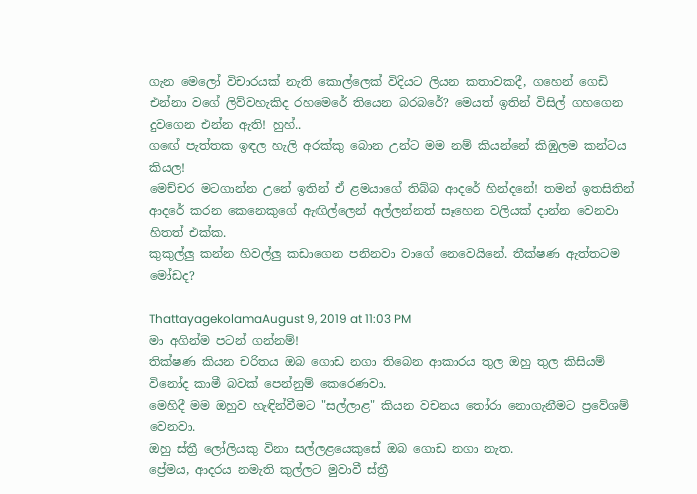ගැන මෙලෝ විචාරයක් නැති කොල්ලෙක් විදියට ලියන කතාවකදී, ගහෙන් ගෙඩි එන්නා වගේ ලිව්වහැකිද රහමෙරේ තියෙන බරබරේ? මෙයත් ඉතින් විසිල් ගහගෙන දුවගෙන එන්න ඇති! හුහ්..
ගඟේ පැත්තක ඉඳල හැලි අරක්කු බොන උන්ට මම නම් කියන්නේ කිඹුලම කන්ටය කියල!
මෙච්චර මටගාන්න උනේ ඉතින් ඒ ළමයාගේ තිබ්බ ආදරේ හින්දනේ! තමන් ඉතසිතින් ආදරේ කරන කෙනෙකුගේ ඇඟිල්ලෙන් අල්ලන්නත් සෑහෙන වලියක් දාන්න වෙනවා හිතත් එක්ක.
කුකුල්ලු කන්න හිවල්ලු කඩාගෙන පනිනවා වාගේ නෙවෙයිනේ. තීක්ෂණ ඇත්තටම මෝඩද?

ThattayagekolamaAugust 9, 2019 at 11:03 PM
මා අගින්ම පටන් ගන්නම්!
තික්ෂණ කියන චරිතය ඔබ ගොඩ නගා තිබෙන ආකාරය තුල ඔහු තුල කිසියම් විනෝද කාමී බවක් පෙන්නුම් කෙරෙණවා.
මෙහිදී මම ඔහුව හැඳින්වීමට "සල්ලාළ" කියන වචනය තෝරා නොගැනීමට ප්‍රවේශම් වෙනවා.
ඔහු ස්ත්‍රී ලෝලියකු විනා සල්ලළයෙකුසේ ඔබ ගොඩ නගා නැත.
ප්‍රේමය, ආදරය නමැති කුල්ලට මුවාවී ස්ත්‍රී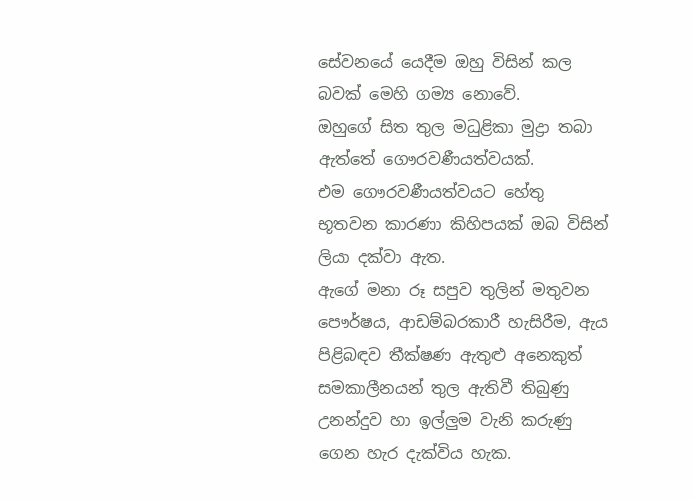සේවනයේ යෙදීම ඔහු විසින් කල බවක් මෙහි ගම්‍ය නොවේ.
ඔහුගේ සිත තුල මධුළිකා මුද්‍රා තබා ඇත්තේ ගෞරවණීයත්වයක්.
එම ගෞරවණීයත්වයට හේතු භූතවන කාරණා කිහිපයක් ඔබ විසින් ලියා දක්වා ඇත.
ඇගේ මනා රූ සපුව තුලින් මතුවන පෞර්ෂය, ආඩම්බරකාරී හැසිරීම, ඇය පිළිබඳව තීක්ෂණ ඇතුළු අනෙකුත් සමකාලීනයන් තුල ඇතිවී තිබුණු උනන්දුව හා ඉල්ලුම වැනි කරුණු ගෙන හැර දැක්විය හැක.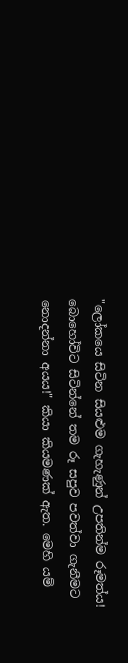"ලෝකයෙ සිටින සියළුම ගැහැණුන් උපතින්ම රූමත්ය!
බොහෝවිට සිටින්නේ තම රූ සපුව පවත්වා ගැනීමට නොදන්නා අයය!" කියා කියමණක් ඇත. මෙහි යම්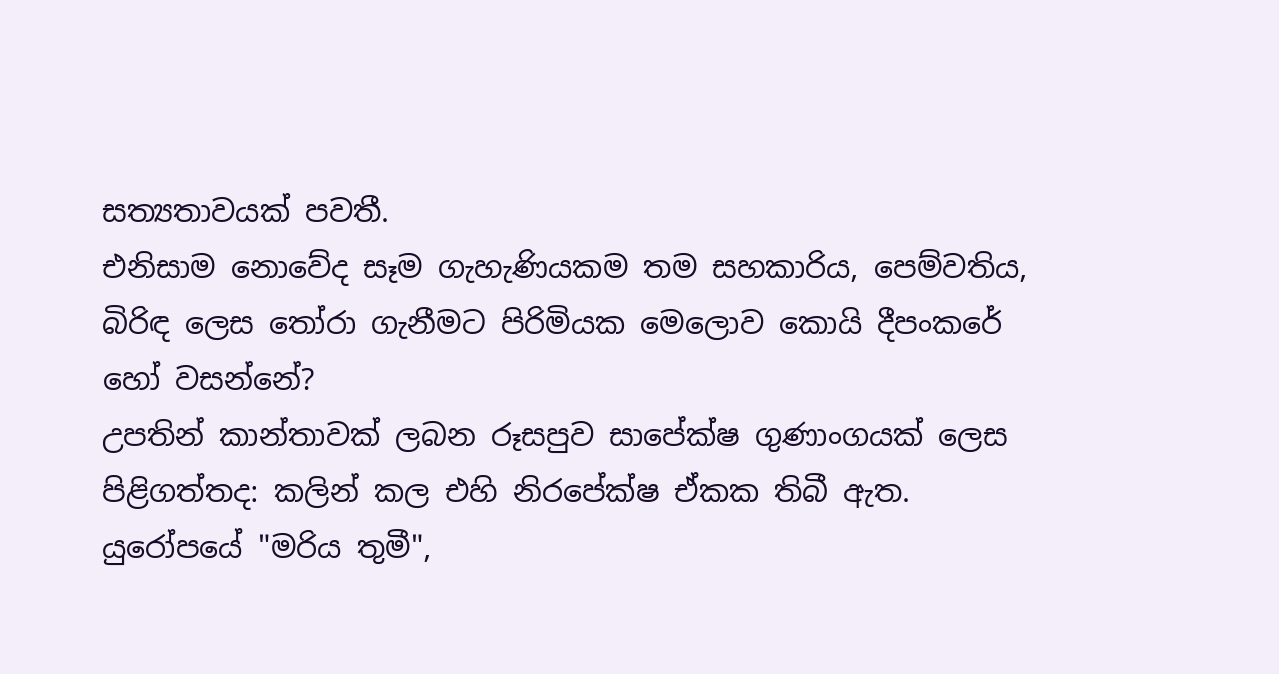සත්‍යතාවයක් පවතී.
එනිසාම නොවේද සෑම ගැහැණියකම තම සහකාරිය, පෙම්වතිය, බිරිඳ ලෙස තෝරා ගැනීමට පිරිමියක මෙලොව කොයි දීපංකරේ හෝ වසන්නේ?
උපතින් කාන්තාවක් ලබන රූසපුව සාපේක්ෂ ගුණාංගයක් ලෙස පිළිගත්තද: කලින් කල එහි නිරපේක්ෂ ඒකක තිබී ඇත.
යුරෝපයේ "මරිය තුමී",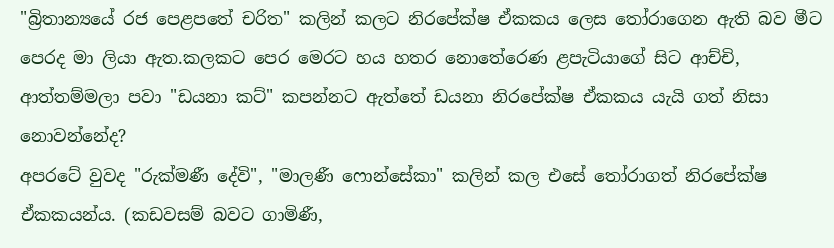"බ්‍රිතාන්‍යයේ රජ පෙළපතේ චරිත" කලින් කලට නිරපේක්ෂ ඒකකය ලෙස තෝරාගෙන ඇති බව මීට පෙරද මා ලියා ඇත.කලකට පෙර මෙරට හය හතර නොතේරෙණ ළපැටියාගේ සිට ආච්චි, ආත්තම්මලා පවා "ඩයනා කට්" කපන්නට ඇත්තේ ඩයනා නිරපේක්ෂ ඒකකය යැයි ගත් නිසා නොවන්නේද?
අපරටේ වුවද "රුක්මණී දේවි", "මාලණී ෆොන්සේකා" කලින් කල එසේ තෝරාගත් නිරපේක්ෂ ඒකකයන්ය. (කඩවසම් බවට ගාමිණී,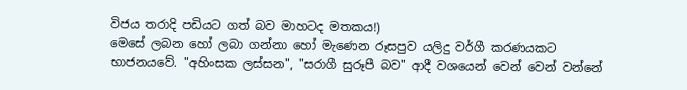විජය තරාදි පඩියට ගත් බව මාහටද මතකය!)
මෙසේ ලබන හෝ ලබා ගන්නා හෝ මැණෙන රූසපුව යලිදු වර්ගී කරණයකට භාජනයවේ. "අහිංසක ලස්සන", "සරාගී සුරූපී බව" ආදී වශයෙන් වෙන් වෙන් වන්නේ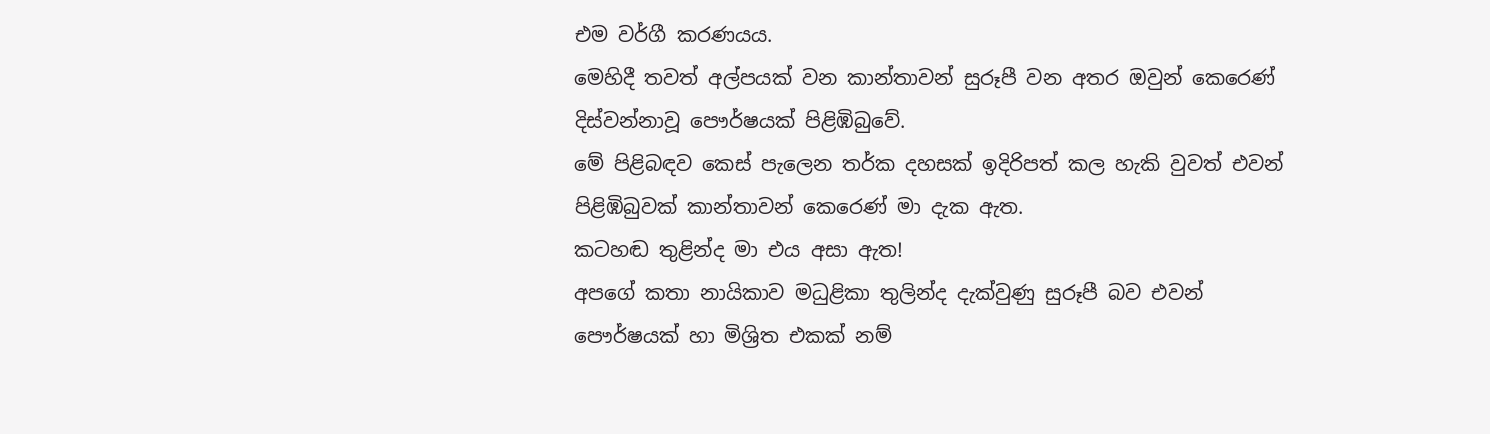එම වර්ගී කරණයය.
මෙහිදී තවත් අල්පයක් වන කාන්තාවන් සුරූපී වන අතර ඔවුන් කෙරෙණ් දිස්වන්නාවූ පෞර්ෂයක් පිළිඹිබුවේ.
මේ පිළිබඳව කෙස් පැලෙන තර්ක දහසක් ඉදිරිපත් කල හැකි වුවත් එවන් පිළිඹිබුවක් කාන්තාවන් කෙරෙණ් මා දැක ඇත.
කටහඬ තුළින්ද මා එය අසා ඇත!
අපගේ කතා නායිකාව මධුළිකා තුලින්ද දැක්වුණු සුරූපී බව එවන් පෞර්ෂයක් හා මිශ්‍රිත එකක් නම්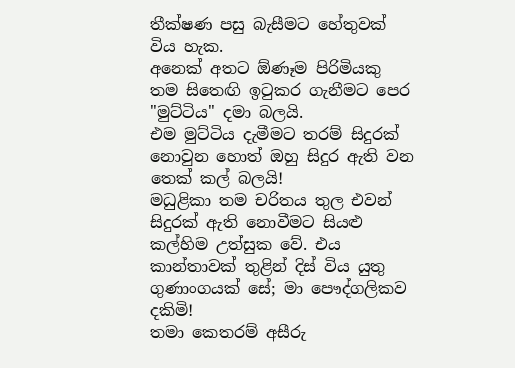තීක්ෂණ පසු බැසීමට හේතුවක් විය හැක.
අනෙක් අතට ඕණෑම පිරිමියකු තම සිතෙඟි ඉටුකර ගැනීමට පෙර "මුට්ටිය" දමා බලයි.
එම මුට්ටිය දැමීමට තරම් සිදුරක් නොවුන හොත් ඔහු සිදුර ඇති වන තෙක් කල් බලයි!
මධුළිකා තම චරිතය තුල එවන් සිදුරක් ඇති නොවීමට සියළු කල්හිම උත්සුක වේ. එය කාන්තාවක් තුළින් දිස් විය යුතු ගුණාංගයක් සේ; මා පෞද්ගලිකව දකිමි!
තමා කෙතරම් අසීරු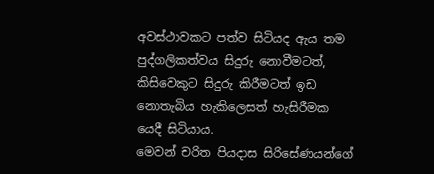අවස්ථාවකට පත්ව සිටියද ඇය තම පුද්ගලිකත්වය සිදුරු නොවීමටත්, කිසිවෙකුට සිදුරු කිරීමටත් ඉඩ නොතැබිය හැකිලෙසත් හැසිරීමක යෙදී සිටියාය.
මෙවන් චරිත පියදාස සිරිසේණයන්ගේ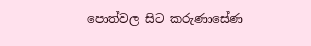පොත්වල සිට කරුණාසේණ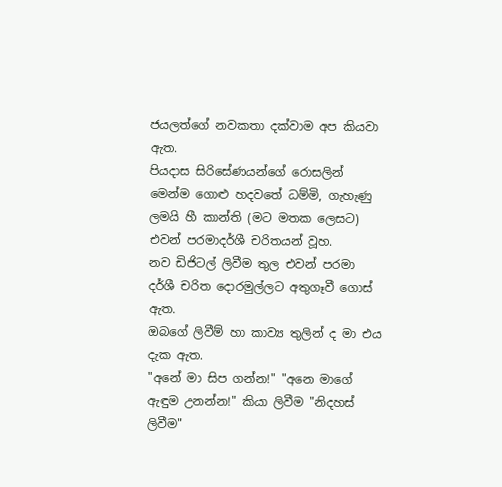ජයලත්ගේ නවකතා දක්වාම අප කියවා ඇත.
පියදාස සිරිසේණයන්ගේ රොසලින් මෙන්ම ගොළු හදවතේ ධම්මි, ගැහැණු ලමයි හී කාන්ති (මට මතක ලෙසට) එවන් පරමාදර්ශී චරිතයන් වූහ.
නව ඩිජිටල් ලිවීම තුල එවන් පරමා දර්ශී චරිත දොරමුල්ලට අතුගෑවී ගොස් ඇත.
ඔබගේ ලිවීම් හා කාව්‍ය තුලින් ද මා එය දැක ඇත.
"අනේ මා සිප ගන්න!" "අනෙ මාගේ ඇඳුම උනන්න!" කියා ලිවීම "නිදහස් ලිවීම"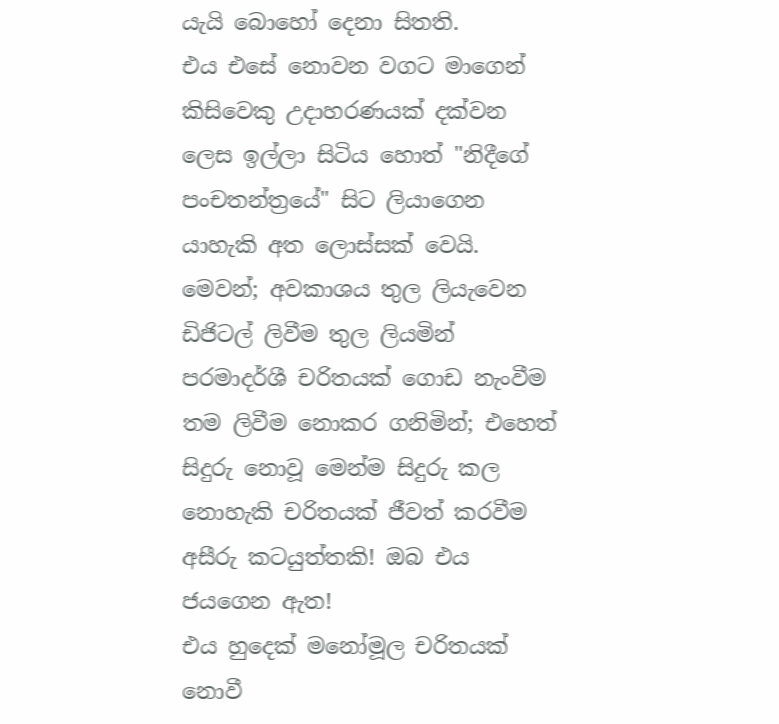යැයි බොහෝ දෙනා සිතති.
එය එසේ නොවන වගට මාගෙන් කිසිවෙකු උදාහරණයක් දක්වන ලෙස ඉල්ලා සිටිය හොත් "නිදීගේ පංචතන්ත්‍රයේ" සිට ලියාගෙන යාහැකි අත ලොස්සක් වෙයි.
මෙවන්; අවකාශය තුල ලියැවෙන ඩිජිටල් ලිවීම තුල ලියමින් පරමාදර්ශී චරිතයක් ගොඩ නැංවීම තම ලිවීම නොකර ගනිමින්; එහෙත් සිදුරු නොවූ මෙන්ම සිදුරු කල නොහැකි චරිතයක් ජීවත් කරවීම අසීරු කටයුත්තකි! ඔබ එය ජයගෙන ඇත!
එය හුදෙක් මනෝමූල චරිතයක් නොවී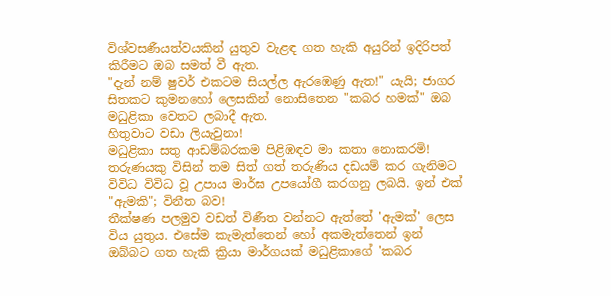විශ්වසණීයත්වයකින් යුතුව වැළඳ ගත හැකි අයුරින් ඉදිරිපත් කිරීමට ඔබ සමත් වී ඇත.
"දැන් නම් ෂුවර් එකටම සියල්ල ඇරඹෙණු ඇත!" යැයි; ජාගර සිතකට කුමනහෝ ලෙසකින් නොසිතෙන "කබර හමක්" ඔබ මධුළිකා වෙතට ලබාදී ඇත.
හිතුවාට වඩා ලියැවුනා!
මධුළිකා සතු ආඩම්බරකම පිළිඹඳව මා කතා නොකරමි!
තරුණයකු විසින් තම සිත් ගත් තරුණිය දඩයම් කර ගැනිමට විවිධ විවිධ වූ උපාය මාර්ඝ උපයෝගී කරගනු ලබයි. ඉන් එක් "ඇමකි"; විනීත බව!
තීක්ෂණ පලමුව වඩත් විණීත වන්නට ඇත්තේ 'ඇමක්' ලෙස විය යුතුය. එසේම කැමැත්තෙන් හෝ අකමැත්තෙන් ඉන් ඔබ්බට ගත හැකි ක්‍රියා මාර්ගයක් මධුළිකාගේ 'කබර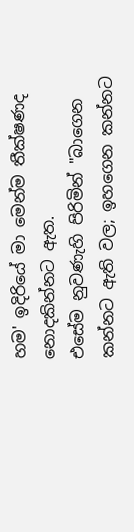හම' ඉදිරියේ මා මෙන්ම තීක්ෂණද නොදකින්නට ඇත.
එසේම නුවණැහි පිරිමින් "බාගෙන කන්නට ඇති වල; ඉහගෙන කන්නට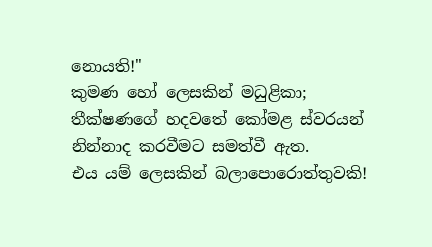නොයති!"
කුමණ හෝ ලෙසකින් මධුළිකා; තීක්ෂණගේ හදවතේ කෝමළ ස්වරයන් නින්නාද කරවීමට සමත්වී ඇත.
එය යම් ලෙසකින් බලාපොරොත්තුවකි!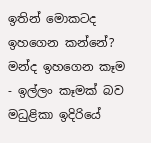ඉතින් මොකටද ඉහගෙන කන්නේ?
මන්ද ඉහගෙන කෑම - ඉල්ලං කෑමක් බව මධුළිකා ඉදිරියේ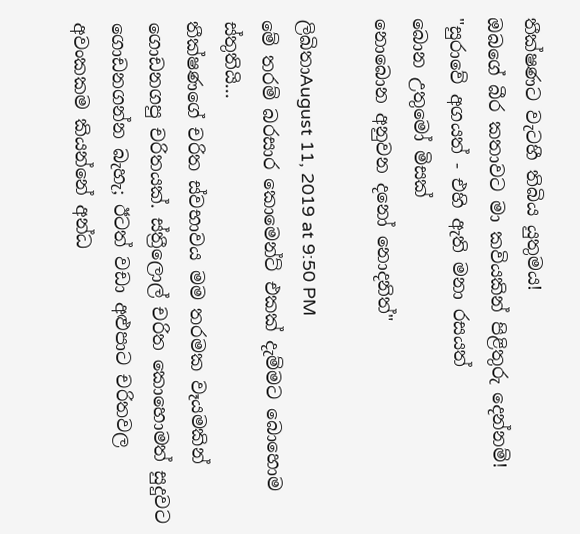තීක්ෂණට වැටහී තිබිය යුතුමය!
ඔබගේ බීර කතාවට මා කවියකින් පිළිතුරු දෙන්නම්!
"සුරාවේ අගයත් - එහි ඇති මනා රසයත්
බොන උතුමෝ මිසක්
නොබොන අනුවන දනෝ නොදනිත්"

ලිඛිතාAugust 11, 2019 at 9:50 PM
මේ තරම් බරසාර කොමෙන්ට් එකක් දැම්මට බොහොම ස්තුතියි...
තීක්ෂණගේ චරිත ස්වභාවය මම තරමක වෑයමකින් ගොඩනගපු චරිතයක්. ස්ත්‍රීලොල් චරිත කොහොමත් සුදුවට ගොඩනගන්න බැහැ; ඊටත් වඩා අළුපාට චරිතවල අවංකකම කියන්නේ අන්ධ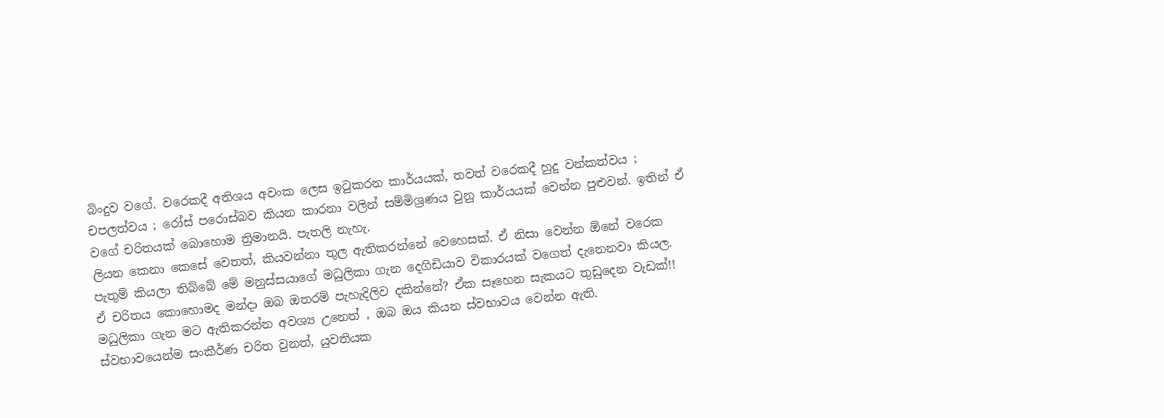බිංදුව වගේ. වරෙකදී අතිශය අවංක ලෙස ඉටුකරන කාර්යයක්, තවත් වරෙකදී හුදු වන්කත්වය ; චපලත්වය ; රෝස් පරොස්බව කියන කාරනා වලින් සම්මිශ්‍රණය වුනු කාර්යයක් වෙන්න පුළුවන්. ඉතින් ඒ වගේ චරිතයක් බොහොම ත්‍රිමානයි. පැතලි නැහැ.
ලියන කෙනා කෙසේ වෙතත්, කියවන්නා තුල ඇතිකරන්නේ වෙහෙසක්. ඒ නිසා වෙන්න ඕනේ වරෙක පැතුම් කියලා තිබ්බේ මේ මනුස්සයාගේ මධුලිකා ගැන දෙගිඩියාව විකාරයක් වගෙත් දැනෙනවා කියල.
ඒ චරිතය කොහොමද මන්දා ඔබ ඔතරම් පැහැදිලිව දකින්නේ? ඒක සෑහෙන සැකයට තුඩුදෙන වැඩක්!!
මධුලිකා ගැන මට ඇතිකරන්න අවශ්‍ය උනෙත් , ඔබ ඔය කියන ස්වභාවය වෙන්න ඇති.
ස්වභාවයෙන්ම සංකීර්ණ චරිත වුනත්, යුවතියක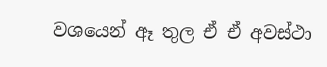වශයෙන් ඈ තුල ඒ ඒ අවස්ථා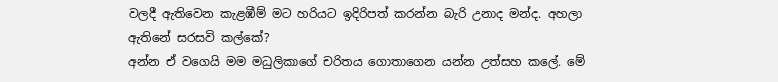වලදී ඇතිවෙන කැළඹීම් මට හරියට ඉදිරිපත් කරන්න බැරි උනාද මන්ද. අහලා ඇතිනේ සරසවි කල්කේ?
අන්න ඒ වගෙයි මම මධුලිකාගේ චරිතය ගොතාගෙන යන්න උත්සහ කලේ. මේ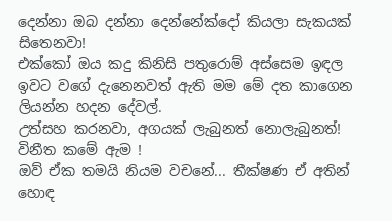දෙන්නා ඔබ දන්නා දෙන්නේක්දෝ කියලා සැකයක් සිතෙනවා!
එක්කෝ ඔය කදු කිනිසි පතුරොම් අස්සෙම ඉඳල ඉවට වගේ දැනෙනවත් ඇති මම මේ දත කාගෙන ලියන්න හදන දේවල්.
උත්සහ කරනවා, අගයක් ලැබුනත් නොලැබුනත්!
විනීත කමේ ඇම !
ඔව් ඒක තමයි නියම වචනේ... තීක්ෂණ ඒ අතින් හොඳ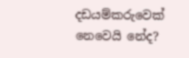දඩයම්කරුවෙක් නෙවෙයි නේද?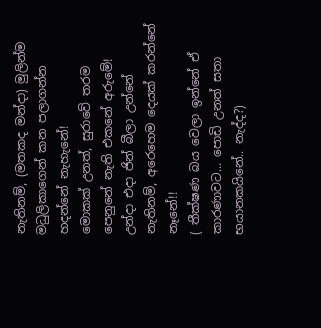නැතිනම්, (මතකද මන්දා) මුලින්ම මධුලිකාගෙන් කන පලාගන්න හදන්නේ නැහැනේ!
මොකක් උනත්, සුරාවේ තරම පෙනුනේ නැති එකනේ අරුමේ!
උන්දා එදා ජින් බීලා උන්නේ නැතිනම්, අරෙහෙම දෙයක් කරන්නේ නෑනේ!!
( තීක්ෂණ බය වෙලා ඉන්නේ ඒ කාරණාවට... පොඩි උනත් සතා භයානකයිනේ.. නැද්ද?)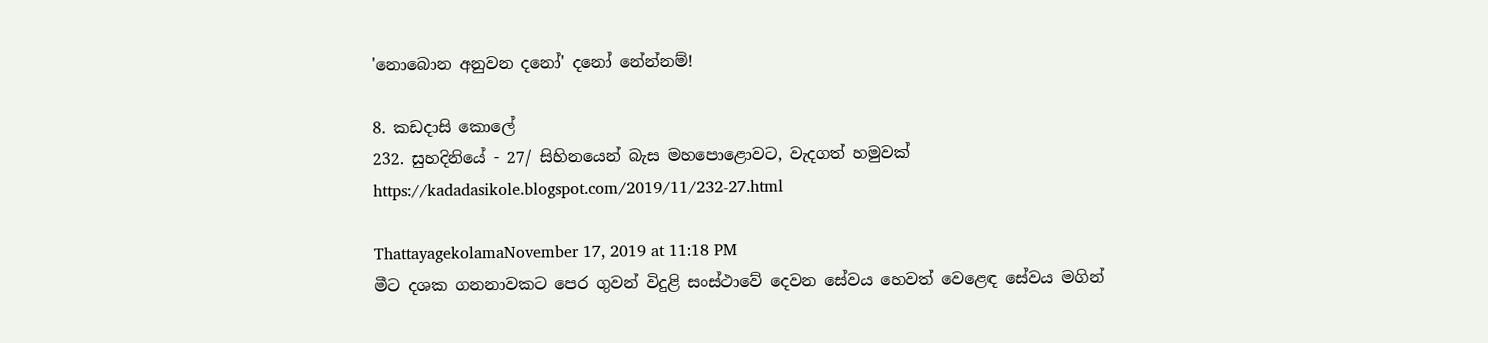'නොබොන අනුවන දනෝ' දනෝ නේන්නම්!

8. කඩදාසි කොලේ
232. සුහදිනියේ - 27/ සිහිනයෙන් බැස මහපොළොවට, වැදගත් හමුවක්
https://kadadasikole.blogspot.com/2019/11/232-27.html

ThattayagekolamaNovember 17, 2019 at 11:18 PM
මීට දශක ගනනාවකට පෙර ගුවන් විදුළි සංස්ථාවේ දෙවන සේවය හෙවත් වෙළෙඳ සේවය මගින්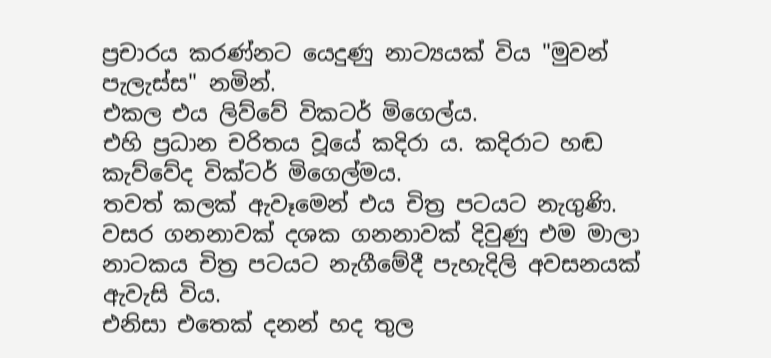ප්‍රචාරය කරණ්නට යෙදුණු නාට්‍යයක් විය "මුවන් පැලැස්ස" නමින්.
එකල එය ලිව්වේ විකටර් මිගෙල්ය.
එහි ප්‍රධාන චරිතය වූයේ කදිරා ය. කදිරාට හඬ කැව්වේද වික්ටර් මිගෙල්මය.
තවත් කලක් ඇවෑමෙන් එය චිත්‍ර පටයට නැගුණි.
වසර ගනනාවක් දශක ගනනාවක් දිවුණු එම මාලා නාටකය චිත්‍ර පටයට නැගීමේදී පැහැදිලි අවසනයක් ඇවැසි විය.
එනිසා එතෙක් දනන් හද තුල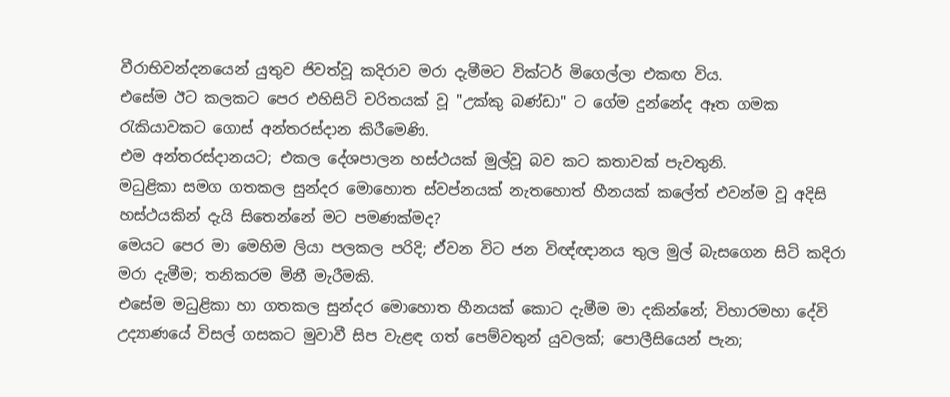වීරාභිවන්දනයෙන් යුතුව ජිවත්වූ කදිරාව මරා දැමීමට වික්ටර් මිගෙල්ලා එකඟ විය.
එසේම ඊට කලකට පෙර එහිසිටි චරිතයක් වූ "උක්කු බණ්ඩා" ට ගේම දුන්නේද ඈත ගමක රැකියාවකට ගොස් අන්තරස්දාන කිරීමෙණි.
එම අන්තරස්දානයට; එකල දේශපාලන හස්ථයක් මුල්වූ බව කට කතාවක් පැවතුනි.
මධුළිකා සමග ගතකල සුන්දර මොහොත ස්වප්නයක් නැතහොත් හීනයක් කලේත් එවන්ම වූ අදිසි හස්ථයකින් දැයි සිතෙන්නේ මට පමණක්මද?
මෙයට පෙර මා මෙහිම ලියා පලකල පරිදි; ඒවන විට ජන විඥ්ඥානය තුල මුල් බැසගෙන සිටි කදිරා මරා දැමීම; තනිකරම මිනී මැරීමකි.
එසේම මධුළිකා හා ගතකල සුන්දර මොහොත හීනයක් කොට දැමීම මා දකින්නේ; විහාරමහා දේවි උද්‍යාණයේ විසල් ගසකට මුවාවී සිප වැළඳ ගත් පෙම්වතුන් යුවලක්; පොලීසියෙන් පැන;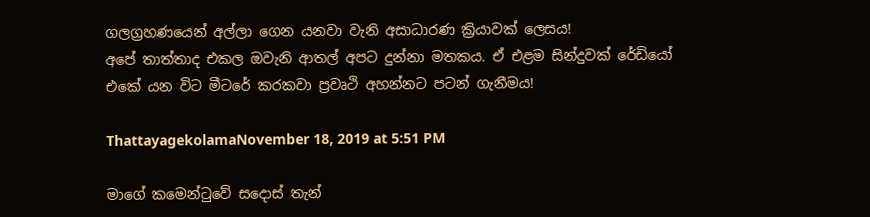ගලග්‍රහණයෙන් අල්ලා ගෙන යනවා වැනි අසාධාරණ ක්‍රියාවක් ලෙසය!
අපේ තාත්තාද එකල ඔවැනි ආතල් අපට දුන්නා මතකය. ඒ එළම සින්දුවක් රේඩියෝ එකේ යන විට මීටරේ කරකවා ප්‍රවෘථි අහන්නට පටන් ගැනීමය!

ThattayagekolamaNovember 18, 2019 at 5:51 PM

මාගේ කමෙන්ටුවේ සදොස් තැන්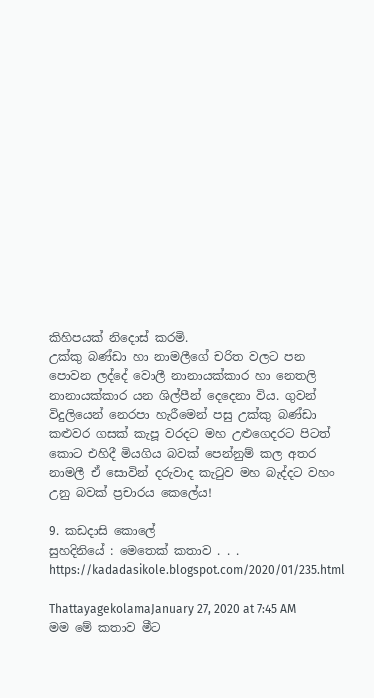කිහිපයක් නිදොස් කරමි.
උක්කු බණ්ඩා හා නාමලීගේ චරිත වලට පන පොවන ලද්දේ වොලී නානායක්කාර හා නෙතලි නානායක්කාර යන ශිල්පීන් දෙදෙනා විය. ගුවන් විදුලියෙන් නෙරපා හැරීමෙන් පසු උක්කු බණ්ඩා කළුවර ගසක් කැපූ වරදට මහ උළුගෙදරට පිටත් කොට එහිදී මියගිය බවක් පෙන්නුම් කල අතර නාමලී ඒ සොවින් දරුවාද කැටුව මහ බැද්දට වහං උනු බවක් ප්‍රචාරය කෙලේය!

9. කඩදාසි කොලේ
සුහදිනියේ : මෙතෙක් කතාව . . .
https://kadadasikole.blogspot.com/2020/01/235.html

ThattayagekolamaJanuary 27, 2020 at 7:45 AM
මම මේ කතාව මීට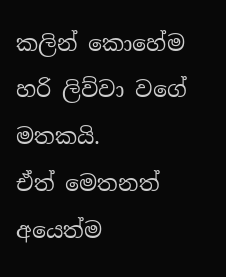කලින් කොහේම හරි ලිව්වා වගේ මතකයි.
ඒත් මෙතනත් අයෙත්ම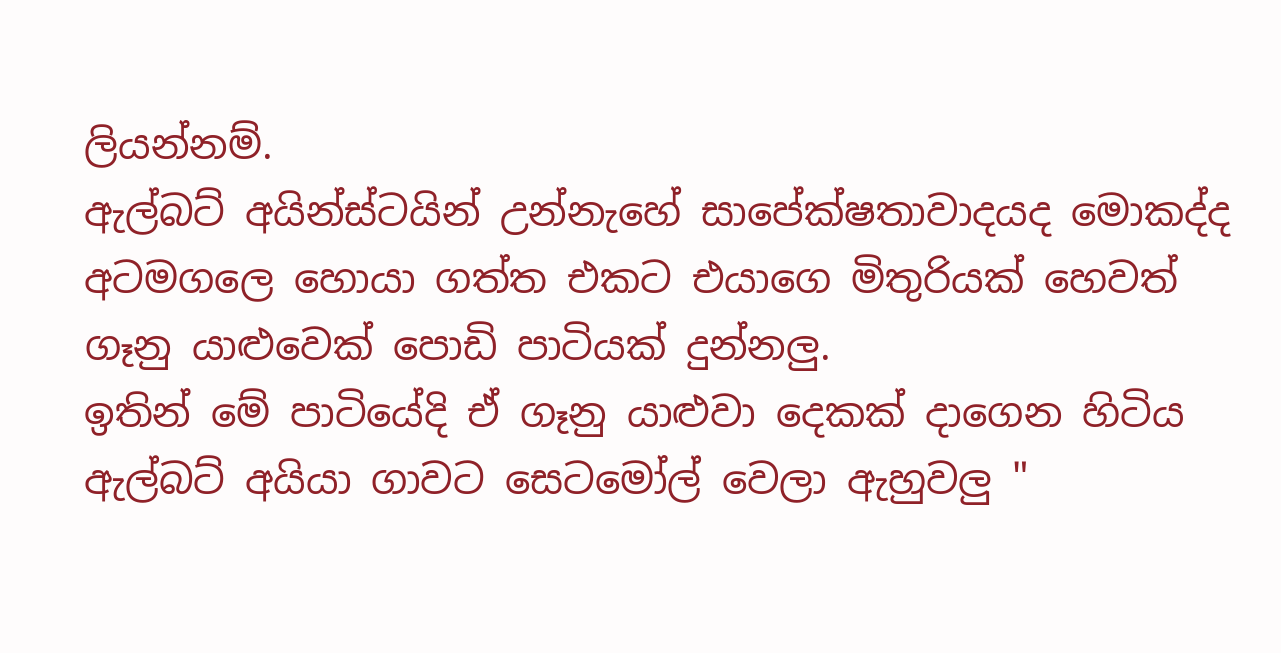ලියන්නම්.
ඇල්බට් අයින්ස්ටයින් උන්නැහේ සාපේක්ෂතාවාදයද මොකද්ද අටමගලෙ හොයා ගත්ත එකට එයාගෙ මිතුරියක් හෙවත් ගෑනු යාළුවෙක් පොඩි පාටියක් දුන්නලු.
ඉතින් මේ පාටියේදි ඒ ගෑනු යාළුවා දෙකක් දාගෙන හිටිය ඇල්බට් අයියා ගාවට සෙටමෝල් වෙලා ඇහුවලු "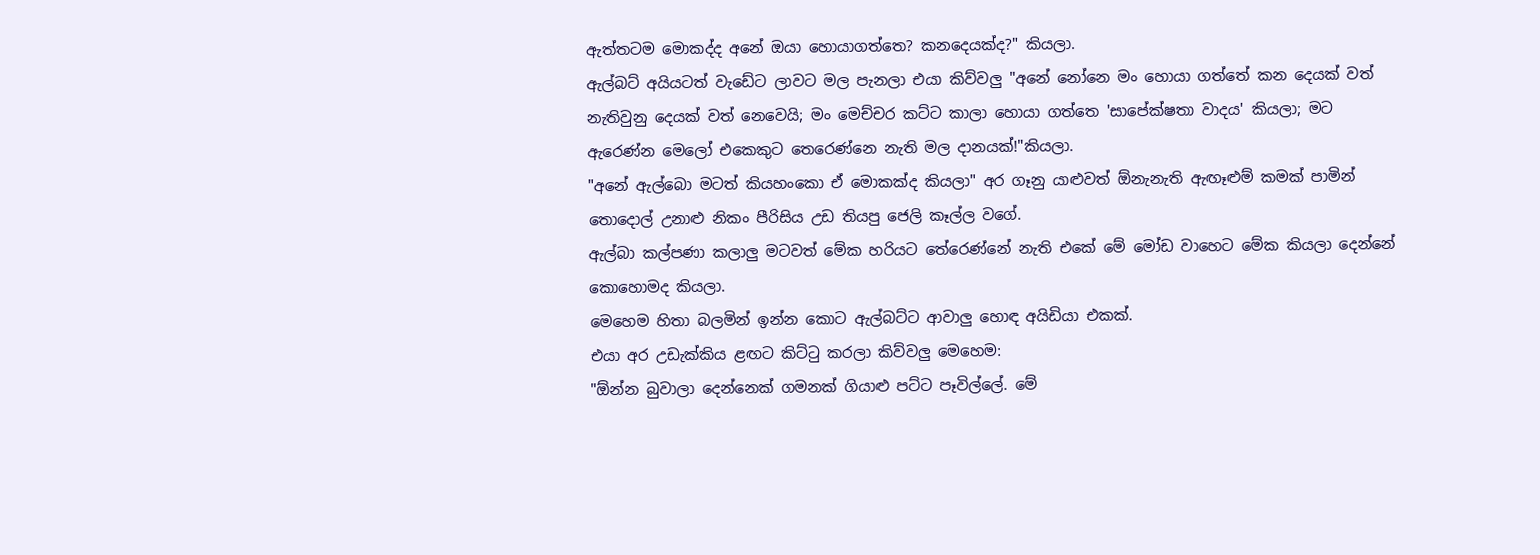ඇත්තටම මොකද්ද අනේ ඔයා හොයාගත්තෙ? කනදෙයක්ද?" කියලා.
ඇල්බට් අයියටත් වැඩේට ලාවට මල පැනලා එයා කිව්වලු "අනේ නෝනෙ මං හොයා ගත්තේ කන දෙයක් වත් නැතිවුනු දෙයක් වත් නෙවෙයි; මං මෙච්චර කට්ට කාලා හොයා ගත්තෙ 'සාපේක්ෂතා වාදය' කියලා; මට ඇරෙණ්න මෙලෝ එකෙකුට තෙරෙණ්නෙ නැති මල දානයක්!"කියලා.
"අනේ ඇල්බො මටත් කියහංකො ඒ මොකක්ද කියලා" අර ගෑනු යාළුවත් ඕනැනැති ඇඟෑළුම් කමක් පාමින් තොදොල් උනාළු නිකං පීරිසිය උඩ තියපු ජෙලි කෑල්ල වගේ.
ඇල්බා කල්පණා කලාලු මටවත් මේක හරියට තේරෙණ්නේ නැති එකේ මේ මෝඩ වාහෙට මේක කියලා දෙන්නේ කොහොමද කියලා.
මෙහෙම හිතා බලමින් ඉන්න කොට ඇල්බට්ට ආවාලු හොඳ අයිඩියා එකක්.
එයා අර උඩැක්කිය ළඟට කිට්ටු කරලා කිව්වලු මෙහෙම:
"ඕන්න බුවාලා දෙන්නෙක් ගමනක් ගියාළු පට්ට පෑවිල්ලේ. මේ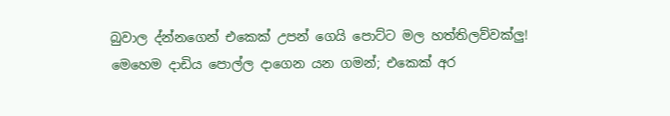බුවාල ද්න්නගෙන් එකෙක් උපන් ගෙයි පොට්ට මල හත්තිලව්වක්ලු!
මෙහෙම දාඩිය පොල්ල දාගෙන යන ගමන්; එකෙක් අර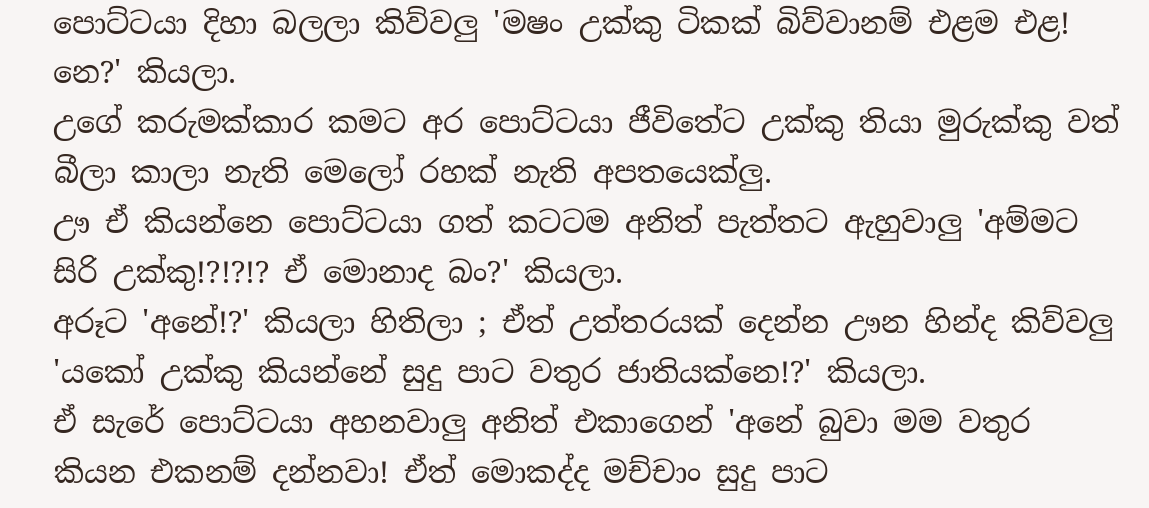පොට්ටයා දිහා බලලා කිව්වලු 'මෂං උක්කු ටිකක් බිව්වානම් එළම එළ! නෙ?' කියලා.
උගේ කරුමක්කාර කමට අර පොට්ටයා ජීවිතේට උක්කු තියා මුරුක්කු වත් බීලා කාලා නැති මෙලෝ රහක් නැති අපතයෙක්ලු.
ඌ ඒ කියන්නෙ පොට්ටයා ගත් කටටම අනිත් පැත්තට ඇහුවාලු 'අම්මට සිරි උක්කු!?!?!? ඒ මොනාද බං?' කියලා.
අරූට 'අනේ!?' කියලා හිතිලා ; ඒත් උත්තරයක් දෙන්න ඌන හින්ද කිව්වලු 'යකෝ උක්කු කියන්නේ සුදු පාට වතුර ජාතියක්නෙ!?' කියලා.
ඒ සැරේ පොට්ටයා අහනවාලු අනිත් එකාගෙන් 'අනේ බුවා මම වතුර කියන එකනම් දන්නවා! ඒත් මොකද්ද මච්චාං සුදු පාට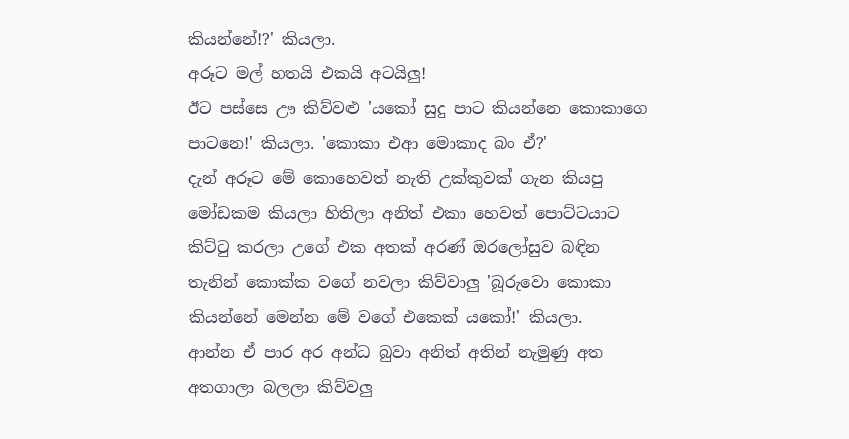කියන්නේ!?' කියලා.
අරූට මල් හතයි එකයි අටයිලු!
ඊට පස්සෙ ඌ කිව්වළු 'යකෝ සුදු පාට කියන්නෙ කොකාගෙ පාටනෙ!' කියලා. 'කොකා එආ මොකාද බං ඒ?'
දැන් අරූට මේ කොහෙවත් නැති උක්කුවක් ගැන කියපු මෝඩකම කියලා හිතිලා අනිත් එකා හෙවත් පොට්ටයාට කිට්ටු කරලා උගේ එක අතක් අරණ් ඔරලෝසුව බඳින තැනින් කොක්ක වගේ නවලා කිව්වාලු 'බූරුවො කොකා කියන්නේ මෙන්න මේ වගේ එකෙක් යකෝ!' කියලා.
ආන්න ඒ පාර අර අන්ධ බුවා අනිත් අතින් නැමුණු අත අතගාලා බලලා කිව්වලු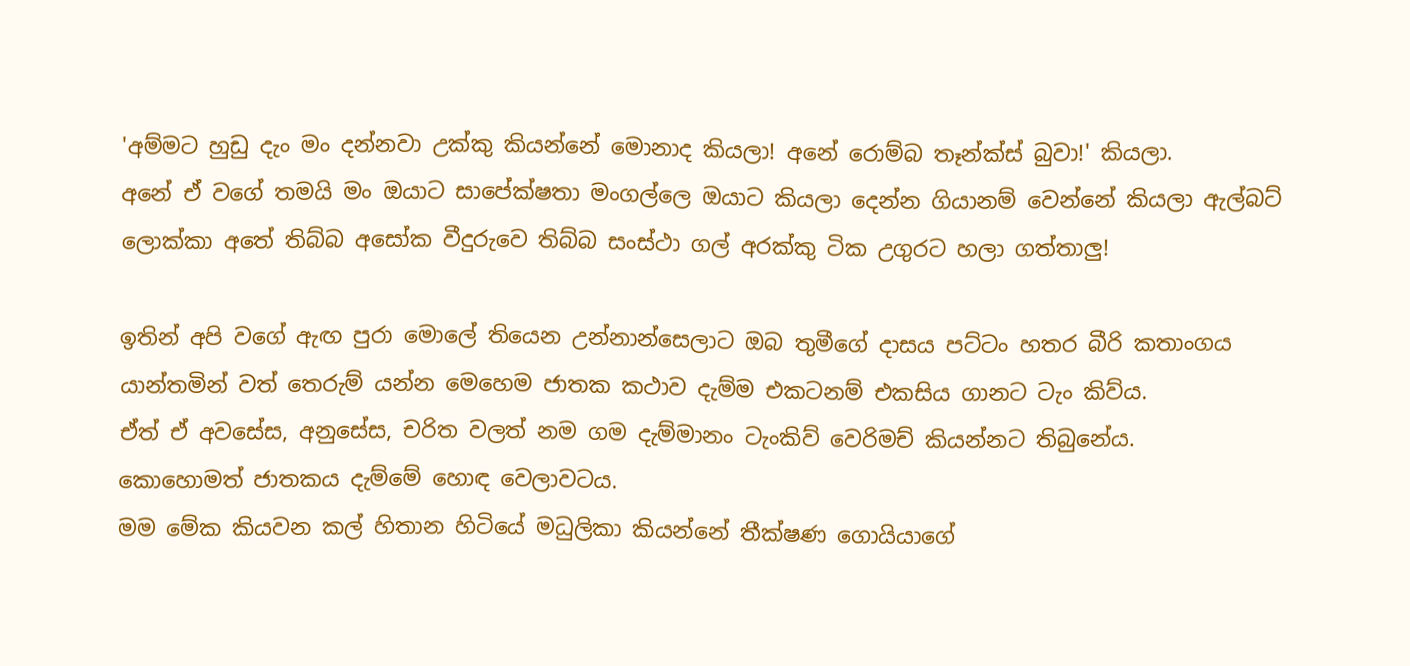'අම්මට හුඩු දැං මං දන්නවා උක්කු කියන්නේ මොනාද කියලා! අනේ රොම්බ තෑන්ක්ස් බුවා!' කියලා.
අනේ ඒ වගේ තමයි මං ඔයාට සාපේක්ෂතා මංගල්ලෙ ඔයාට කියලා දෙන්න ගියානම් වෙන්නේ කියලා ඇල්බට් ලොක්කා අතේ තිබ්බ අසෝක වීදුරුවෙ තිබ්බ සංස්ථා ගල් අරක්කු ටික උගුරට හලා ගත්තාලු!

ඉතින් අපි වගේ ඇඟ පුරා මොලේ තියෙන උන්නාන්සෙලාට ඔබ තුමීගේ දාසය පට්ටං හතර බීරි කතාංගය යාන්තමින් වත් තෙරුම් යන්න මෙහෙම ජාතක කථාව දැම්ම එකටනම් එකසිය ගානට ටැං කිව්ය.
ඒත් ඒ අවසේස, අනුසේස, චරිත වලත් නම ගම දැම්මානං ටැංකිව් වෙරිමච් කියන්නට තිබුනේය.
කොහොමත් ජාතකය දැම්මේ හොඳ වෙලාවටය.
මම මේක කියවන කල් හිතාන හිටියේ මධුලිකා කියන්නේ තීක්ෂණ ගොයියාගේ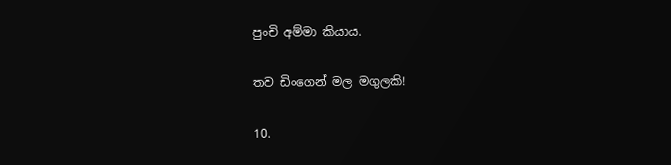පුංචි අම්මා කියාය.

තව ඩිංගෙන් මල මගුලකි!

10.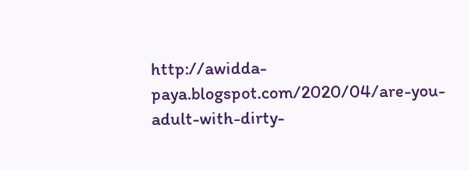http://awidda-paya.blogspot.com/2020/04/are-you-adult-with-dirty-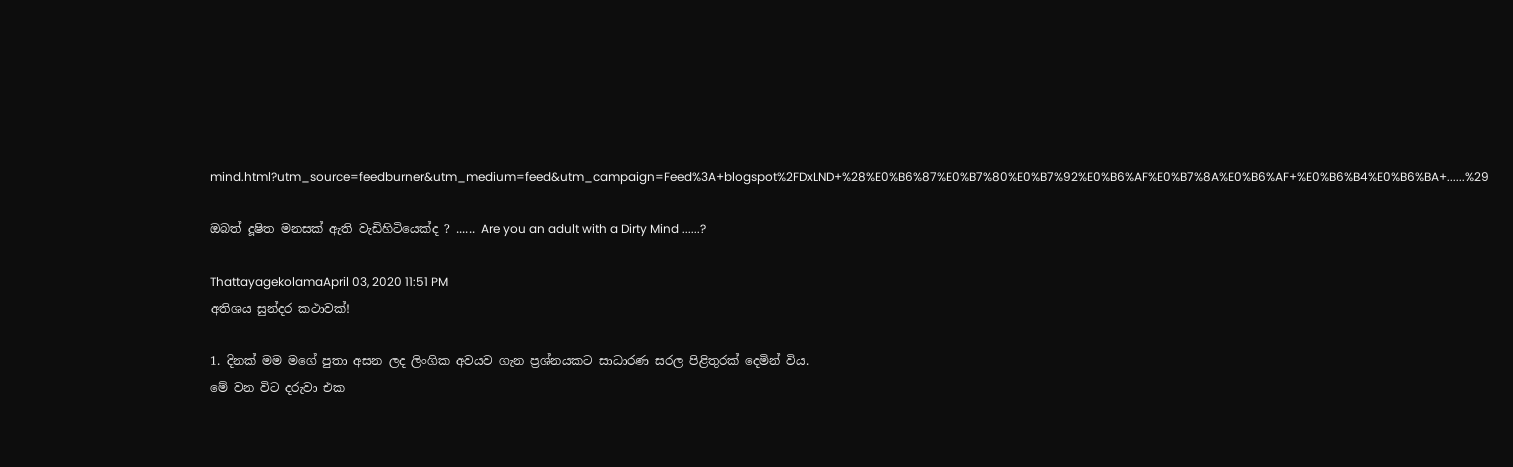mind.html?utm_source=feedburner&utm_medium=feed&utm_campaign=Feed%3A+blogspot%2FDxLND+%28%E0%B6%87%E0%B7%80%E0%B7%92%E0%B6%AF%E0%B7%8A%E0%B6%AF+%E0%B6%B4%E0%B6%BA+......%29

ඔබත් දූෂිත මනසක් ඇති වැඩිහිටියෙක්ද ? ...... Are you an adult with a Dirty Mind ......?

ThattayagekolamaApril 03, 2020 11:51 PM
අතිශය සුන්දර කථාවක්!

1. දිනක් මම මගේ පුතා අසන ලද ලිංගික අවයව ගැන ප්‍රශ්නයකට සාධාරණ සරල පිළිතුරක් දෙමින් විය.
මේ වන විට දරුවා එක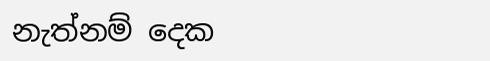නැත්නම් දෙක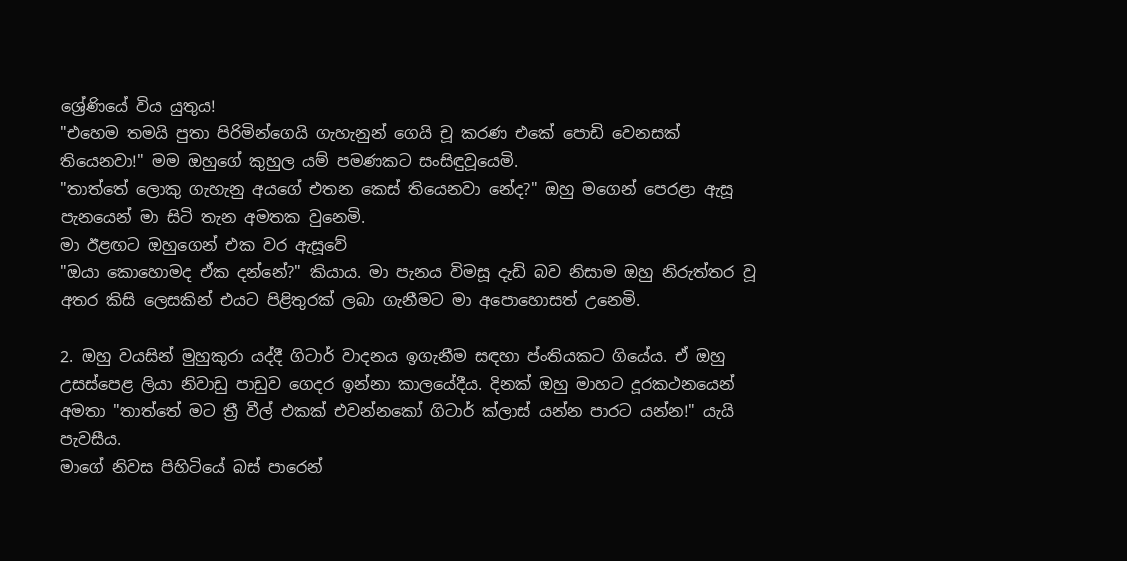ශ්‍රේණියේ විය යුතුය!
"එහෙම තමයි පුතා පිරිමින්ගෙයි ගැහැනුන් ගෙයි චූ කරණ එකේ පොඩි වෙනසක් තියෙනවා!" මම ඔහුගේ කුහුල යම් පමණකට සංසිඳුවූයෙමි.
"තාත්තේ ලොකු ගැහැනු අයගේ එතන කෙස් තියෙනවා නේද?" ඔහු මගෙන් පෙරළා ඇසූ පැනයෙන් මා සිටි තැන අමතක වුනෙමි.
මා ඊළඟට ඔහුගෙන් එක වර ඇසූවේ
"ඔයා කොහොමද ඒක දන්නේ?" කියාය. මා පැනය විමසූ දැඩි බව නිසාම ඔහු නිරුත්තර වූ අතර කිසි ලෙසකින් එයට පිළිතුරක් ලබා ගැනීමට මා අපොහොසත් උනෙමි.

2. ඔහු වයසින් මුහුකුරා යද්දී ගිටාර් වාදනය ඉගැනීම සඳහා ප්ංතියකට ගියේය. ඒ ඔහු උසස්පෙළ ලියා නිවාඩු පාඩුව ගෙදර ඉන්නා කාලයේදීය. දිනක් ඔහු මාහට දූරකථනයෙන් අමතා "තාත්තේ මට ත්‍රී වීල් එකක් එවන්නකෝ ගිටාර් ක්ලාස් යන්න පාරට යන්න!" යැයි පැවසීය.
මාගේ නිවස පිහිටියේ බස් පාරෙන්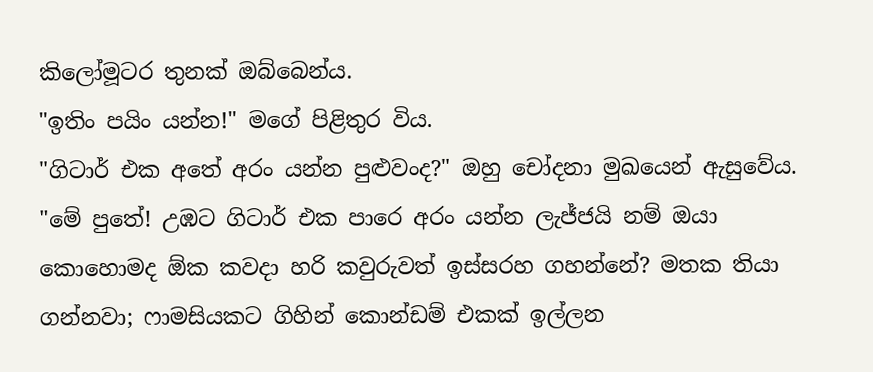කිලෝමූටර තුනක් ඔබ්බෙන්ය.
"ඉතිං පයිං යන්න!" මගේ පිළිතුර විය.
"ගිටාර් එක අතේ අරං යන්න පුළුවංද?" ඔහු චෝදනා මුඛයෙන් ඇසුවේය.
"මේ පුතේ! උඹට ගිටාර් එක පාරෙ අරං යන්න ලැජ්ජයි නම් ඔයා කොහොමද ඕක කවදා හරි කවුරුවත් ඉස්සරහ ගහන්නේ? මතක තියා ගන්නවා; ෆාමසියකට ගිහින් කොන්ඩම් එකක් ඉල්ලන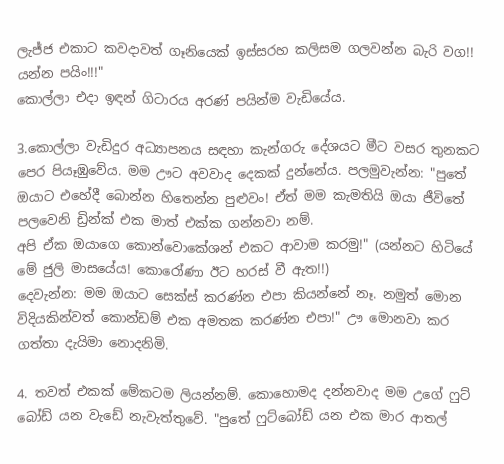ලැජ්ජ එකාට කවදාවත් ගෑනියෙක් ඉස්සරහ කලිසම ගලවන්න බැරි වග!! යන්න පයිං!!!"
කොල්ලා එදා ඉඳන් ගිටාරය අරණ් පයින්ම වැඩියේය.

3.කොල්ලා වැඩිදුර අධ්‍යාපනය සඳහා කැන්ගරු දේශයට මීට වසර තුනකට පෙර පියෑඹුවේය. මම ඌට අවවාද දෙකක් දුන්නේය. පලමුවැන්න: "පුතේ ඔයාට එහේදී බොන්න හිතෙන්න පුළුවං! ඒත් මම කැමතියි ඔයා ජීවිතේ පලවෙනි ඩ්‍රින්ක් එක මාත් එක්ක ගන්නවා නම්.
අපි ඒක ඔයාගෙ කොන්වොකේශන් එකට ආවාම කරමු!" (යන්නට හිටියේ මේ ජුලි මාසයේය! කොරෝණා ඊට හරස් වී ඇත!!)
දෙවැන්න: මම ඔයාට සෙක්ස් කරණ්න එපා කියන්නේ නෑ. නමුත් මොන විදියකින්වත් කොන්ඩම් එක අමතක කරණ්න එපා!" ඌ මොනවා කර ගත්තා දැයිමා නොදනිමි.

4. තවත් එකක් මේකටම ලියන්නම්. කොහොමද දන්නවාද මම උගේ ෆුට් බෝඩ් යන වැඩේ නැවැත්තුවේ. "පුතේ ෆුට්බෝඩ් යන එක මාර ආතල්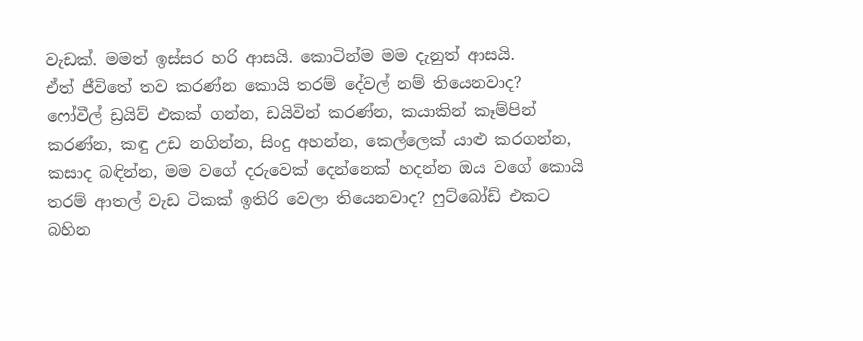වැඩක්. මමත් ඉස්සර හරි ආසයි. කොටින්ම මම දැනුත් ආසයි.
ඒත් ජීවිතේ තව කරණ්න කොයි තරම් දේවල් නම් තියෙනවාද? ෆෝවීල් ඩ්‍රයිව් එකක් ගන්න, ඩයිවින් කරණ්න, කයාකින් කෑම්පින් කරණ්න, කඳු උඩ නගින්න, සිංදු අහන්න, කෙල්ලෙක් යාළු කරගන්න, කසාද බඳින්න, මම වගේ දරුවෙක් දෙන්නෙක් හදන්න ඔය වගේ කොයි තරම් ආතල් වැඩ ටිකක් ඉතිරි වෙලා තියෙනවාද? ෆුට්බෝඩ් එකට බහින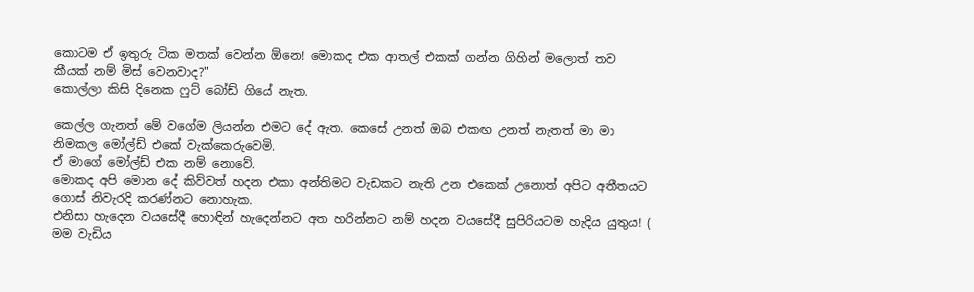කොටම ඒ ඉතුරු ටික මතක් වෙන්න ඕනෙ! මොකද එක ආතල් එකක් ගන්න ගිහින් මලොත් තව කීයක් නම් මිස් වෙනවාද?"
කොල්ලා කිසි දිනෙක ෆුට් බෝඩ් ගියේ නැත.

කෙල්ල ගැනත් මේ වගේම ලියන්න එමට දේ ඇත. කෙසේ උනත් ඔබ එකඟ උනත් නැතත් මා මා නිමකල මෝල්ඩ් එකේ වැක්කෙරුවෙමි.
ඒ මාගේ මෝල්ඩ් එක නම් නොවේ.
මොකද අපි මොන දේ කිව්වත් හදන එකා අන්තිමට වැඩකට නැති උන එකෙක් උනොත් අපිට අතීතයට ගොස් නිවැරදි කරණ්නට නොහැක.
එනිසා හැදෙන වයසේදී හොඳින් හැදෙන්නට අත හරින්නට නම් හදන වයසේදී සුපිරියටම හැදිය යුතුය! (
මම වැඩිය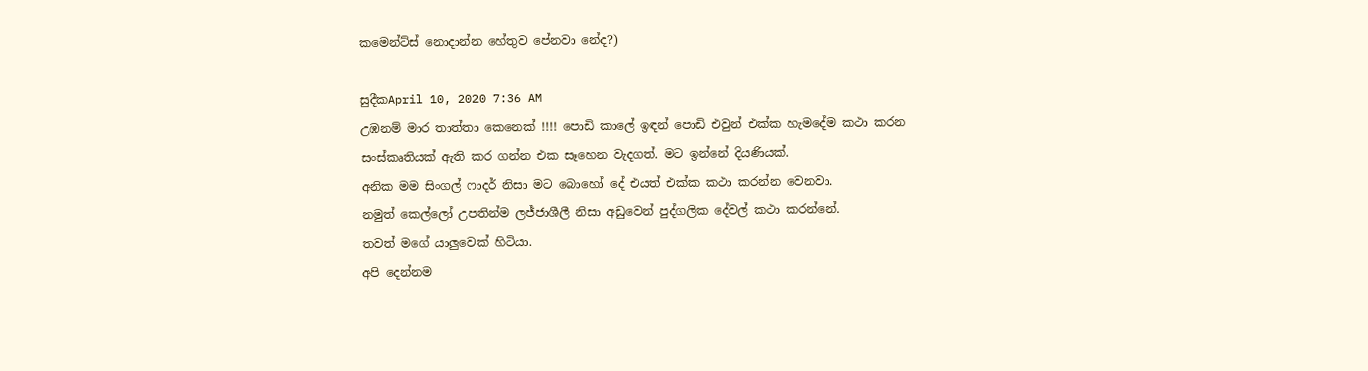කමෙන්ට්ස් නොදාන්න හේතුව පේනවා නේද?)

සුදීකApril 10, 2020 7:36 AM
උඹනම් මාර තාත්තා කෙනෙක් !!!! පොඩි කාලේ ඉඳන් පොඩි එවුන් එක්ක හැමදේම කථා කරන සංස්කෘතියක් ඇති කර ගන්න එක සෑහෙන වැදගත්. මට ඉන්නේ දියණියක්.
අනික මම සිංගල් ෆාදර් නිසා මට බොහෝ දේ එයත් එක්ක කථා කරන්න වෙනවා.
නමුත් කෙල්ලෝ උපතින්ම ලජ්ජාශීලී නිසා අඩුවෙන් පුද්ගලික දේවල් කථා කරන්නේ.
තවත් මගේ යාලුවෙක් හිටියා.
අපි දෙන්නම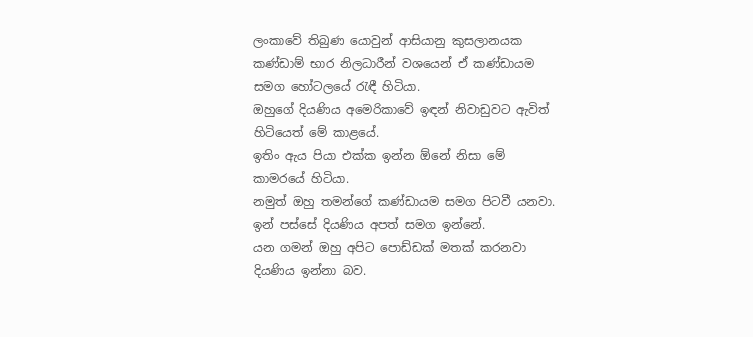ලංකාවේ තිබුණ යොවුන් ආසියානු කුසලානයක කණ්ඩාම් භාර නිලධාරීන් වශයෙන් ඒ කණ්ඩායම සමග හෝටලයේ රැඳී හිටියා.
ඔහුගේ දියණිය අමෙරිකාවේ ඉඳන් නිවාඩුවට ඇවිත් හිටියෙත් මේ කාළයේ.
ඉතිං ඇය පියා එක්ක ඉන්න ඕනේ නිසා මේ කාමරයේ හිටියා.
නමුත් ඔහු තමන්ගේ කණ්ඩායම සමග පිටවී යනවා. ඉන් පස්සේ දියණිය අපත් සමග ඉන්නේ.
යන ගමන් ඔහු අපිට පොඩ්ඩක් මතක් කරනවා දියණිය ඉන්නා බව.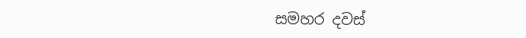සමහර දවස්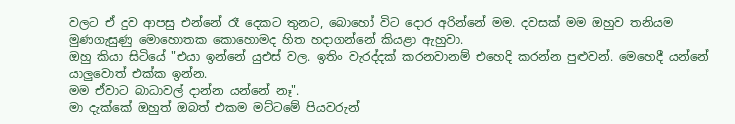වලට ඒ දුව ආපසු එන්නේ රෑ දෙකට තුනට, බොහෝ විට දොර අරින්නේ මම. දවසක් මම ඔහුව තනියම මුණගැසුණු මොහොතක කොහොමද හිත හදාගන්නේ කියළා ඇහුවා.
ඔහු කියා සිටියේ "එයා ඉන්නේ යුඑස් වල. ඉතිං වැරද්දක් කරනවානම් එහෙදි කරන්න පුළුවන්. මෙහෙදී යන්නේ යාලුවොත් එක්ක ඉන්න.
මම ඒවාට බාධාවල් දාන්න යන්නේ නෑ".
මා දැක්කේ ඔහුත් ඔබත් එකම මට්ටමේ පියවරුන්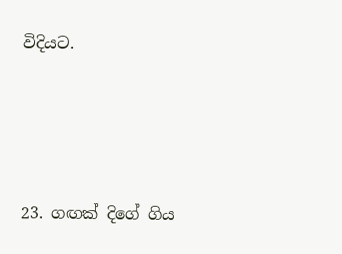විදියට.





23. ගඟක් දිගේ ගිය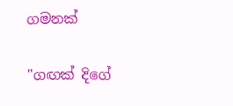ගමනක්

"ගඟක් දිගේ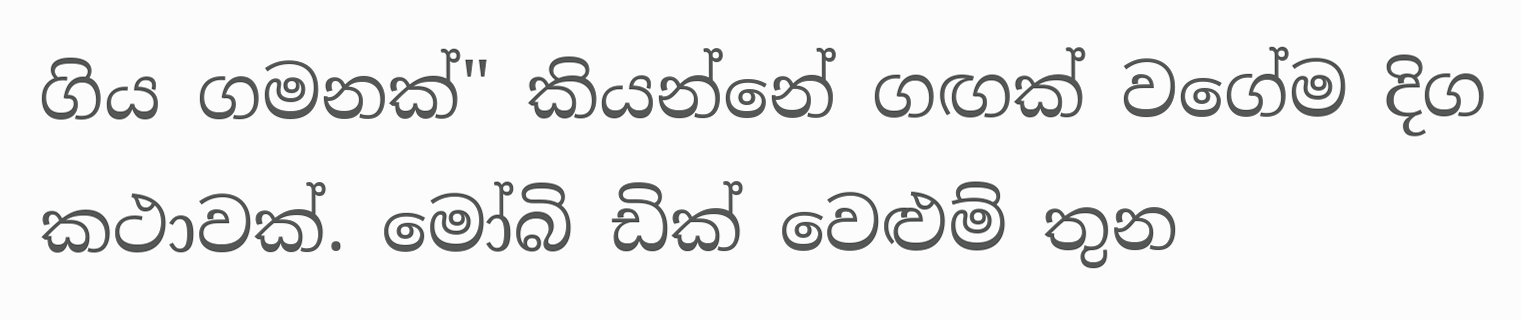ගිය ගමනක්" කියන්නේ ගඟක් වගේම දිග කථාවක්. මෝබි ඩික් වෙළුම් තුන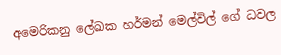අමෙරිකනු ලේඛක හර්මන් මෙල්විල් ගේ ධවල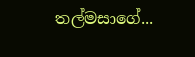තල්මසාගේ...